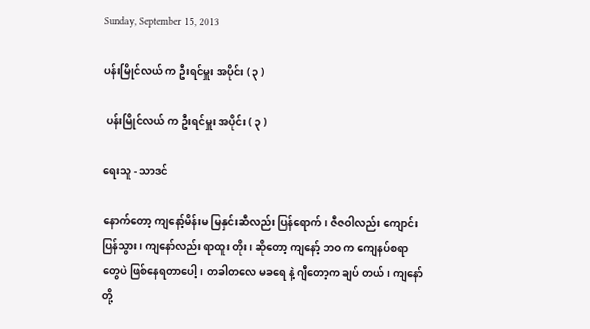Sunday, September 15, 2013

ပန်းမြိုင်လယ် က ဦးရင်မှူး အပိုင်း ( ၃ )

 ပန်းမြိုင်လယ် က ဦးရင်မှူး အပိုင်း ( ၃ )

ရေးသူ - သာဒင်

နောက်တော့ ကျနော့်မိန်းမ မြနှင်းဆီလည်း ပြန်ရောက်၊ ဇီဇဝါလည်း ကျောင်းပြန်သွား၊ ကျနော်လည်း ရာထူး တိုး၊ ဆိုတော့ ကျနော့် ဘဝ က ကျေနပ်စရာ တွေပဲ ဖြစ်နေရတာပေါ့၊ တခါတလေ မခရေ နဲ့ ဂျီတော့က ချပ် တယ်၊ ကျနော် တို့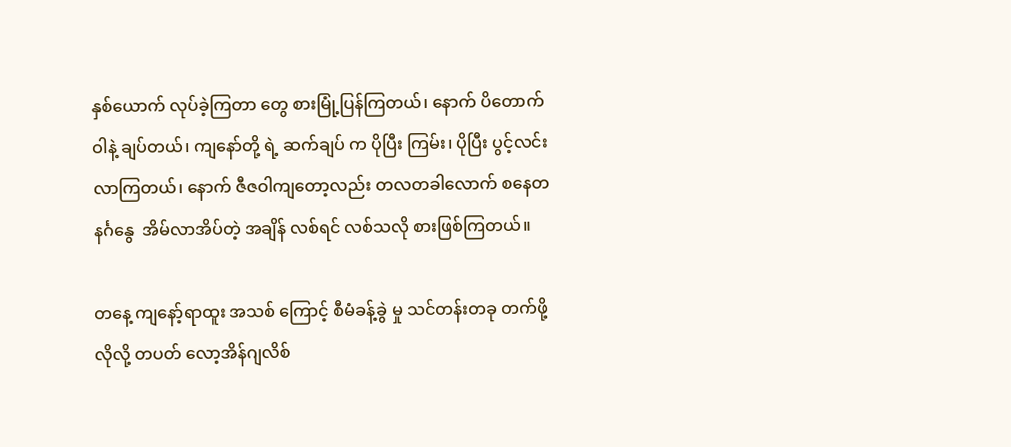နှစ်ယောက် လုပ်ခဲ့ကြတာ တွေ စားမြုံ့ပြန်ကြတယ်၊ နောက် ပိတောက်ဝါနဲ့ ချပ်တယ်၊ ကျနော်တို့ ရဲ့ ဆက်ချပ် က ပိုပြီး ကြမ်း၊ ပိုပြီး ပွင့်လင်းလာကြတယ်၊ နောက် ဇီဇဝါကျတော့လည်း တလတခါလောက် စနေတနင်္ဂနွေ  အိမ်လာအိပ်တဲ့ အချိန် လစ်ရင် လစ်သလို စားဖြစ်ကြတယ်။

တနေ့ ကျနော့်ရာထူး အသစ် ကြောင့် စီမံခန့်ခွဲ မှု သင်တန်းတခု တက်ဖို့လိုလို့ တပတ် လော့အိန်ဂျလိစ်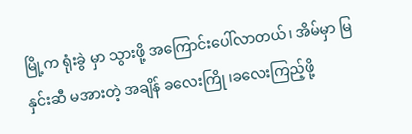မြို့က ရုံးခွဲ မှာ သွားဖို့ အကြောင်းပေါ်လာတယ်၊ အိမ်မှာ မြနှင်းဆီ မအားတဲ့ အချိန် ခလေးကြို ၊ခလေးကြည့်ဖို့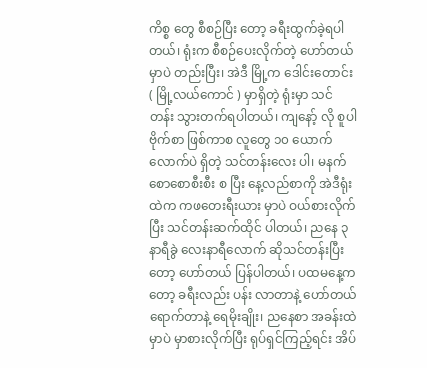ကိစ္စ တွေ စီစဉ်ပြီး တော့ ခရီးထွက်ခဲ့ရပါတယ်၊ ရုံးက စီစဉ်ပေးလိုက်တဲ့ ဟော်တယ် မှာပဲ တည်းပြီး၊ အဲဒီ မြို့က ဒေါင်းတောင်း ( မြို့လယ်ကောင် ) မှာရှိတဲ့ ရုံးမှာ သင်တန်း သွားတက်ရပါတယ်၊ ကျနော့် လို စူပါဗိုက်စာ ဖြစ်ကာစ လူတွေ ၁၀ ယောက် လောက်ပဲ ရှိတဲ့ သင်တန်းလေး ပါ၊ မနက် စောစောစီးစီး စ ပြီး နေ့လည်စာကို အဲဒီရုံး ထဲက ကဖတေးရီးယား မှာပဲ ဝယ်စားလိုက်ပြီး သင်တန်းဆက်ထိုင် ပါတယ်၊ ညနေ ၃နာရီခွဲ လေးနာရီလောက် ဆိုသင်တန်းပြီး တော့ ဟော်တယ် ပြန်ပါတယ်၊ ပထမနေ့ကတော့ ခရီးလည်း ပန်း လာတာနဲ့ ဟော်တယ်ရောက်တာနဲ့ ရေမိုးချိုး၊ ညနေစာ အခန်းထဲ မှာပဲ မှာစားလိုက်ပြီး ရုပ်ရှင်ကြည့်ရင်း အိပ်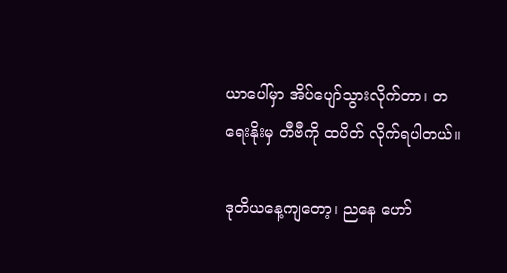ယာပေါ်မှာ အိပ်ပျော်သွားလိုက်တာ၊ တရေးနိုးမှ တီဗီကို ထပိတ် လိုက်ရပါတယ်။

ဒုတိယနေ့ကျတော့၊ ညနေ ဟော်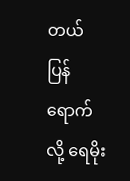တယ် ပြန်ရောက် လို့ ရေမိုး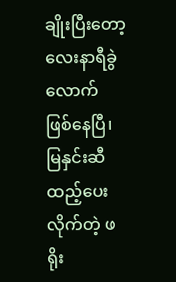ချိုးပြီးတော့ လေးနာရီခွဲလောက် ဖြစ်နေပြီ၊ မြနှင်းဆီ ထည့်ပေးလိုက်တဲ့ ဖရိုး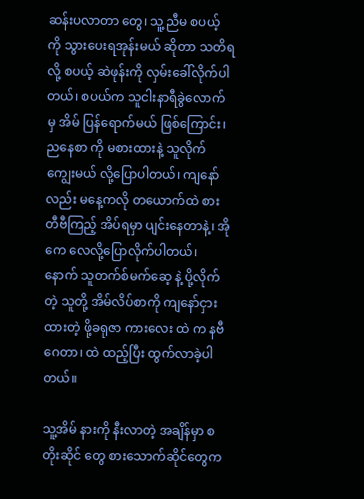ဆန်းပလာတာ တွေ၊ သူ့ညီမ စပယ့် ကို သွားပေးရအုန်းမယ် ဆိုတာ သတိရ လို့ စပယ့် ဆဲဖုန်းကို လှမ်းခေါ်လိုက်ပါတယ်၊ စပယ်က သူငါးနာရီခွဲလောက် မှ အိမ် ပြန်ရောက်မယ် ဖြစ်ကြောင်း၊ ညနေစာ ကို မစားထားနဲ့ သူလိုက်ကျွေးမယ် လို့ပြောပါတယ်၊ ကျနော်လည်း မနေ့ကလို တယောက်ထဲ စား တီဗီကြည့် အိပ်ရမှာ ပျင်းနေတာနဲ့၊ အိုကေ လေလို့ပြောလိုက်ပါတယ်၊ နောက် သူတက်စ်မက်ဆေ့ နဲ့ ပို့လိုက်တဲ့ သူတို့ အိမ်လိပ်စာကို ကျနော်ငှားထားတဲ့ ဖို့ခရုဇာ ကားလေး ထဲ က နဗီဂေတာ၊ ထဲ ထည့်ပြီး ထွက်လာခဲ့ပါတယ်။

သူ့အိမ် နားကို နီးလာတဲ့ အချိန်မှာ စတိုးဆိုင် တွေ စားသောက်ဆိုင်တွေက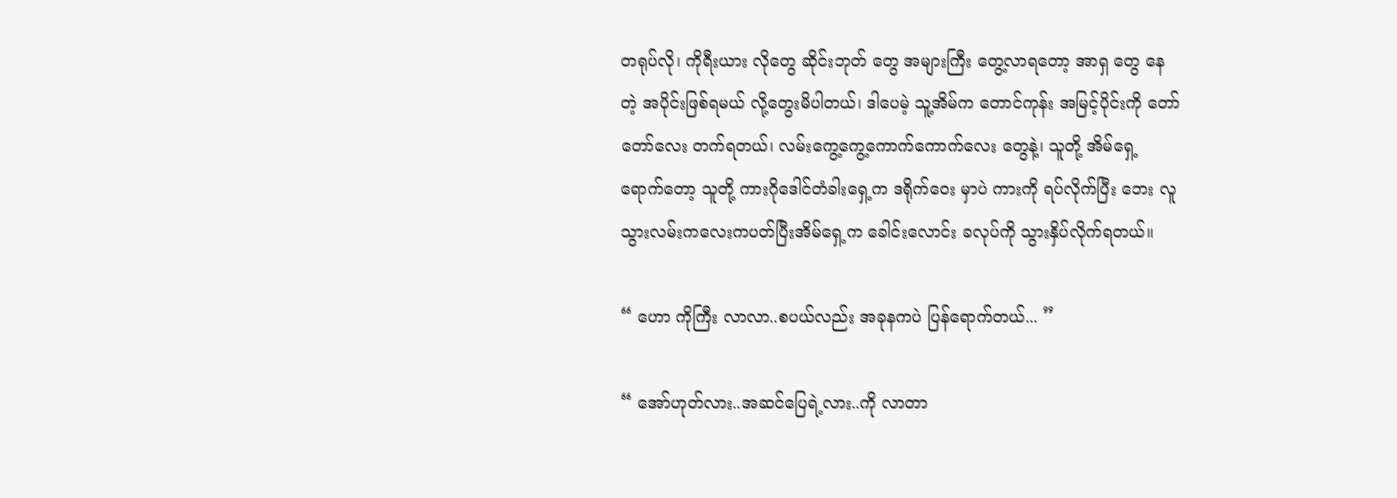တရုပ်လို၊ ကိုရီးယား လိုတွေ ဆိုင်းဘုတ် တွေ အများကြီး တွေ့လာရတော့ အာရှ တွေ နေတဲ့ အပိုင်းဖြစ်ရမယ် လို့တွေးမိပါတယ်၊ ဒါပေမဲ့ သူ့အိမ်က တောင်ကုန်း အမြင့်ပိုင်းကို တော်တော်လေး တက်ရတယ်၊ လမ်းကွေ့ကွေ့ကောက်ကောက်လေး တွေနဲ့၊ သူတို့ အိမ်ရှေ့ရောက်တော့ သူတို့ ကားဂိုဒေါင်တံခါးရှေ့က ဒရိုက်ဝေး မှာပဲ ကားကို ရပ်လိုက်ပြီး ဘေး လူသွားလမ်းကလေးကပတ်ပြီးအိမ်ရှေ့က ခေါင်းလောင်း ခလုပ်ကို သွားနှိပ်လိုက်ရတယ်။

“ ဟော ကိုကြီး လာလာ..စပယ်လည်း အခုနကပဲ ပြန်ရောက်တယ်... ”

“ အော်ဟုတ်လား..အဆင်ပြေရဲ့လား..ကို လာတာ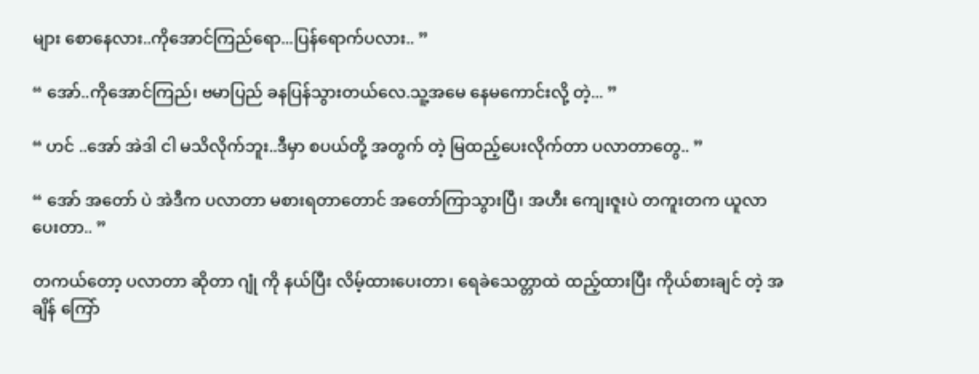များ စောနေလား..ကိုအောင်ကြည်ရော...ပြန်ရောက်ပလား.. ”

“ အော်..ကိုအောင်ကြည်၊ ဗမာပြည် ခနပြန်သွားတယ်လေ.သူ့အမေ နေမကောင်းလို့ တဲ့... ”

“ ဟင် ..အော် အဲဒါ ငါ မသိလိုက်ဘူး..ဒီမှာ စပယ်တို့ အတွက် တဲ့ မြထည့်ပေးလိုက်တာ ပလာတာတွေ.. ”

“ အော် အတော် ပဲ အဲဒီက ပလာတာ မစားရတာတောင် အတော်ကြာသွားပြီ၊ အဟီး ကျေးဇူးပဲ တကူးတက ယူလာပေးတာ.. ”

တကယ်တော့ ပလာတာ ဆိုတာ ဂျုံ ကို နယ်ပြီး လိမ့်ထားပေးတာ၊ ရေခဲသေတ္တာထဲ ထည့်ထားပြီး ကိုယ်စားချင် တဲ့ အချိန် ကြော်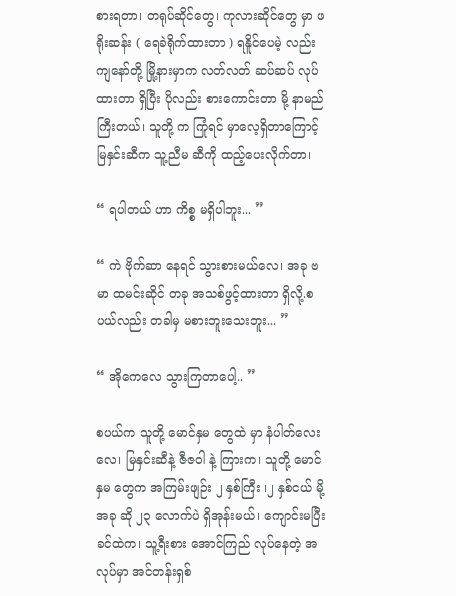စားရတာ၊ တရုပ်ဆိုင်တွေ၊ ကုလားဆိုင်တွေ မှာ ဖရိုးဆန်း ( ရေခဲရိုက်ထားတာ ) ရနိူင်ပေမဲ့ လည်း ကျနော်တို့ မြို့နားမှာက လတ်လတ် ဆပ်ဆပ် လုပ်ထားတာ ရှိပြီး ပိုလည်း စားကောင်းတာ မို့ နာမည်ကြီးတယ်၊ သူတို့ က ကြုံရင် မှာလေ့ရှိတာကြောင့် မြနှင်းဆီက သူ့ညီမ ဆီကို ထည့်ပေးလိုက်တာ၊

“ ရပါတယ် ဟာ ကိစ္စ မရှိပါဘူး... ”

“ ကဲ ဗိုက်ဆာ နေရင် သွားစားမယ်လေ၊ အခု ဗမာ ထမင်းဆိုင် တခု အသစ်ဖွင့်ထားတာ ရှိလို့.စပယ်လည်း တခါမှ မစားဘူးသေးဘူး... ”

“ အိုကေလေ သွားကြတာပေါ့.. ”

စပယ်က သူတို့ မောင်နှမ တွေထဲ မှာ နံပါတ်လေး လေ၊ မြနှင်းဆီနဲ့ ဇီဇဝါ နဲ့ ကြားက၊ သူတို့ မောင်နှမ တွေက အကြမ်းဖျဉ်း ၂ နှစ်ကြီး ၊၂ နှစ်ငယ် မို့ အခု ဆို ၂၃ လောက်ပဲ ရှိအုန်းမယ်၊ ကျောင်းမပြီးခင်ထဲက၊ သူ့ရီးစား အောင်ကြည် လုပ်နေတဲ့ အလုပ်မှာ အင်တန်းရှစ်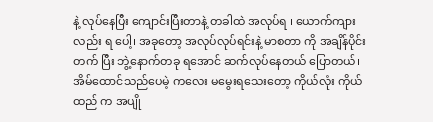နဲ့ လုပ်နေပြီး ကျောင်းပြီးတာနဲ့ တခါထဲ အလုပ်ရ ၊ ယောက်ကျားလည်း ရ ပေါ့၊ အခုတော့ အလုပ်လုပ်ရင်းနဲ့ မာစတာ ကို အချိန်ပိုင်းတက် ပြီး ဘွဲ့နောက်တခု ရအောင် ဆက်လုပ်နေတယ် ပြောတယ်၊ အိမ်ထောင်သည်ပေမဲ့ ကလေး မမွေးရသေးတော့ ကိုယ်လုံး ကိုယ်ထည် က အပျို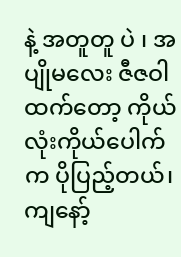နဲ့ အတူတူ ပဲ ၊ အပျိုမလေး ဇီဇဝါထက်တော့ ကိုယ်လုံးကိုယ်ပေါက် က ပိုပြည့်တယ်၊ ကျနော့်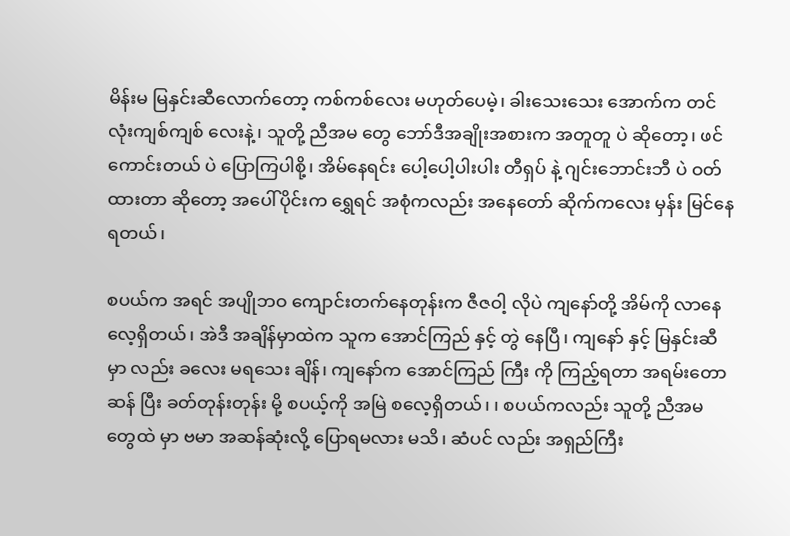မိန်းမ မြနှင်းဆီလောက်တော့ ကစ်ကစ်လေး မဟုတ်ပေမဲ့၊ ခါးသေးသေး အောက်က တင်လုံးကျစ်ကျစ် လေးနဲ့၊ သူတို့ ညီအမ တွေ ဘော်ဒီအချိုးအစားက အတူတူ ပဲ ဆိုတော့၊ ဖင်ကောင်းတယ် ပဲ ပြောကြပါစို့၊ အိမ်နေရင်း ပေါ့ပေါ့ပါးပါး တီရှပ် နဲ့ ဂျင်းဘောင်းဘီ ပဲ ဝတ်ထားတာ ဆိုတော့ အပေါ်ပိုင်းက ရွှေရင် အစုံကလည်း အနေတော် ဆိုက်ကလေး မှန်း မြင်နေရတယ်၊

စပယ်က အရင် အပျိုဘဝ ကျောင်းတက်နေတုန်းက ဇီဇဝါ့ လိုပဲ ကျနော်တို့ အိမ်ကို လာနေလေ့ရှိတယ်၊ အဲဒီ အချိန်မှာထဲက သူက အောင်ကြည် နှင့် တွဲ နေပြီ၊ ကျနော် နှင့် မြနှင်းဆီ မှာ လည်း ခလေး မရသေး ချိန်၊ ကျနော်က အောင်ကြည် ကြီး ကို ကြည့်ရတာ အရမ်းတော ဆန် ပြီး ခတ်တုန်းတုန်း မို့ စပယ့်ကို အမြဲ စလေ့ရှိတယ်၊ ၊ စပယ်ကလည်း သူတို့ ညီအမ တွေထဲ မှာ ဗမာ အဆန်ဆုံးလို့ ပြောရမလား မသိ၊ ဆံပင် လည်း အရှည်ကြီး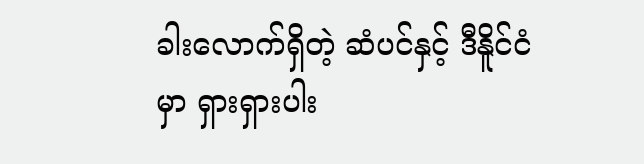ခါးလောက်ရှိတဲ့ ဆံပင်နှင့် ဒီနိူင်ငံမှာ ရှားရှားပါး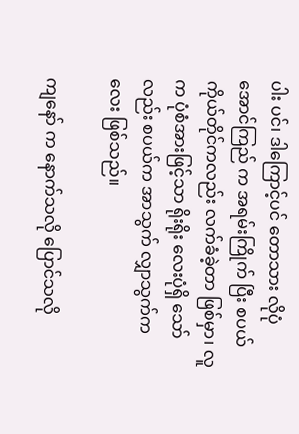ပါး ပင်၊ ဒါကြောင့်ပင် တောသား လိုပုံ အောင်ကြည် က အရမ်းကြိုက် ပြီး စပယ်ကိုယ်တိုင်ကလည်း လက်ခံခဲ့တာ ဖြစ်မှာ၊ လူက ပုံစံအားဖြင့်သာ ရိုးရိုး လေးပုံရှိ သော်လည်း စပယ်က အာသွက် လျှာသွက်ကလေး ဖြစ်သည်။

ကျနော် က နောက်သလို ပြောင်သလို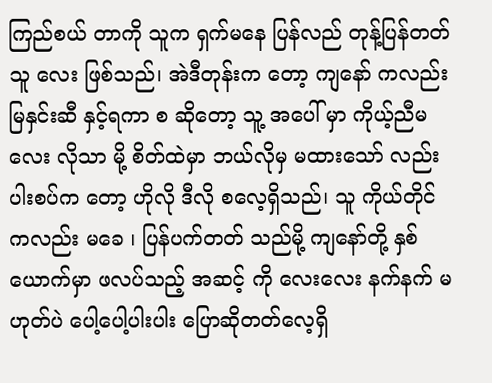ကြည်စယ် တာကို သူက ရှက်မနေ ပြန်လည် တုန့်ပြန်တတ်သူ လေး ဖြစ်သည်၊ အဲဒီတုန်းက တော့ ကျနော် ကလည်း မြနှင်းဆီ နှင့်ရကာ စ ဆိုတော့ သူ့ အပေါ် မှာ ကိုယ့်ညီမလေး လိုသာ မို့ စိတ်ထဲမှာ ဘယ်လိုမှ မထားသော် လည်း ပါးစပ်က တော့ ဟိုလို ဒီလို စလေ့ရှိသည်၊ သူ ကိုယ်တိုင် ကလည်း မခေ ၊ ပြန်ပက်တတ် သည်မို့ ကျနော်တို့ နှစ်ယောက်မှာ ဖလပ်သည့် အဆင့် ကို လေးလေး နက်နက် မဟုတ်ပဲ ပေါ့ပေါ့ပါးပါး ပြောဆိုတတ်လေ့ရှိ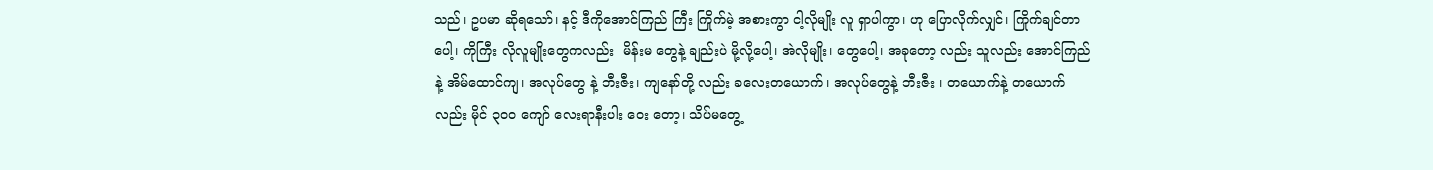သည်၊ ဥပမာ ဆိုရသော်၊ နင့် ဒီကိုအောင်ကြည် ကြီး ကြိုက်မဲ့ အစားကွာ ငါ့လိုမျိုး လူ ရှာပါကွာ၊ ဟု ပြောလိုက်လျှင်၊ ကြိုက်ချင်တာပေါ့၊ ကိုကြီး လိုလူမျိုးတွေကလည်း  မိန်းမ တွေနဲ့ ချည်းပဲ မို့လို့ပေါ့၊ အဲလိုမျိုး၊ တွေပေါ့၊ အခုတော့ လည်း သူလည်း အောင်ကြည်နဲ့ အိမ်ထောင်ကျ၊ အလုပ်တွေ နဲ့ ဘီးဇီး၊ ကျနော်တို့ လည်း ခလေးတယောက်၊ အလုပ်တွေနဲ့ ဘီးဇီး ၊ တယောက်နဲ့ တယောက်လည်း မိုင် ၃၀၀ ကျော် လေးရာနီးပါး ဝေး တော့၊ သိပ်မတွေ့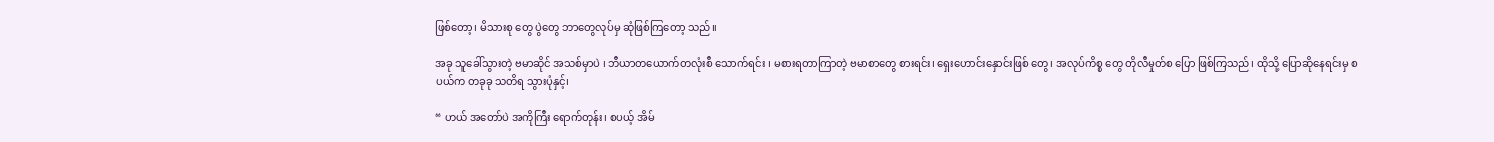ဖြစ်တော့၊ မိသားစု တွေ ပွဲတွေ ဘာတွေလုပ်မှ ဆုံဖြစ်ကြတော့ သည်။

အခု သူခေါ်သွားတဲ့ ဗမာဆိုင် အသစ်မှာပဲ ၊ ဘီယာတယောက်တလုံးစီ သောက်ရင်း ၊ မစားရတာကြာတဲ့ ဗမာစာတွေ စားရင်း၊ ရှေးဟောင်းနှောင်းဖြစ် တွေ၊ အလုပ်ကိစ္စ တွေ တိုလီမှုတ်စ ပြော ဖြစ်ကြသည်၊ ထိုသို့ ပြောဆိုနေရင်းမှ စပယ်က တခုခု သတိရ သွားပုံနှင့်၊

“ ဟယ် အတော်ပဲ အကိုကြီး ရောက်တုန်း၊ စပယ့် အိမ်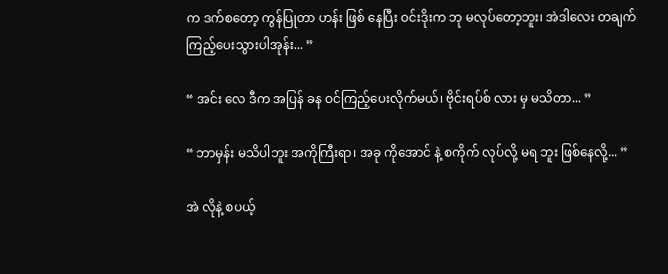က ဒက်စတော့ ကွန်ပြုတာ ဟန်း ဖြစ် နေပြီး ဝင်းဒိုးက ဘု မလုပ်တော့ဘူး၊ အဲဒါလေး တချက်ကြည့်ပေးသွားပါအုန်း... ”

“ အင်း လေ ဒီက အပြန် ခန ဝင်ကြည့်ပေးလိုက်မယ်၊ ဗိုင်းရပ်စ် လား မှ မသိတာ... ”

“ ဘာမှန်း မသိပါဘူး အကိုကြီးရာ၊ အခု ကိုအောင် နဲ့ စကိုက် လုပ်လို့ မရ ဘူး ဖြစ်နေလို့... ”

အဲ လိုနဲ့ စပယ့်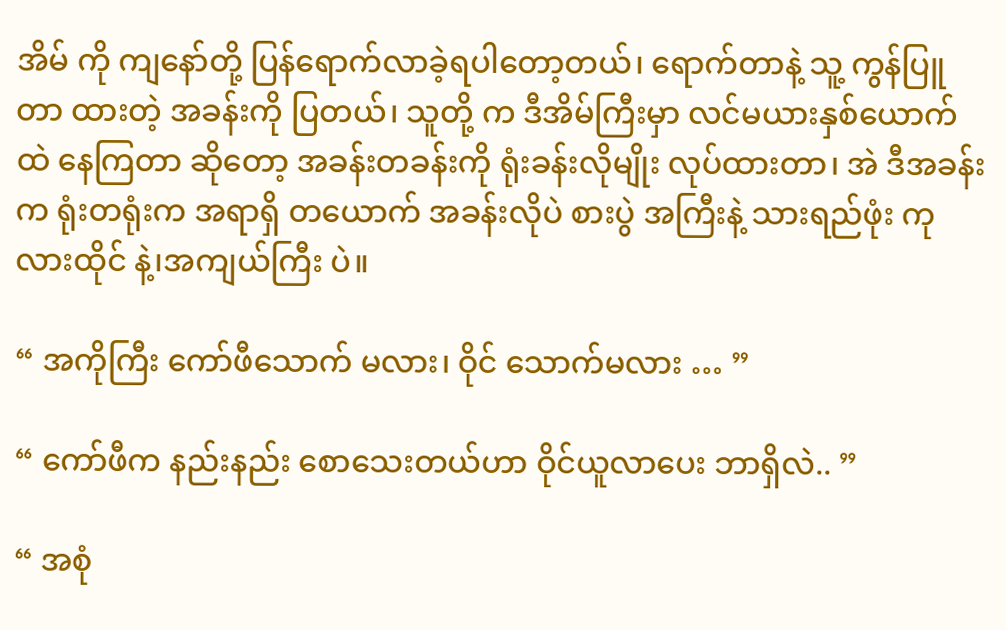အိမ် ကို ကျနော်တို့ ပြန်ရောက်လာခဲ့ရပါတော့တယ်၊ ရောက်တာနဲ့ သူ့ ကွန်ပြူတာ ထားတဲ့ အခန်းကို ပြတယ်၊ သူတို့ က ဒီအိမ်ကြီးမှာ လင်မယားနှစ်ယောက်ထဲ နေကြတာ ဆိုတော့ အခန်းတခန်းကို ရုံးခန်းလိုမျိုး လုပ်ထားတာ၊ အဲ ဒီအခန်းက ရုံးတရုံးက အရာရှိ တယောက် အခန်းလိုပဲ စားပွဲ အကြီးနဲ့ သားရည်ဖုံး ကုလားထိုင် နဲ့၊အကျယ်ကြီး ပဲ။

“ အကိုကြီး ကော်ဖီသောက် မလား၊ ဝိုင် သောက်မလား … ”

“ ကော်ဖီက နည်းနည်း စောသေးတယ်ဟာ ဝိုင်ယူလာပေး ဘာရှိလဲ.. ”

“ အစုံ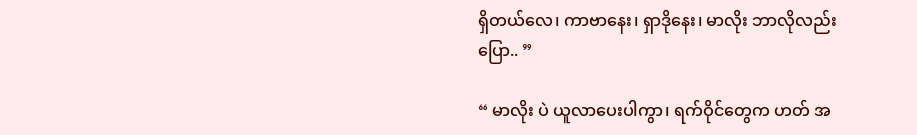ရှိတယ်လေ၊ ကာဗာနေး၊ ရှာဒိုနေး၊ မာလိုး ဘာလိုလည်းပြော.. ”

“ မာလိုး ပဲ ယူလာပေးပါကွာ၊ ရက်ဝိုင်တွေက ဟတ် အ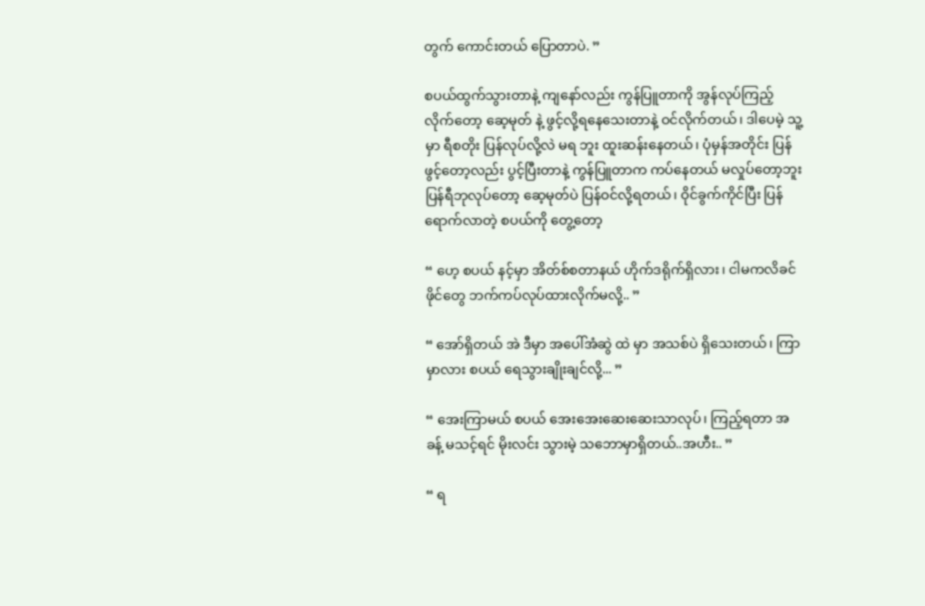တွက် ကောင်းတယ် ပြောတာပဲ. ”

စပယ်ထွက်သွားတာနဲ့ ကျနော်လည်း ကွန်ပြူတာကို အွန်လုပ်ကြည့်လိုက်တော့ ဆေ့မုတ် နဲ့ ဖွင့်လို့ရနေသေးတာနဲ့ ဝင်လိုက်တယ်၊ ဒါပေမဲ့ သူ့ မှာ ရီစတိုး ပြန်လုပ်လို့လဲ မရ ဘူး ထူးဆန်းနေတယ်၊ ပုံမှန်အတိုင်း ပြန်ဖွင့်တော့လည်း ပွင့်ပြီးတာနဲ့ ကွန်ပြူတာက ကပ်နေတယ် မလှုပ်တော့ဘူး ပြန်ရီဘုလုပ်တော့ ဆေ့မုတ်ပဲ ပြန်ဝင်လို့ရတယ်၊ ဝိုင်ခွက်ကိုင်ပြီး ပြန်ရောက်လာတဲ့ စပယ်ကို တွေ့တော့

“ ဟေ့ စပယ် နင့်မှာ အိတ်စ်စတာနယ် ဟိုက်ဒရိုက်ရှိလား၊ ငါမကလိခင် ဖိုင်တွေ ဘက်ကပ်လုပ်ထားလိုက်မလို့.. ”

“ အော်ရှိတယ် အဲ ဒီမှာ အပေါ်အံဆွဲ ထဲ မှာ အသစ်ပဲ ရှိသေးတယ်၊ ကြာမှာလား စပယ် ရေသွားချိုးချင်လို့... ”

“ အေးကြာမယ် စပယ် အေးအေးဆေးဆေးသာလုပ်၊ ကြည့်ရတာ အခန့် မသင့်ရင် မိုးလင်း သွားမဲ့ သဘောမှာရှိတယ်..အဟီး.. ”

“ ရ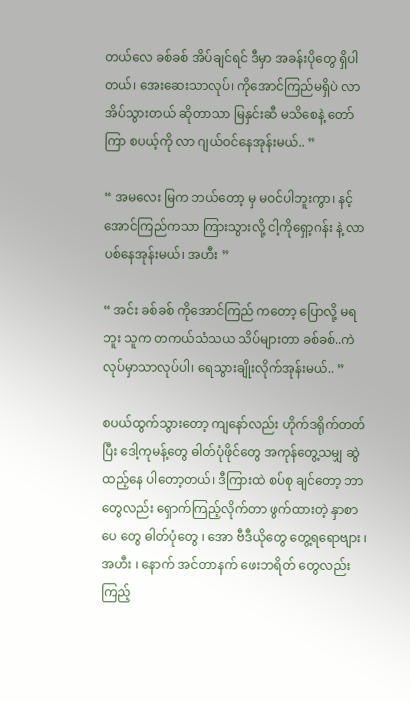တယ်လေ ခစ်ခစ် အိပ်ချင်ရင် ဒီမှာ အခန်းပိုတွေ ရှိပါတယ်၊ အေးဆေးသာလုပ်၊ ကိုအောင်ကြည်မရှိပဲ လာအိပ်သွားတယ် ဆိုတာသာ မြနှင်းဆီ မသိစေနဲ့ တော်ကြာ စပယ့်ကို လာ ဂျယ်ဝင်နေအုန်းမယ်.. ”

“ အမလေး မြက ဘယ်တော့ မှ မဝင်ပါဘူးကွာ၊ နင့် အောင်ကြည်ကသာ ကြားသွားလို့ ငါ့ကိုရှော့ဂန်း နဲ့ လာပစ်နေအုန်းမယ်၊ အဟီး ”

“ အင်း ခစ်ခစ် ကိုအောင်ကြည် ကတော့ ပြောလို့ မရဘူး သူက တကယ်သံသယ သိပ်များတာ ခစ်ခစ်..ကဲ လုပ်မှာသာလုပ်ပါ၊ ရေသွားချိုးလိုက်အုန်းမယ်.. ”

စပယ်ထွက်သွားတော့ ကျနော်လည်း ဟိုက်ဒရိုက်တတ်ပြီး ဒေါ့ကုမန့်တွေ ဓါတ်ပုံဖိုင်တွေ အကုန်တွေ့သမျှ ဆွဲထည့်နေ ပါတော့တယ်၊ ဒီကြားထဲ စပ်စု ချင်တော့ ဘာတွေလည်း ရှောက်ကြည့်လိုက်တာ ဖွက်ထားတဲ့ နှာစာပေ တွေ ဓါတ်ပုံတွေ ၊ အော ဗီဒီယိုတွေ တွေ့ရရောဗျား ၊ အဟီး ၊ နောက် အင်တာနက် ဖေးဘရိတ် တွေလည်း ကြည့်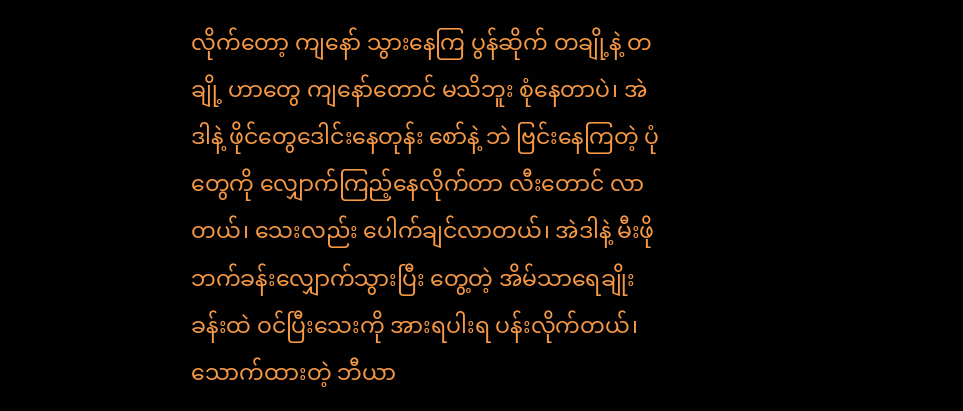လိုက်တော့ ကျနော် သွားနေကြ ပွန်ဆိုက် တချို့နဲ့ တချို့ ဟာတွေ ကျနော်တောင် မသိဘူး စုံနေတာပဲ၊ အဲ ဒါနဲ့ ဖိုင်တွေဒေါင်းနေတုန်း စော်နဲ့ ဘဲ ဗြင်းနေကြတဲ့ ပုံတွေကို လျှောက်ကြည့်နေလိုက်တာ လီးတောင် လာတယ်၊ သေးလည်း ပေါက်ချင်လာတယ်၊ အဲဒါနဲ့ မီးဖိုဘက်ခန်းလျှောက်သွားပြီး တွေ့တဲ့ အိမ်သာရေချိုးခန်းထဲ ဝင်ပြီးသေးကို အားရပါးရ ပန်းလိုက်တယ်၊ သောက်ထားတဲ့ ဘီယာ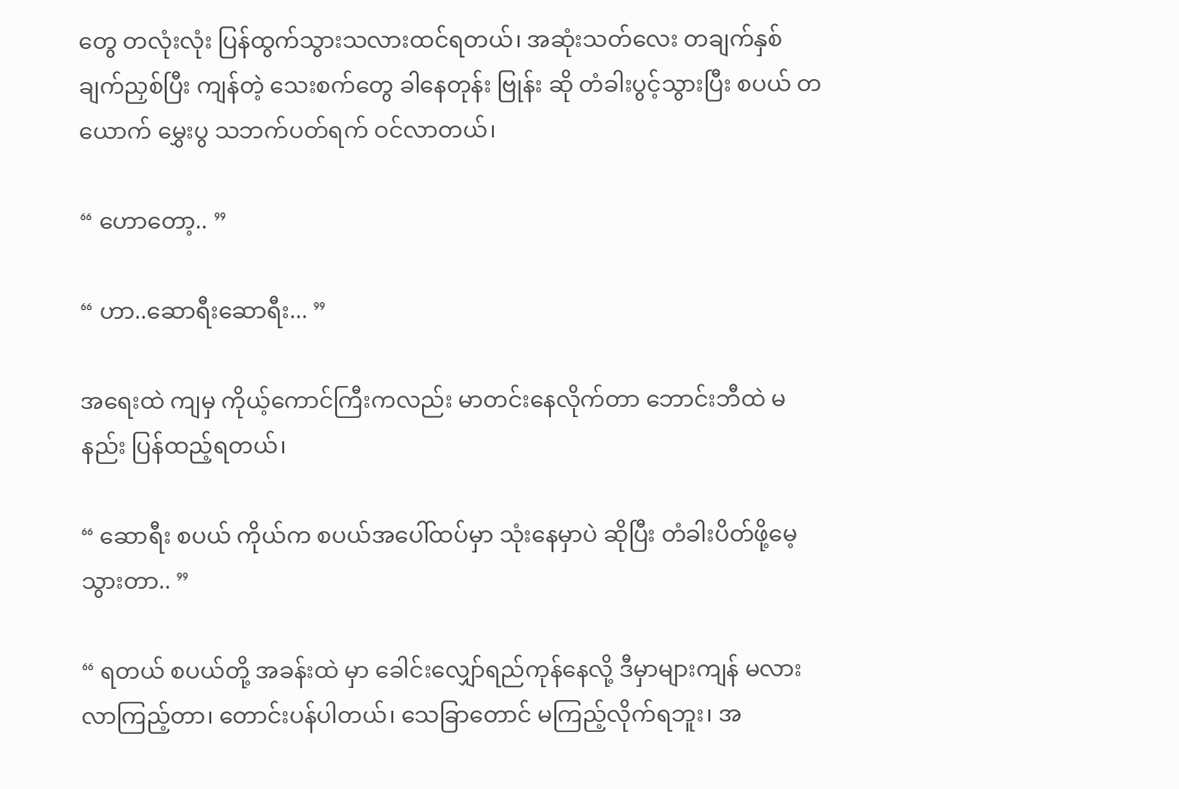တွေ တလုံးလုံး ပြန်ထွက်သွားသလားထင်ရတယ်၊ အဆုံးသတ်လေး တချက်နှစ်ချက်ညှစ်ပြီး ကျန်တဲ့ သေးစက်တွေ ခါနေတုန်း ဗြုန်း ဆို တံခါးပွင့်သွားပြီး စပယ် တယောက် မွှေးပွ သဘက်ပတ်ရက် ဝင်လာတယ်၊

“ ဟောတော့.. ”

“ ဟာ..ဆောရီးဆောရီး... ”

အရေးထဲ ကျမှ ကိုယ့်ကောင်ကြီးကလည်း မာတင်းနေလိုက်တာ ဘောင်းဘီထဲ မနည်း ပြန်ထည့်ရတယ်၊

“ ဆောရီး စပယ် ကိုယ်က စပယ်အပေါ်ထပ်မှာ သုံးနေမှာပဲ ဆိုပြီး တံခါးပိတ်ဖို့မေ့သွားတာ.. ”

“ ရတယ် စပယ်တို့ အခန်းထဲ မှာ ခေါင်းလျှော်ရည်ကုန်နေလို့ ဒီမှာများကျန် မလား လာကြည့်တာ၊ တောင်းပန်ပါတယ်၊ သေခြာတောင် မကြည့်လိုက်ရဘူး၊ အ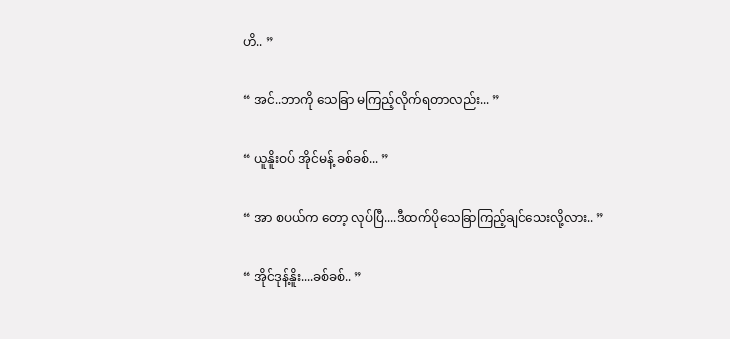ဟိ.. ”

“ အင်..ဘာကို သေခြာ မကြည့်လိုက်ရတာလည်း... ”

“ ယူနိူးဝပ် အိုင်မန့် ခစ်ခစ်... ”

“ အာ စပယ်က တော့ လုပ်ပြီ....ဒီထက်ပိုသေခြာကြည့်ချင်သေးလို့လား.. ”

“ အိုင်ဒုန့်နိူး....ခစ်ခစ်.. ”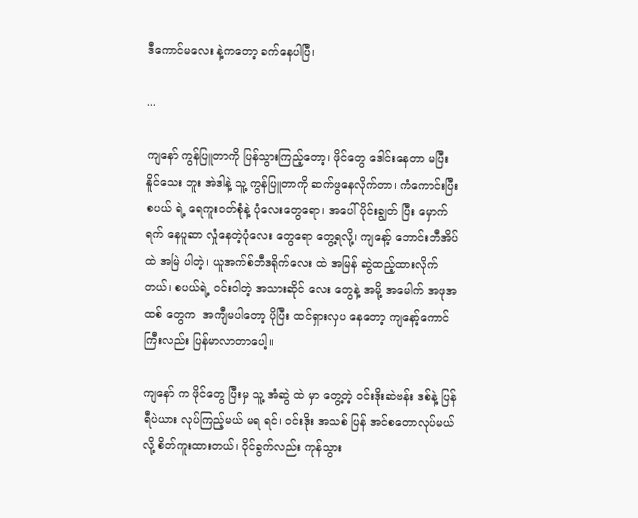ဒီကောင်မလေး နဲ့ကတော့ ခက်နေပါပြီ၊

...

ကျနော် ကွန်ပြူတာကို ပြန်သွားကြည့်တော့၊ ဖိုင်တွေ ဒေါင်းနေတာ မပြီးနိူင်သေး ဘူး အဲဒါနဲ့ သူ့ ကွန်ပြူတာကို ဆက်ဖွနေလိုက်တာ၊ ကံကောင်းပြီး စပယ် ရဲ့ ရေကူးဝတ်စုံနဲ့ ပုံလေးတွေရော၊ အပေါ်ပိုင်းချွတ် ပြီး မှောက်ရက် နေပူဆာ လှုံနေတဲ့ပုံလေး တွေရော တွေ့ရလို့၊ ကျနော့် ဘောင်းဘီအိပ်ထဲ အမြဲ ပါတဲ့၊ ယူအက်စ်ဘီဒရိုက်လေး ထဲ အမြန် ဆွဲထည့်ထားလိုက်တယ်၊ စပယ်ရဲ့ ဝင်းဝါတဲ့ အသားဆိုင် လေး တွေနဲ့ အမို့ အမေါက် အဖုအထစ် တွေက  အကျီမပါတော့ ပိုပြီး ထင်ရှားလှပ နေတော့ ကျနော့်ကောင်ကြီးလည်း ပြန်မာလာတာပေါ့။

ကျနော် က ဖိုင်တွေ ပြီးမှ သူ့ အံဆွဲ ထဲ မှာ တွေ့တဲ့ ဝင်းဒိုးဆဲဗန်း ဒစ်နဲ့ ပြန် ရီပဲယား လုပ်ကြည့်မယ် မရ ရင်၊ ဝင်းဒိုး အသစ် ပြန် အင်စတောလုပ်မယ် လို့ စိတ်ကူးထားတယ်၊ ဝိုင်ခွက်လည်း ကုန်သွား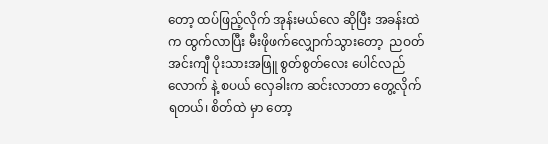တော့ ထပ်ဖြည့်လိုက် အုန်းမယ်လေ ဆိုပြီး အခန်းထဲက ထွက်လာပြီး မီးဖိုဖက်လျှောက်သွားတော့  ညဝတ်အင်းကျီ ပိုးသားအဖြူ စွတ်စွတ်လေး ပေါင်လည်လောက် နဲ့ စပယ် လှေခါးက ဆင်းလာတာ တွေ့လိုက်ရတယ်၊ စိတ်ထဲ မှာ တော့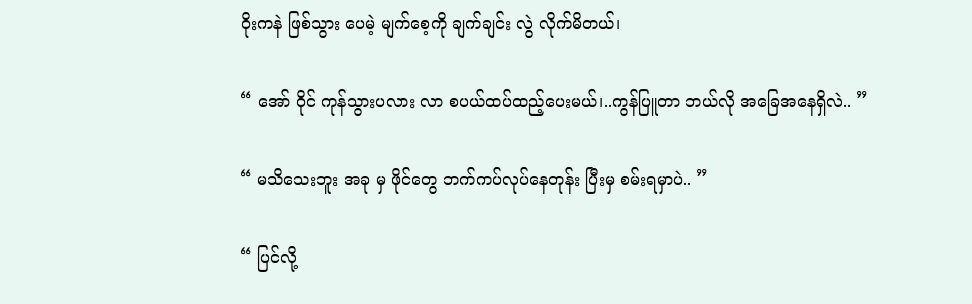ဝိုးကနဲ ဖြစ်သွား ပေမဲ့ မျက်စေ့ကို ချက်ချင်း လွဲ လိုက်မိတယ်၊

“ အော် ဝိုင် ကုန်သွားပလား လာ စပယ်ထပ်ထည့်ပေးမယ်၊..ကွန်ပြူတာ ဘယ်လို အခြေအနေရှိလဲ.. ”

“ မသိသေးဘူး အခု မှ ဖိုင်တွေ ဘက်ကပ်လုပ်နေတုန်း ပြီးမှ စမ်းရမှာပဲ.. ”

“ ပြင်လို့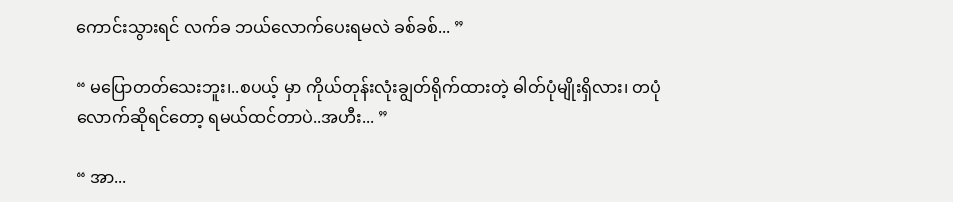ကောင်းသွားရင် လက်ခ ဘယ်လောက်ပေးရမလဲ ခစ်ခစ်... ”

“ မပြောတတ်သေးဘူး၊..စပယ့် မှာ ကိုယ်တုန်းလုံးချွတ်ရိုက်ထားတဲ့ ဓါတ်ပုံမျိုးရှိလား၊ တပုံလောက်ဆိုရင်တော့ ရမယ်ထင်တာပဲ..အဟီး... ”

“ အာ...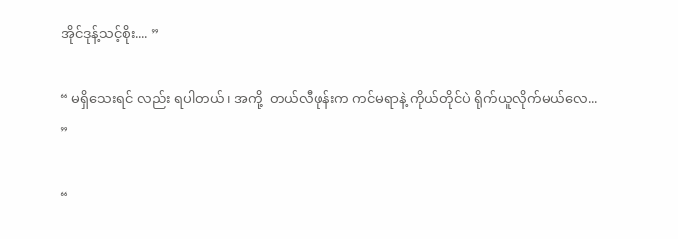အိုင်ဒုန့်သင့်စိုး.... ”

“ မရှိသေးရင် လည်း ရပါတယ်၊ အကို့  တယ်လီဖုန်းက ကင်မရာနဲ့ ကိုယ်တိုင်ပဲ ရိုက်ယူလိုက်မယ်လေ... ”

“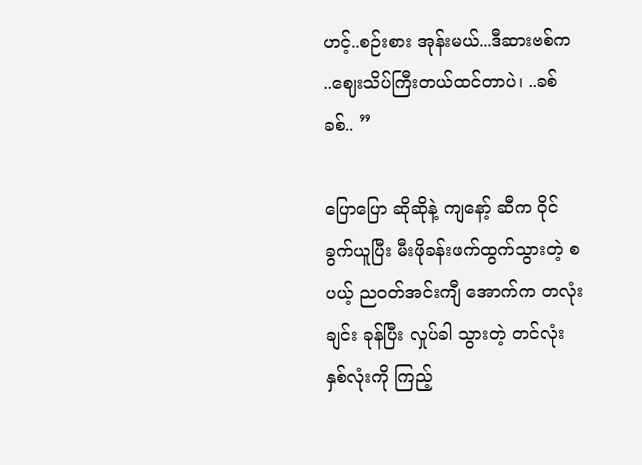ဟင့်..စဉ်းစား အုန်းမယ်...ဒီဆားဗစ်က ..ဈေးသိပ်ကြီးတယ်ထင်တာပဲ၊ ..ခစ်ခစ်.. ”

ပြောပြော ဆိုဆိုနဲ့ ကျနော့် ဆီက ဝိုင်ခွက်ယူပြီး မီးဖိုခန်းဖက်ထွက်သွားတဲ့ စပယ့် ညဝတ်အင်းကျီ အောက်က တလုံးချင်း ခုန်ပြီး လှုပ်ခါ သွားတဲ့ တင်လုံး နှစ်လုံးကို ကြည့်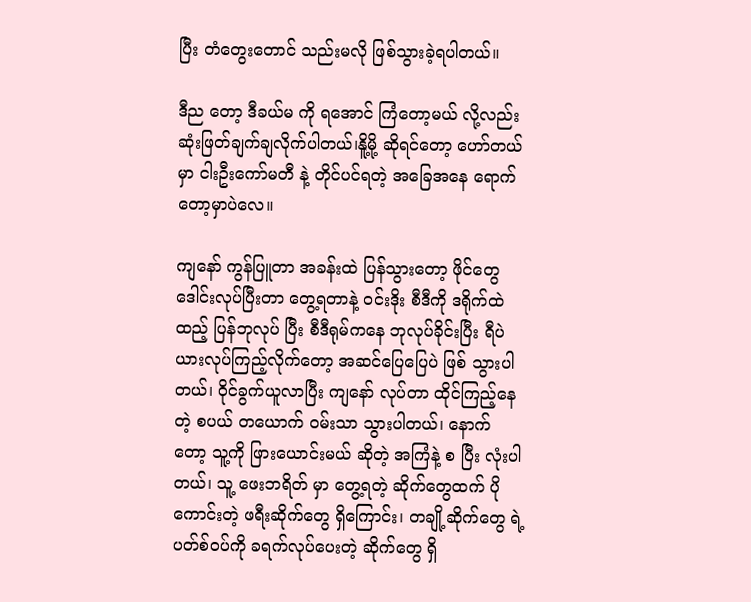ပြီး တံတွေးတောင် သည်းမလို ဖြစ်သွားခဲ့ရပါတယ်။

ဒီည တော့ ဒီခယ်မ ကို ရအောင် ကြံတော့မယ် လို့လည်း ဆုံးဖြတ်ချက်ချလိုက်ပါတယ်၊နိူ့မို့ ဆိုရင်တော့ ဟော်တယ် မှာ ငါးဦးကော်မတီ နဲ့ တိုင်ပင်ရတဲ့ အခြေအနေ ရောက်တော့မှာပဲလေ။

ကျနော် ကွန်ပြူတာ အခန်းထဲ ပြန်သွားတော့ ဖိုင်တွေ ဒေါင်းလုပ်ပြီးတာ တွေ့ရတာနဲ့ ဝင်းဒိုး စီဒီကို ဒရိုက်ထဲ ထည့် ပြန်ဘုလုပ် ပြီး စီဒီရုမ်ကနေ ဘုလုပ်ခိုင်းပြီး ရီပဲယားလုပ်ကြည့်လိုက်တော့ အဆင်ပြေပြေပဲ ဖြစ် သွားပါ တယ်၊ ဝိုင်ခွက်ယူလာပြီး ကျနော် လုပ်တာ ထိုင်ကြည့်နေတဲ့ စပယ် တယောက် ဝမ်းသာ သွားပါတယ်၊ နောက် တော့ သူ့ကို ဖြားယောင်းမယ် ဆိုတဲ့ အကြံနဲ့ စ ပြီး လုံးပါတယ်၊ သူ့ ဖေးဘရိတ် မှာ တွေ့ရတဲ့ ဆိုက်တွေထက် ပိုကောင်းတဲ့ ဖရီးဆိုက်တွေ ရှိကြောင်း၊ တချို့ဆိုက်တွေ ရဲ့ ပတ်စ်ဝပ်ကို ခရက်လုပ်ပေးတဲ့ ဆိုက်တွေ ရှိ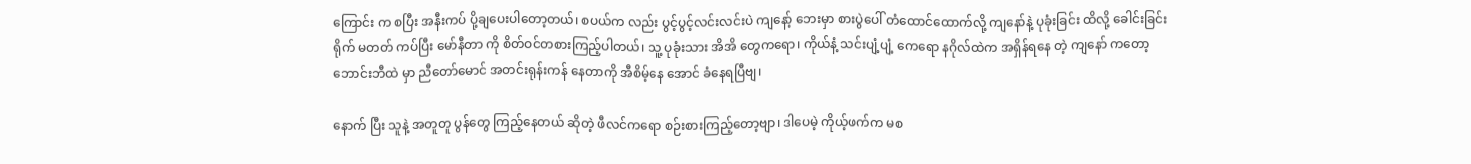ကြောင်း က စပြီး အနီးကပ် ပို့ချပေးပါတော့တယ်၊ စပယ်က လည်း ပွင့်ပွင့်လင်းလင်းပဲ ကျနော့် ဘေးမှာ စားပွဲပေါ် တံထောင်ထောက်လို့ ကျနော်နဲ့ ပုခုံးခြင်း ထိလို့ ခေါင်းခြင်းရိုက် မတတ် ကပ်ပြီး မော်နီတာ ကို စိတ်ဝင်တစားကြည့်ပါတယ်၊ သူ့ ပုခုံးသား အိအိ တွေကရော၊ ကိုယ်နံ့ သင်းပျံ့ပျံ့ ကေရော နဂိုလ်ထဲက အရှိန်ရနေ တဲ့ ကျနော် ကတော့ ဘောင်းဘီထဲ မှာ ညီတော်မောင် အတင်းရုန်းကန် နေတာကို အီစိမ့်နေ အောင် ခံနေရပြီဗျ၊

နောက် ပြီး သူနဲ့ အတူတူ ပွန်တွေ ကြည့်နေတယ် ဆိုတဲ့ ဖီလင်ကရော စဉ်းစားကြည့်တော့ဗျာ၊ ဒါပေမဲ့ ကိုယ့်ဖက်က မစ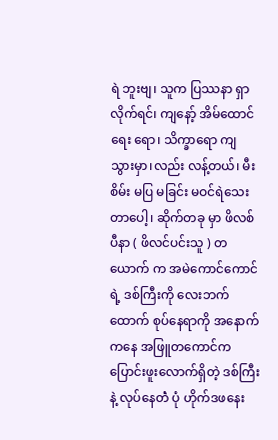ရဲ ဘူးဗျ၊ သူက ပြဿနာ ရှာလိုက်ရင်၊ ကျနော့် အိမ်ထောင်ရေး ရော၊ သိက္ခာရော ကျ သွားမှာ၊လည်း လန့်တယ်၊ မီးစိမ်း မပြ မခြင်း မဝင်ရဲသေးတာပေါ့၊ ဆိုက်တခု မှာ ဖိလစ်ပီနာ ( ဖိလင်ပင်းသူ ) တယောက် က အမဲကောင်ကောင်ရဲ့ ဒစ်ကြီးကို လေးဘက်ထောက် စုပ်နေရာကို အနောက်ကနေ အဖြူတကောင်က ပြောင်းဖူးလောက်ရှိတဲ့ ဒစ်ကြီးနဲ့ လုပ်နေတဲံ ပုံ ဟိုက်ဒဖနေး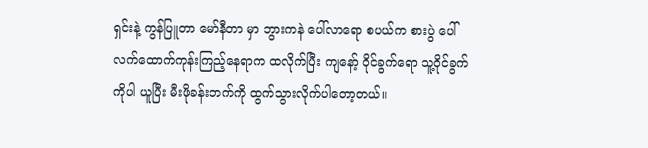ရှင်းနဲ့ ကွန်ပြူတာ မော်နီတာ မှာ ဘွားကနဲ ပေါ်လာရော စပယ်က စားပွဲ ပေါ်လက်ထောက်ကုန်းကြည့်နေရာက ထလိုက်ပြီး ကျနော့် ဝိုင်ခွက်ရော သူ့ဝိုင်ခွက် ကိုပါ ယူပြီး မီးဖိုခန်းဘက်ကို ထွက်သွားလိုက်ပါတော့တယ်။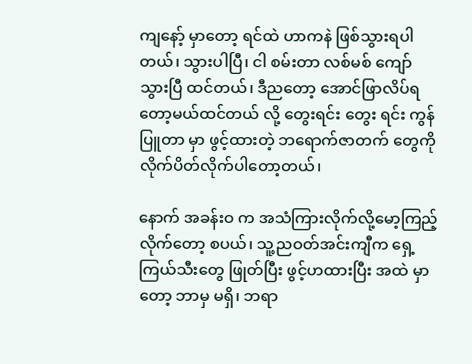ကျနော့် မှာတော့ ရင်ထဲ ဟာကနဲ ဖြစ်သွားရပါတယ်၊ သွားပါပြီ၊ ငါ စမ်းတာ လစ်မစ် ကျော်သွားပြီ ထင်တယ်၊ ဒီညတော့ အောင်ဖြာလိပ်ရတော့မယ်ထင်တယ် လို့ တွေးရင်း တွေး ရင်း ကွန်ပြူတာ မှာ ဖွင့်ထားတဲ့ ဘရောက်ဇာတက် တွေကို လိုက်ပိတ်လိုက်ပါတော့တယ်၊

နောက် အခန်းဝ က အသံကြားလိုက်လို့မော့ကြည့်လိုက်တော့ စပယ်၊ သူ့ညဝတ်အင်းကျီက ရှေ့ကြယ်သီးတွေ ဖြုတ်ပြီး ဖွင့်ဟထားပြီး အထဲ မှာတော့ ဘာမှ မရှိ၊ ဘရာ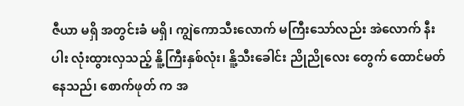ဇီယာ မရှိ အတွင်းခံ မရှိ၊ ကျွဲကောသီးလောက် မကြီးသော်လည်း အဲလောက် နီးပါး လုံးထွားလှသည့် နိူ့ကြီးနှစ်လုံး၊ နိူ့သီးခေါင်း ညိုညိုလေး တွေက် ထောင်မတ်နေသည်၊ စောက်ဖုတ် က အ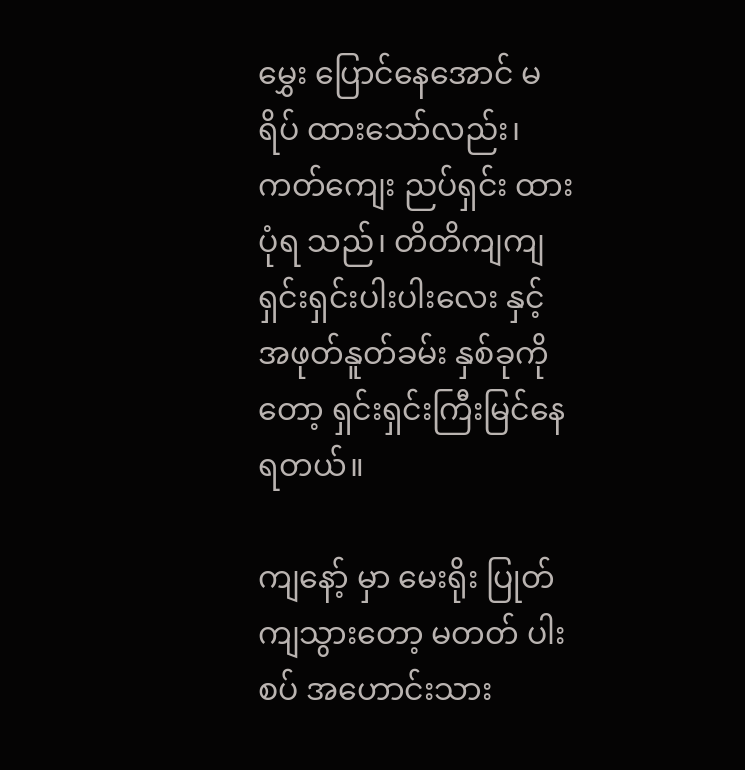မွှေး ပြောင်နေအောင် မရိပ် ထားသော်လည်း၊ ကတ်ကျေး ညပ်ရှင်း ထားပုံရ သည်၊ တိတိကျကျ ရှင်းရှင်းပါးပါးလေး နှင့် အဖုတ်နူတ်ခမ်း နှစ်ခုကိုတော့ ရှင်းရှင်းကြီးမြင်နေရတယ်။

ကျနော့် မှာ မေးရိုး ပြုတ်ကျသွားတော့ မတတ် ပါးစပ် အဟောင်းသား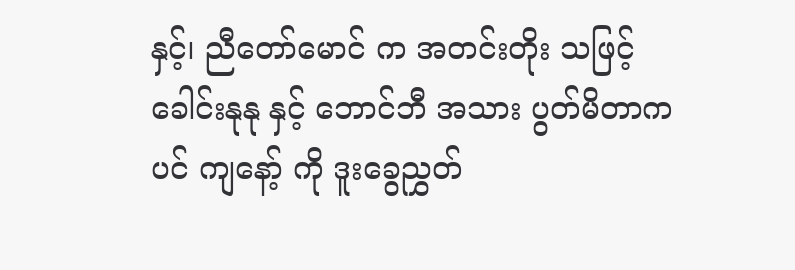နှင့်၊ ညီတော်မောင် က အတင်းတိုး သဖြင့် ခေါင်းနုနု နှင့် ဘောင်ဘီ အသား ပွတ်မိတာက ပင် ကျနော့် ကို ဒူးခွေညွှတ်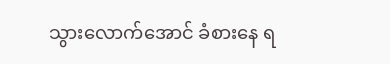သွားလောက်အောင် ခံစားနေ ရ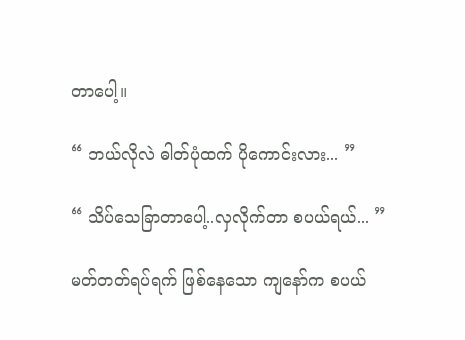တာပေါ့။

“ ဘယ်လိုလဲ ဓါတ်ပုံထက် ပိုကောင်းလား... ”

“ သိပ်သေခြာတာပေါ့..လှလိုက်တာ စပယ်ရယ်... ”

မတ်တတ်ရပ်ရက် ဖြစ်နေသော ကျနော်က စပယ်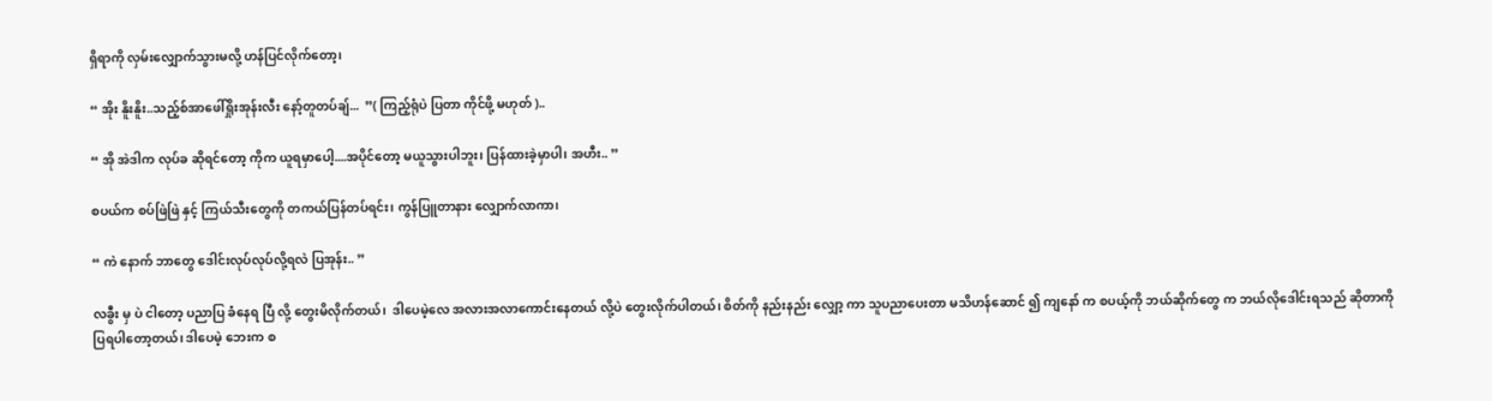ရှိရာကို လှမ်းလျှောက်သွားမလို့ ဟန်ပြင်လိုက်တော့၊

“ အိုး နိူးနိူး..သည့်စ်အာဖေါ်ရှိုးအုန်းလီး နော့်တူတပ်ချ်...  ”( ကြည့်ရုံပဲ ပြတာ ကိုင်ဖို့ မဟုတ် )..

“ အို အဲဒါက လုပ်ခ ဆိုရင်တော့ ကိုက ယူရမှာပေါ့....အပိုင်တော့ မယူသွားပါဘူး၊ ပြန်ထားခဲ့မှာပါ၊ အဟီး.. ”

စပယ်က စပ်ဖြဲဖြဲ နှင့် ကြယ်သီးတွေကို တကယ်ပြန်တပ်ရင်း၊ ကွန်ပြူတာနား လျှောက်လာကာ၊

“ ကဲ နောက် ဘာတွေ ဒေါင်းလုပ်လုပ်လို့ရလဲ ပြအုန်း.. ”

လခွီး မှ ပဲ ငါတော့ ပညာပြ ခံနေရ ပြီ လို့ တွေးမိလိုက်တယ်၊  ဒါပေမဲ့လေ အလားအလာကောင်းနေတယ် လို့ပဲ တွေးလိုက်ပါတယ်၊ စိတ်ကို နည်းနည်း လျှော့ ကာ သူပညာပေးတာ မသိဟန်ဆောင် ၍ ကျနော် က စပယ့်ကို ဘယ်ဆိုက်တွေ က ဘယ်လိုဒေါင်းရသည် ဆိုတာကို ပြရပါတော့တယ်၊ ဒါပေမဲ့ ဘေးက စ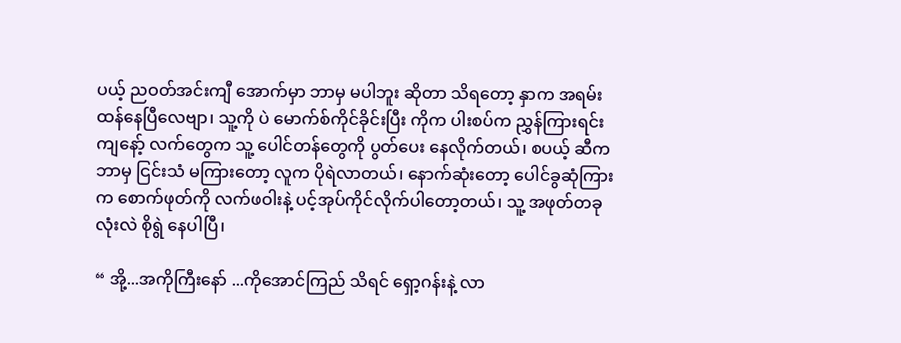ပယ့် ညဝတ်အင်းကျီ အောက်မှာ ဘာမှ မပါဘူး ဆိုတာ သိရတော့ နှာက အရမ်းထန်နေပြီလေဗျာ၊ သူ့ကို ပဲ မောက်စ်ကိုင်ခိုင်းပြီး ကိုက ပါးစပ်က ညွှန်ကြားရင်း ကျနော့် လက်တွေက သူ့ ပေါင်တန်တွေကို ပွတ်ပေး နေလိုက်တယ်၊ စပယ့် ဆီက ဘာမှ ငြင်းသံ မကြားတော့ လူက ပိုရဲလာတယ်၊ နောက်ဆုံးတော့ ပေါင်ခွဆုံကြား က စောက်ဖုတ်ကို လက်ဖဝါးနဲ့ ပင့်အုပ်ကိုင်လိုက်ပါတော့တယ်၊ သူ့ အဖုတ်တခုလုံးလဲ စိုရွဲ နေပါပြီ၊

“ အို့...အကိုကြီးနော် ...ကိုအောင်ကြည် သိရင် ရှော့ဂန်းနဲ့ လာ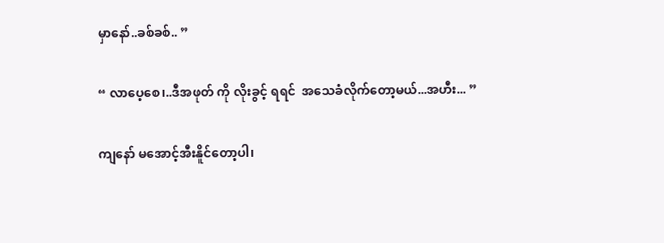မှာနော်..ခစ်ခစ်.. ”

“ လာပေ့စေ၊..ဒီအဖုတ် ကို လိုးခွင့် ရရင်  အသေခံလိုက်တော့မယ်...အဟီး... ”

ကျနော် မအောင့်အီးနိူင်တော့ပါ၊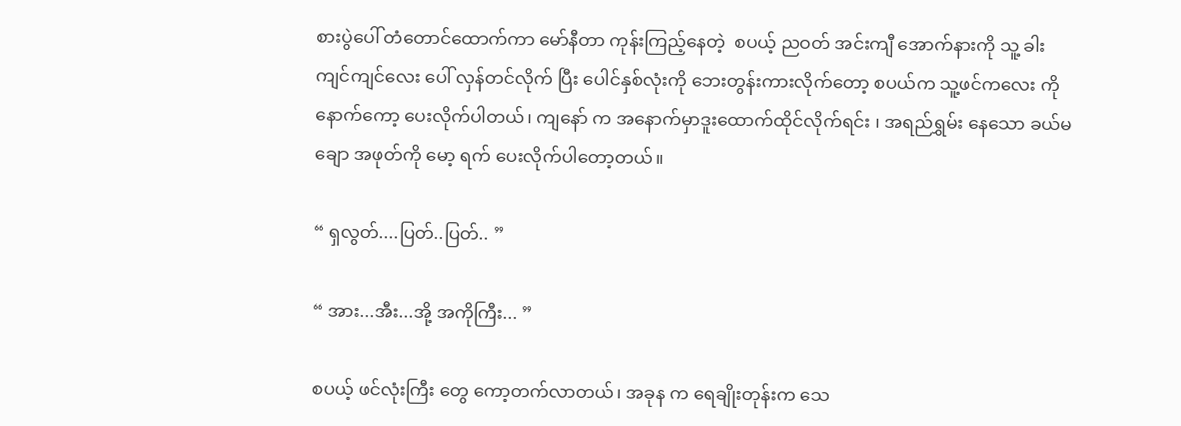စားပွဲပေါ် တံတောင်ထောက်ကာ မော်နီတာ ကုန်းကြည့်နေတဲ့  စပယ့် ညဝတ် အင်းကျီ အောက်နားကို သူ့ ခါးကျင်ကျင်လေး ပေါ် လှန်တင်လိုက် ပြီး ပေါင်နှစ်လုံးကို ဘေးတွန်းကားလိုက်တော့ စပယ်က သူ့ဖင်ကလေး ကို နောက်ကော့ ပေးလိုက်ပါတယ်၊ ကျနော် က အနောက်မှာဒူးထောက်ထိုင်လိုက်ရင်း ၊ အရည်ရွှမ်း နေသော ခယ်မချော အဖုတ်ကို မော့ ရက် ပေးလိုက်ပါတော့တယ်။

“ ရှလွတ်....ပြတ်..ပြတ်.. ”

“ အား...အီး...အို့ အကိုကြီး... ”

စပယ့် ဖင်လုံးကြီး တွေ ကော့တက်လာတယ်၊ အခုန က ရေချိုးတုန်းက သေ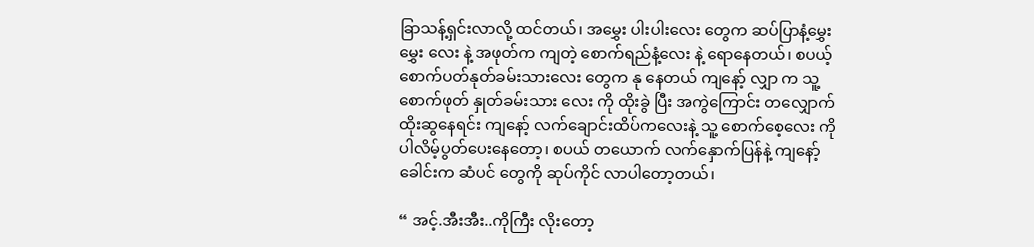ခြာသန့်ရှင်းလာလို့ ထင်တယ်၊ အမွှေး ပါးပါးလေး တွေက ဆပ်ပြာနံ့မွှေးမွှေး လေး နဲ့ အဖုတ်က ကျတဲ့ စောက်ရည်နံ့လေး နဲ့ ရောနေတယ်၊ စပယ့် စောက်ပတ်နုတ်ခမ်းသားလေး တွေက နု နေတယ် ကျနော့် လျှာ က သူ့ စောက်ဖုတ် နှုတ်ခမ်းသား လေး ကို ထိုးခွဲ ပြီး အကွဲကြောင်း တလျှောက် ထိုးဆွနေရင်း ကျနော့် လက်ချောင်းထိပ်ကလေးနဲ့ သူ့ စောက်စေ့လေး ကိုပါလိမ့်ပွတ်ပေးနေတော့၊ စပယ် တယောက် လက်နှောက်ပြန်နဲ့ ကျနော့် ခေါင်းက ဆံပင် တွေကို ဆုပ်ကိုင် လာပါတော့တယ်၊

“ အင့်.အီးအီး..ကိုကြီး လိုးတော့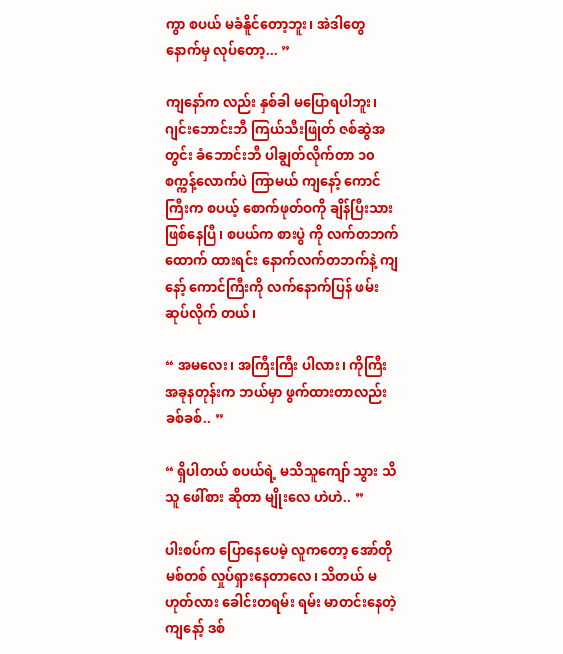ကွာ စပယ် မခံနိူင်တော့ဘူး၊ အဲဒါတွေ နောက်မှ လုပ်တော့... ”

ကျနော်က လည်း နှစ်ခါ မပြောရပါဘူး၊ ဂျင်းဘောင်းဘီ ကြယ်သီးဖြုတ် ဇစ်ဆွဲအတွင်း ခံဘောင်းဘီ ပါချွတ်လိုက်တာ ၁၀စက္ကန့်လောက်ပဲ ကြာမယ် ကျနော့် ကောင်ကြီးက စပယ့် စောက်ဖုတ်ဝကို ချိန်ပြီးသား ဖြစ်နေပြီ၊ စပယ်က စားပွဲ ကို လက်တဘက်ထောက် ထားရင်း နောက်လက်တဘက်နဲ့ ကျနော့် ကောင်ကြီးကို လက်နောက်ပြန် ဖမ်းဆုပ်လိုက် တယ်၊

“ အမလေး၊ အကြီးကြီး ပါလား၊ ကိုကြီး အခုနတုန်းက ဘယ်မှာ ဖွက်ထားတာလည်း ခစ်ခစ်.. ”

“ ရှိပါတယ် စပယ်ရဲ့ မသိသူကျော် သွား သိသူ ဖေါ်စား ဆိုတာ မျိုးလေ ဟဲဟဲ.. ”

ပါးစပ်က ပြောနေပေမဲ့ လူကတော့ အော်တို မစ်တစ် လှုပ်ရှားနေတာလေ၊ သိတယ် မဟုတ်လား ခေါင်းတရမ်း ရမ်း မာတင်းနေတဲ့ ကျနော့် ဒစ်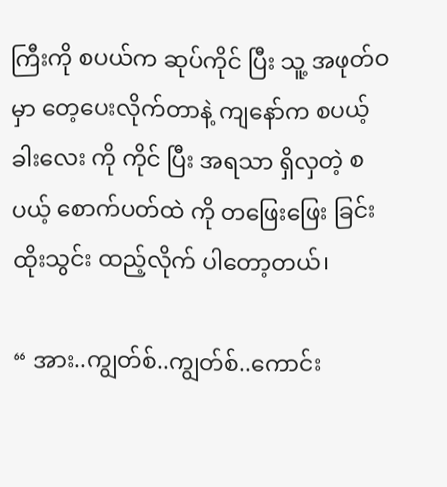ကြီးကို စပယ်က ဆုပ်ကိုင် ပြီး သူ့ အဖုတ်ဝ မှာ တေ့ပေးလိုက်တာနဲ့ ကျနော်က စပယ့် ခါးလေး ကို ကိုင် ပြီး အရသာ ရှိလှတဲ့ စပယ့် စောက်ပတ်ထဲ ကို တဖြေးဖြေး ခြင်း  ထိုးသွင်း ထည့်လိုက် ပါတော့တယ်၊

“ အား..ကျွတ်စ်..ကျွတ်စ်..ကောင်း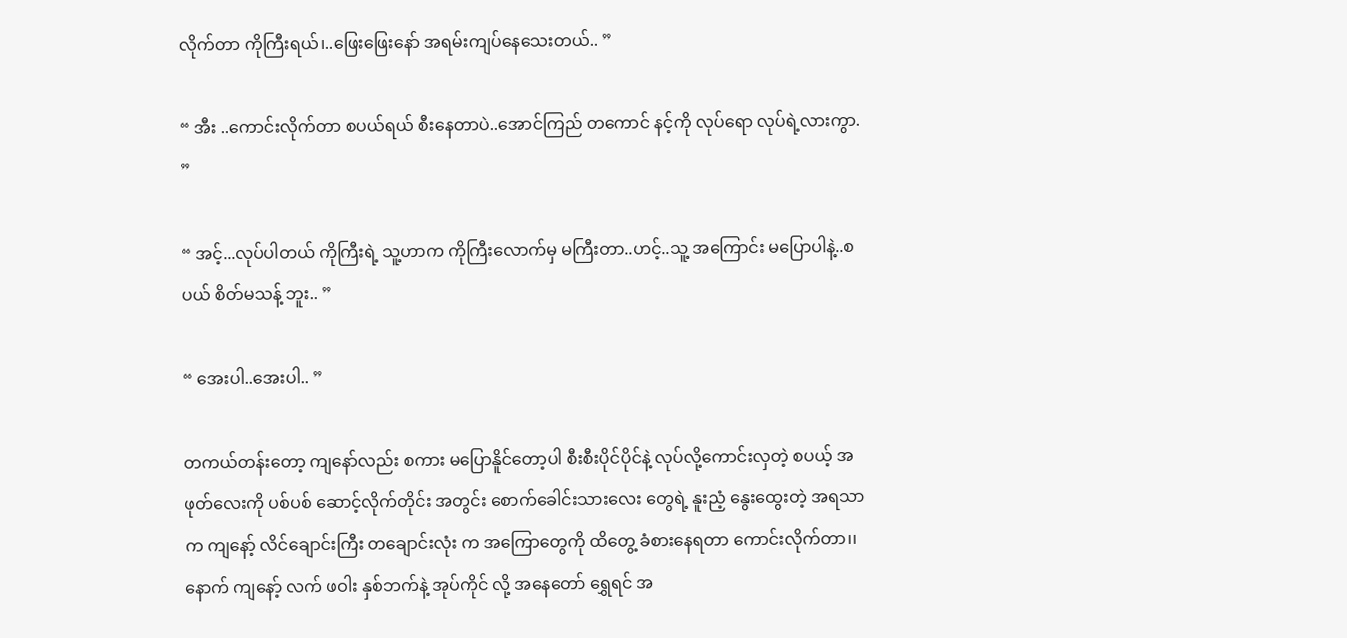လိုက်တာ ကိုကြီးရယ်၊..ဖြေးဖြေးနော် အရမ်းကျပ်နေသေးတယ်.. ”

“ အီး ..ကောင်းလိုက်တာ စပယ်ရယ် စီးနေတာပဲ..အောင်ကြည် တကောင် နင့်ကို လုပ်ရော လုပ်ရဲ့လားကွာ. ”

“ အင့်...လုပ်ပါတယ် ကိုကြီးရဲ့ သူ့ဟာက ကိုကြီးလောက်မှ မကြီးတာ..ဟင့်..သူ့ အကြောင်း မပြောပါနဲ့..စပယ် စိတ်မသန့် ဘူး.. ”

“ အေးပါ..အေးပါ.. ”

တကယ်တန်းတော့ ကျနော်လည်း စကား မပြောနိူင်တော့ပါ စီးစီးပိုင်ပိုင်နဲ့ လုပ်လို့ကောင်းလှတဲ့ စပယ့် အဖုတ်လေးကို ပစ်ပစ် ဆောင့်လိုက်တိုင်း အတွင်း စောက်ခေါင်းသားလေး တွေရဲ့ နူးညံ့ နွေးထွေးတဲ့ အရသာ က ကျနော့် လိင်ချောင်းကြီး တချောင်းလုံး က အကြောတွေကို ထိတွေ့ ခံစားနေရတာ ကောင်းလိုက်တာ၊၊ နောက် ကျနော့် လက် ဖဝါး နှစ်ဘက်နဲ့ အုပ်ကိုင် လို့ အနေတော် ရွှေရင် အ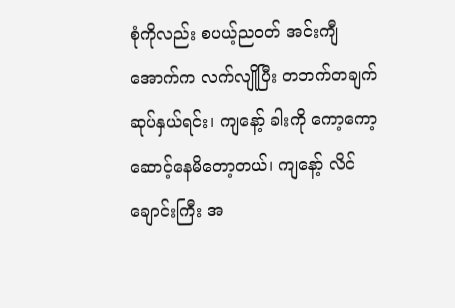စုံကိုလည်း စပယ့်ညဝတ် အင်းကျီ အောက်က လက်လျိုပြီး တဘက်တချက် ဆုပ်နှယ်ရင်း၊ ကျနော့် ခါးကို ကော့ကော့ ဆောင့်နေမိတော့တယ်၊ ကျနော့် လိင်ချောင်းကြီး အ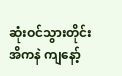ဆုံးဝင်သွားတိုင်း အိကနဲ ကျနော့်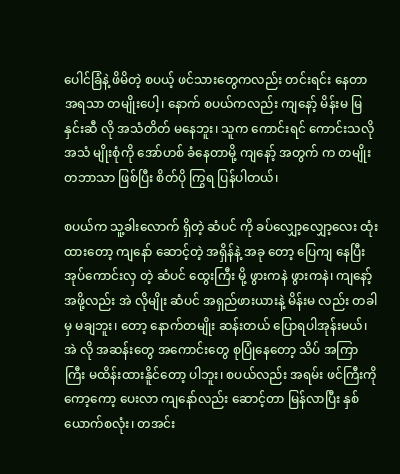ပေါင်ခြံနဲ့ ဖိမိတဲ့ စပယ့် ဖင်သားတွေကလည်း တင်းရင်း နေတာ အရသာ တမျိုးပေါ့၊ နောက် စပယ်ကလည်း ကျနော့် မိန်းမ မြနှင်းဆီ လို အသံတိတ် မနေဘူး၊ သူက ကောင်းရင် ကောင်းသလို အသံ မျိုးစုံကို အော်ဟစ် ခံနေတာမို့ ကျနော့် အတွက် က တမျိုး တဘာသာ ဖြစ်ပြီး စိတ်ပို ကြွရ ပြန်ပါတယ်၊

စပယ်က သူ့ခါးလောက် ရှိတဲ့ ဆံပင် ကို ခပ်လျှော့လျှော့လေး ထုံးထားတော့ ကျနော် ဆောင့်တဲ့ အရှိန်နဲ့ အခု တော့ ပြေကျ နေပြီး အုပ်ကောင်းလှ တဲ့ ဆံပင် ထွေးကြီး မို့ ဖွားကနဲ ဖွားကနဲ၊ ကျနော့် အဖို့လည်း အဲ လိုမျိုး ဆံပင် အရှည်ဖားယားနဲ့ မိန်းမ လည်း တခါမှ မချဘူး၊ တော့ နောက်တမျိုး ဆန်းတယ် ပြောရပါအုန်းမယ်၊ အဲ လို အဆန်းတွေ အကောင်းတွေ စုပြုံနေတော့ သိပ် အကြာကြီး မထိန်းထားနိူင်တော့ ပါဘူး၊ စပယ်လည်း အရမ်း ဖင်ကြီးကို ကော့ကော့ ပေးလာ ကျနော်လည်း ဆောင့်တာ မြန်လာပြီး နှစ်ယောက်စလုံး၊ တအင်း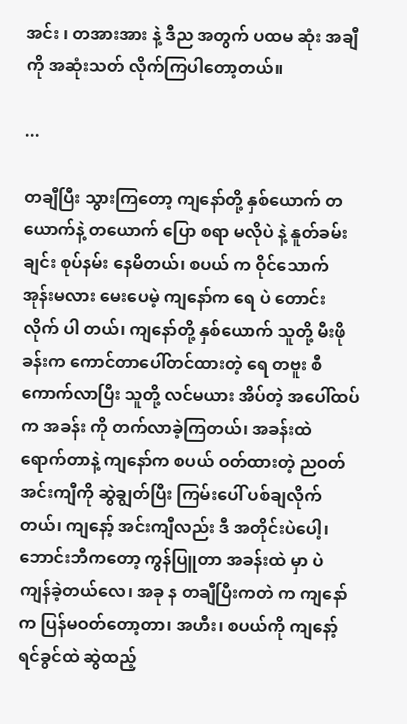အင်း ၊ တအားအား နဲ့ ဒီည အတွက် ပထမ ဆုံး အချီကို အဆုံးသတ် လိုက်ကြပါတော့တယ်။

...

တချီပြီး သွားကြတော့ ကျနော်တို့ နှစ်ယောက် တယောက်နဲ့ တယောက် ပြော စရာ မလိုပဲ နဲ့ နူတ်ခမ်းချင်း စုပ်နမ်း နေမိတယ်၊ စပယ် က ဝိုင်သောက် အုန်းမလား မေးပေမဲ့ ကျနော်က ရေ ပဲ တောင်း လိုက် ပါ တယ်၊ ကျနော်တို့ နှစ်ယောက် သူတို့ မီးဖို ခန်းက ကောင်တာပေါ်တင်ထားတဲ့ ရေ တဗူး စီ ကောက်လာပြီး သူတို့ လင်မယား အိပ်တဲ့ အပေါ်ထပ်က အခန်း ကို တက်လာခဲ့ကြတယ်၊ အခန်းထဲ ရောက်တာနဲ့ ကျနော်က စပယ် ဝတ်ထားတဲ့ ညဝတ်အင်းကျီကို ဆွဲချွတ်ပြီး ကြမ်းပေါ် ပစ်ချလိုက်တယ်၊ ကျနော့် အင်းကျီလည်း ဒီ အတိုင်းပဲပေါ့၊ ဘောင်းဘီကတော့ ကွန်ပြူတာ အခန်းထဲ မှာ ပဲ ကျန်ခဲ့တယ်လေ၊ အခု န တချီပြီးကတဲ က ကျနော်က ပြန်မဝတ်တော့တာ၊ အဟီး၊ စပယ်ကို ကျနော့် ရင်ခွင်ထဲ ဆွဲထည့်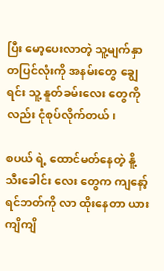ပြီး မော့ပေးလာတဲ့ သူ့မျက်နှာ တပြင်လုံးကို အနမ်းတွေ ချွေရင်း သူ့ နူတ်ခမ်းလေး တွေကိုလည်း ငုံစုပ်လိုက်တယ်၊

စပယ် ရဲ့ ထောင်မတ်နေတဲ့ နိူ့သီးခေါင်း လေး တွေက ကျနော့် ရင်ဘတ်ကို လာ ထိုးနေတာ ယားကျိကျိ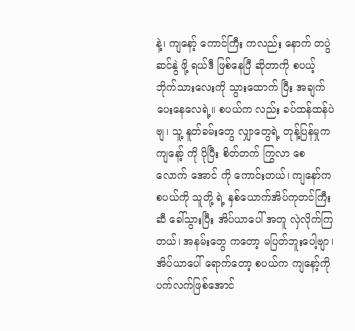နဲ့၊ ကျနော့် ကောင်ကြီး ကလည်း နောက် တပွဲ ဆင်နွဲ ဖို့ ရယ်ဒီ ဖြစ်နေပြီ ဆိုတာကို စပယ့် ဘိုက်သားလေးကို သွားထောက် ပြီး အချက်ပေးနေလေရဲ့။ စပယ်က လည်း ခပ်ထန်ထန်ပဲ ဗျ၊ သူ့ နူတ်ခမ်းတွေ လျှာတွေရဲ့ တုန့်ပြန်မှုက  ကျနော့် ကို ပိုပြီး စိတ်တက် ကြွလာ စေလောက် အောင် ကို ကောင်းတယ်၊ ကျနော်က စပယ်ကို သူတို့ ရဲ့ နှစ်ယောက်အိပ်ကုတင်ကြီး ဆီ ခေါ်သွားပြီး အိပ်ယာပေါ် အတူ လှဲလိုက်ကြတယ်၊ အနမ်းတွေ ကတော့ မပြတ်ဘူးပေါ့ဗျာ၊ အိပ်ယာပေါ် ရောက်တော့ စပယ်က ကျနော့်ကို ပက်လက်ဖြစ်အောင်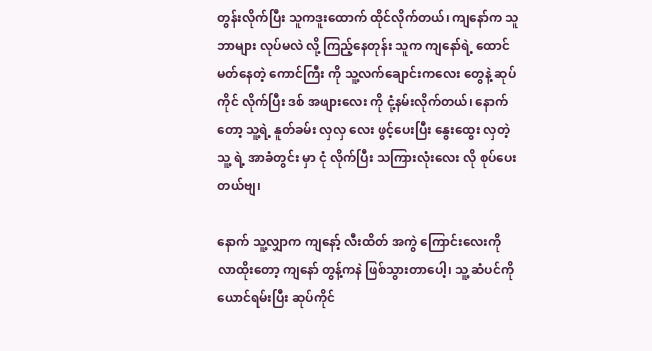တွန်းလိုက်ပြီး သူကဒူးထောက် ထိုင်လိုက်တယ်၊ ကျနော်က သူဘာများ လုပ်မလဲ လို့ ကြည့်နေတုန်း သူက ကျနော်ရဲ့ ထောင်မတ်နေတဲ့ ကောင်ကြီး ကို သူ့လက်ချောင်းကလေး တွေနဲ့ ဆုပ်ကိုင် လိုက်ပြီး ဒစ် အဖျားလေး ကို ငုံ့နမ်းလိုက်တယ်၊ နောက်တော့ သူ့ရဲ့ နူတ်ခမ်း လှလှ လေး ဖွင့်ပေးပြီး နွေးထွေး လှတဲ့ သူ့ ရဲ့ အာခံတွင်း မှာ ငုံ လိုက်ပြီး သကြားလုံးလေး လို စုပ်ပေးတယ်ဗျ၊

နောက် သူ့လျှာက ကျနော့် လီးထိတ် အကွဲ ကြောင်းလေးကို လာထိုးတော့ ကျနော် တွန့်ကနဲ ဖြစ်သွားတာပေါ့၊ သူ့ ဆံပင်ကို ယောင်ရမ်းပြီး ဆုပ်ကိုင်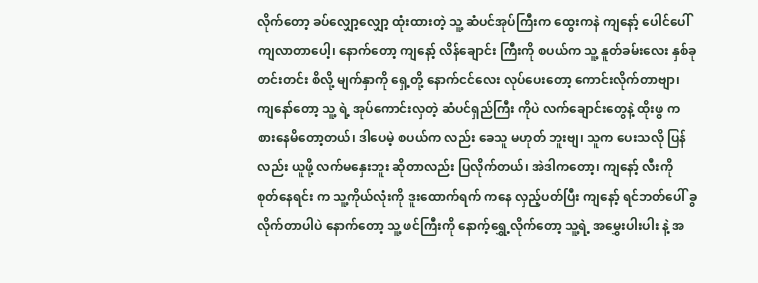လိုက်တော့ ခပ်လျှော့လျှော့ ထုံးထားတဲ့ သူ့ ဆံပင်အုပ်ကြီးက ထွေးကနဲ ကျနော့် ပေါင်ပေါ် ကျလာတာပေါ့၊ နောက်တော့ ကျနော့် လိန်ချောင်း ကြီးကို စပယ်က သူ့ နူတ်ခမ်းလေး နှစ်ခု တင်းတင်း စိလို့ မျက်နှာကို ရှေ့တို့ နောက်ငင်လေး လုပ်ပေးတော့ ကောင်းလိုက်တာဗျာ၊ ကျနော်တော့ သူ့ ရဲ့ အုပ်ကောင်းလှတဲ့ ဆံပင်ရှည်ကြီး ကိုပဲ လက်ချောင်းတွေနဲ့ ထိုးဖွ ကစားနေမိတော့တယ်၊ ဒါပေမဲ့ စပယ်က လည်း ခေသူ မဟုတ် ဘူးဗျ၊ သူက ပေးသလို ပြန်လည်း ယူဖို့ လက်မနှေးဘူး ဆိုတာလည်း ပြလိုက်တယ်၊ အဲဒါကတော့၊ ကျနော့် လီးကို စုတ်နေရင်း က သူ့ကိုယ်လုံးကို ဒူးထောက်ရက် ကနေ လှည့်ပတ်ပြီး ကျနော့် ရင်ဘတ်ပေါ် ခွလိုက်တာပါပဲ နောက်တော့ သူ့ ဖင်ကြီးကို နောက့်ရွှေ့လိုက်တော့ သူ့ရဲ့ အမွှေးပါးပါး နဲ့ အ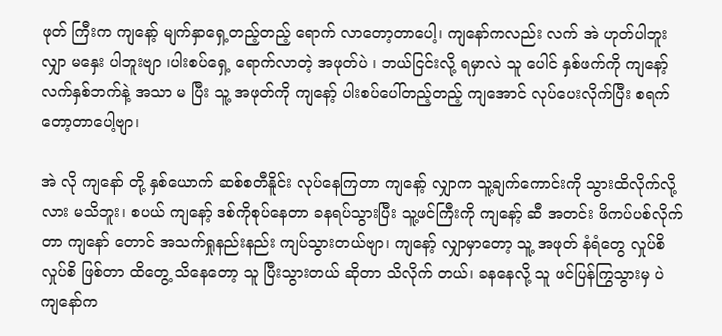ဖုတ် ကြီးက ကျနော့် မျက်နှာရှေ့တည့်တည့် ရောက် လာတော့တာပေါ့၊ ကျနော်ကလည်း လက် အဲ ဟုတ်ပါဘူး လျှာ မနှေး ပါဘူးဗျာ ၊ပါးစပ်ရှေ့ ရောက်လာတဲ့ အဖုတ်ပဲ ၊ ဘယ်ငြင်းလို့ ရမှာလဲ သူ ပေါင် နှစ်ဖက်ကို ကျနော့်လက်နှစ်ဘက်နဲ့ အသာ မ ပြီး သူ့ အဖုတ်ကို ကျနော့် ပါးစပ်ပေါ်တည့်တည့် ကျအောင် လုပ်ပေးလိုက်ပြီး စရက်တော့တာပေါ့ဗျာ၊

အဲ လို ကျနော် တို့ နှစ်ယောက် ဆစ်စတီနိူင်း လုပ်နေကြတာ ကျနော့် လျှာက သူ့ချက်ကောင်းကို သွားထိလိုက်လို့လား မသိဘူး၊ စပယ် ကျနော့် ဒစ်ကိုစုပ်နေတာ ခနရပ်သွားပြီး သူ့ဖင်ကြီးကို ကျနော့် ဆီ အတင်း ဖိကပ်ပစ်လိုက်တာ ကျနော် တောင် အသက်ရှုနည်းနည်း ကျပ်သွားတယ်ဗျာ၊ ကျနော့် လျှာမှာတော့ သူ့ အဖုတ် နံရံတွေ လှုပ်စိလှုပ်စိ ဖြစ်တာ ထိတွေ့ သိနေတော့ သူ ပြီးသွားတယ် ဆိုတာ သိလိုက် တယ်၊ ခနနေလို့ သူ ဖင်ပြန်ကြွသွားမှ ပဲ ကျနော်က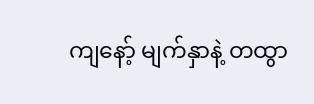ကျနော့် မျက်နှာနဲ့ တထွာ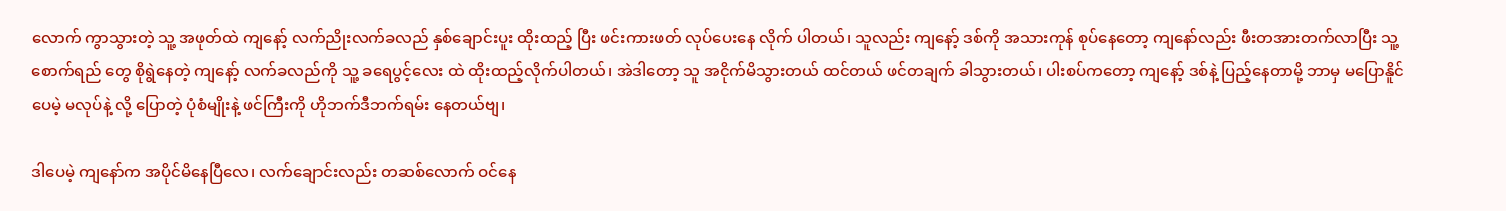လောက် ကွာသွားတဲ့ သူ့ အဖုတ်ထဲ ကျနော့် လက်ညိုးလက်ခလည် နှစ်ချောင်းပူး ထိုးထည့် ပြီး ဖင်းကားဖတ် လုပ်ပေးနေ လိုက် ပါတယ်၊ သူလည်း ကျနော့် ဒစ်ကို အသားကုန် စုပ်နေတော့ ကျနော်လည်း ဖီးတအားတက်လာပြီး သူ့စောက်ရည် တွေ စိုရွဲနေတဲ့ ကျနော့် လက်ခလည်ကို သူ့ ခရေပွင့်လေး ထဲ ထိုးထည့်လိုက်ပါတယ်၊ အဲဒါတော့ သူ အငိုက်မိသွားတယ် ထင်တယ် ဖင်တချက် ခါသွားတယ်၊ ပါးစပ်ကတော့ ကျနော့် ဒစ်နဲ့ ပြည့်နေတာမို့ ဘာမှ မပြောနိူင်ပေမဲ့ မလုပ်နဲ့ လို့ ပြောတဲ့ ပုံစံမျိုးနဲ့ ဖင်ကြီးကို ဟိုဘက်ဒီဘက်ရမ်း နေတယ်ဗျ၊

ဒါပေမဲ့ ကျနော်က အပိုင်မိနေပြီလေ၊ လက်ချောင်းလည်း တဆစ်လောက် ဝင်နေ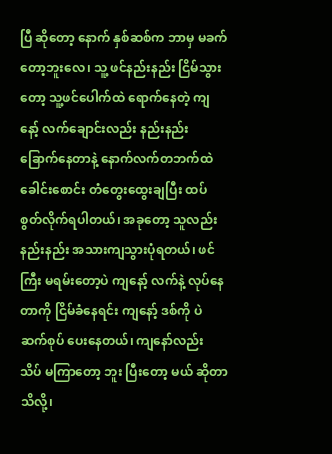ပြီ ဆိုတော့ နောက် နှစ်ဆစ်က ဘာမှ မခက်တော့ဘူးလေ၊ သူ့ ဖင်နည်းနည်း ငြိမ်သွားတော့ သူ့ဖင်ပေါက်ထဲ ရောက်နေတဲ့ ကျနော့် လက်ချောင်းလည်း နည်းနည်း ခြောက်နေတာနဲ့ နောက်လက်တဘက်ထဲ ခေါင်းစောင်း တံတွေးထွေးချပြီး ထပ်စွတ်လိုက်ရပါတယ်၊ အခုတော့ သူလည်း နည်းနည်း အသားကျသွားပုံရတယ်၊ ဖင်ကြီး မရမ်းတော့ပဲ ကျနော့် လက်နဲ့ လုပ်နေတာကို ငြိမ်ခံနေရင်း ကျနော့် ဒစ်ကို ပဲ ဆက်စုပ် ပေးနေတယ်၊ ကျနော်လည်း သိပ် မကြာတော့ ဘူး ပြီးတော့ မယ် ဆိုတာ သိလို့၊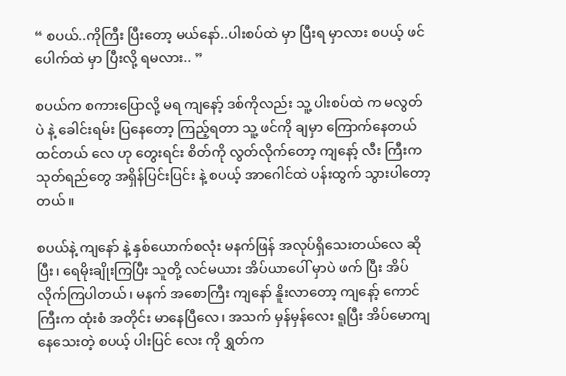“ စပယ်..ကိုကြီး ပြီးတော့ မယ်နော်..ပါးစပ်ထဲ မှာ ပြီးရ မှာလား စပယ့် ဖင်ပေါက်ထဲ မှာ ပြီးလို့ ရမလား.. ”

စပယ်က စကားပြောလို့ မရ ကျနော့် ဒစ်ကိုလည်း သူ့ ပါးစပ်ထဲ က မလွတ် ပဲ နဲ့ ခေါင်းရမ်း ပြနေတော့ ကြည့်ရတာ သူ့ ဖင်ကို ချမှာ ကြောက်နေတယ် ထင်တယ် လေ ဟု တွေးရင်း စိတ်ကို လွတ်လိုက်တော့ ကျနော့် လီး ကြီးက သုတ်ရည်တွေ အရှိန်ပြင်းပြင်း နဲ့ စပယ့် အာဂေါင်ထဲ ပန်းထွက် သွားပါတော့တယ်။

စပယ်နဲ့ ကျနော် နဲ့ နှစ်ယောက်စလုံး မနက်ဖြန် အလုပ်ရှိသေးတယ်လေ ဆိုပြီး၊ ရေမိုးချိုးကြပြီး သူတို့ လင်မယား အိပ်ယာပေါ် မှာပဲ ဖက် ပြီး အိပ်လိုက်ကြပါတယ်၊ မနက် အစောကြီး ကျနော် နိူးလာတော့ ကျနော့် ကောင်ကြီးက ထုံးစံ အတိုင်း မာနေပြီလေ၊ အသက် မှန်မှန်လေး ရူပြီး အိပ်မောကျနေသေးတဲ့ စပယ့် ပါးပြင် လေး ကို ရွှတ်က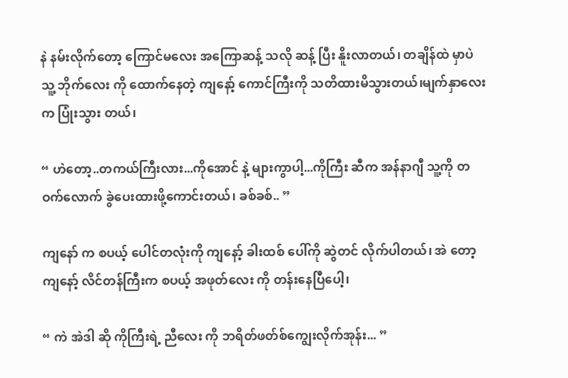နဲ နမ်းလိုက်တော့ ကြောင်မလေး အကြောဆန့် သလို ဆန့် ပြီး နိူးလာတယ်၊ တချိန်ထဲ မှာပဲ သူ့ ဘိုက်လေး ကို ထောက်နေတဲ့ ကျနော့် ကောင်ကြီးကို သတိထားမိသွားတယ်၊မျက်နှာလေး က ပြုံးသွား တယ်၊

“ ဟဲတော့..တကယ်ကြီးလား...ကိုအောင် နဲ့ များကွာပါ့...ကိုကြီး ဆီက အန်နာဂျီ သူ့ကို တဝက်လောက် ခွဲပေးထားဖို့ကောင်းတယ်၊ ခစ်ခစ်.. ”

ကျနော် က စပယ့် ပေါင်တလုံးကို ကျနော့် ခါးထစ် ပေါ်ကို ဆွဲတင် လိုက်ပါတယ်၊ အဲ တော့ ကျနော့် လိင်တန်ကြီးက စပယ့် အဖုတ်လေး ကို တန်းနေပြီပေါ့၊

“ ကဲ အဲဒါ ဆို ကိုကြီးရဲ့ ညီလေး ကို ဘရိတ်ဖတ်စ်ကျွေးလိုက်အုန်း... ”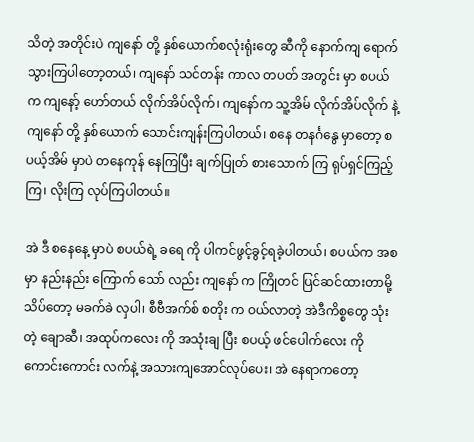သိတဲ့ အတိုင်းပဲ ကျနော် တို့ နှစ်ယောက်စလုံးရုံးတွေ ဆီကို နောက်ကျ ရောက်သွားကြပါတော့တယ်၊ ကျနော် သင်တန်း ကာလ တပတ် အတွင်း မှာ စပယ်က ကျနော့် ဟော်တယ် လိုက်အိပ်လိုက်၊ ကျနော်က သူ့အိမ် လိုက်အိပ်လိုက် နဲ့ ကျနော် တို့ နှစ်ယောက် သောင်းကျန်းကြပါတယ်၊ စနေ တနင်္ဂနွေ မှာတော့ စပယ့်အိမ် မှာပဲ တနေကုန် နေကြပြီး ချက်ပြုတ် စားသောက် ကြ ရုပ်ရှင်ကြည့်ကြ၊ လိုးကြ လုပ်ကြပါတယ်။

အဲ ဒီ စနေနေ့ မှာပဲ စပယ်ရဲ့ ခရေ ကို ပါကင်ဖွင့်ခွင့်ရခဲ့ပါတယ်၊ စပယ်က အစ မှာ နည်းနည်း ကြောက် သော် လည်း ကျနော် က ကြိုတင် ပြင်ဆင်ထားတာမို့ သိပ်တော့ မခက်ခဲ လှပါ၊ စီဗီအက်စ် စတိုး က ဝယ်လာတဲ့ အဲဒီကိစ္စတွေ သုံးတဲ့ ချောဆီ၊ အထုပ်ကလေး ကို အသုံးချ ပြီး စပယ့် ဖင်ပေါက်လေး ကို ကောင်းကောင်း လက်နဲ့ အသားကျအောင်လုပ်ပေး၊ အဲ နေရာကတော့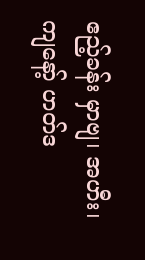ဧည့်ခန်း မှာဗျ၊ အဟီး၊ ကျနော့် ဟတ်ဒ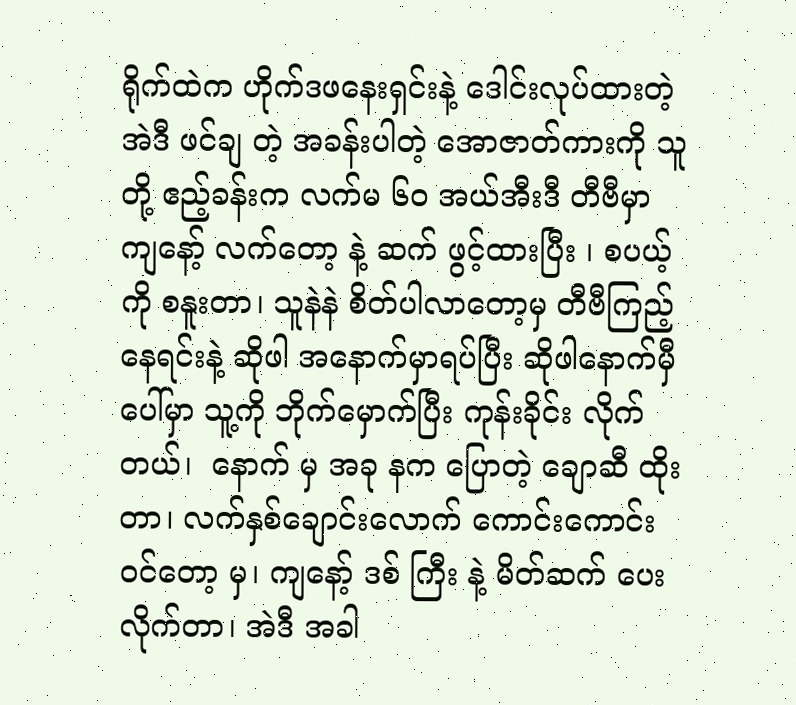ရိုက်ထဲက ဟိုက်ဒဖနေးရှင်းနဲ့ ဒေါင်းလုပ်ထားတဲ့ အဲဒီ ဖင်ချ တဲ့ အခန်းပါတဲ့ အောဇာတ်ကားကို သူတို့ ဧည့်ခန်းက လက်မ ၆၀ အယ်အီးဒီ တီဗီမှာ ကျနော့် လက်တော့ နဲ့ ဆက် ဖွင့်ထားပြီး ၊ စပယ့်ကို စနူးတာ၊ သူနဲနဲ စိတ်ပါလာတော့မှ တီဗီကြည့်နေရင်းနဲ့ ဆိုဖါ အနောက်မှာရပ်ပြီး ဆိုဖါနောက်မှီပေါ်မှာ သူ့ကို ဘိုက်မှောက်ပြီး ကုန်းခိုင်း လိုက်တယ်၊  နောက် မှ အခု နက ပြောတဲ့ ချောဆီ ထိုးတာ၊ လက်နှစ်ချောင်းလောက် ကောင်းကောင်း ဝင်တော့ မှ၊ ကျနော့် ဒစ် ကြီး နဲ့ မိတ်ဆက် ပေးလိုက်တာ၊ အဲဒီ အခါ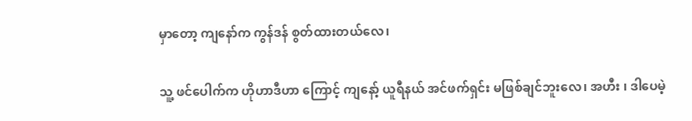မှာတော့ ကျနော်က ကွန်ဒန် စွတ်ထားတယ်လေ၊

သူ့ ဖင်ပေါက်က ဟိုဟာဒီဟာ ကြောင့် ကျနော့် ယူရီနယ် အင်ဖက်ရှင်း မဖြစ်ချင်ဘူးလေ၊ အဟီး ၊ ဒါပေမဲ့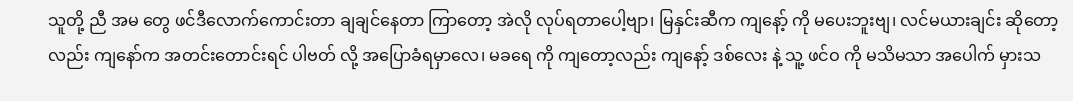သူတို့ ညီ အမ တွေ ဖင်ဒီလောက်ကောင်းတာ ချချင်နေတာ ကြာတော့ အဲလို လုပ်ရတာပေါ့ဗျာ၊ မြနှင်းဆီက ကျနော့် ကို မပေးဘူးဗျ၊ လင်မယားချင်း ဆိုတော့ လည်း ကျနော်က အတင်းတောင်းရင် ပါဗတ် လို့ အပြောခံရမှာလေ၊ မခရေ ကို ကျတော့လည်း ကျနော့် ဒစ်လေး နဲ့ သူ့ ဖင်ဝ ကို မသိမသာ အပေါက် မှားသ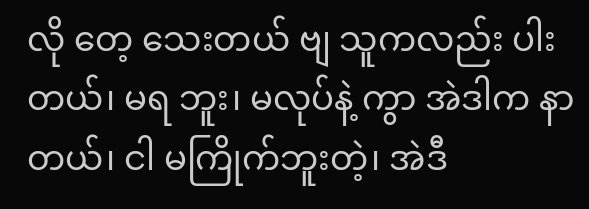လို တေ့ သေးတယ် ဗျ သူကလည်း ပါးတယ်၊ မရ ဘူး၊ မလုပ်နဲ့ ကွာ အဲဒါက နာတယ်၊ ငါ မကြိုက်ဘူးတဲ့၊ အဲဒီ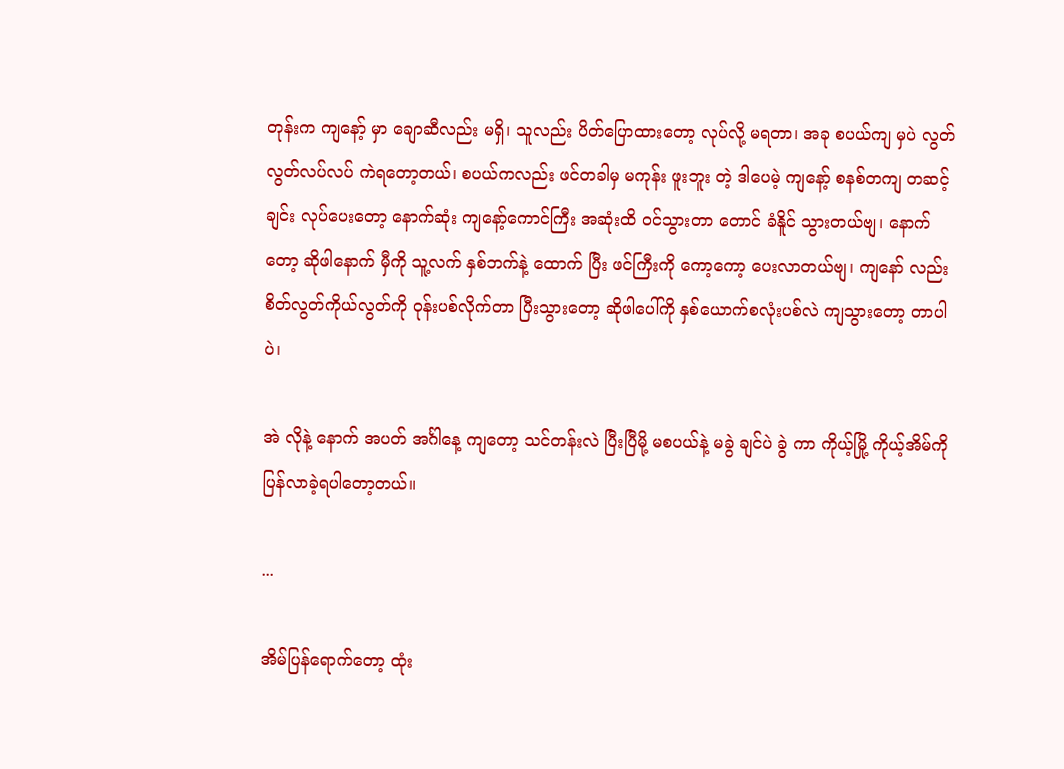တုန်းက ကျနော့် မှာ ချောဆီလည်း မရှိ၊ သူလည်း ပိတ်ပြောထားတော့ လုပ်လို့ မရတာ၊ အခု စပယ်ကျ မှပဲ လွတ်လွတ်လပ်လပ် ကဲရတော့တယ်၊ စပယ်ကလည်း ဖင်တခါမှ မကုန်း ဖူးဘူး တဲ့ ဒါပေမဲ့ ကျနော့် စနစ်တကျ တဆင့် ချင်း လုပ်ပေးတော့ နောက်ဆုံး ကျနော့်ကောင်ကြီး အဆုံးထိ ဝင်သွားတာ တောင် ခံနိူင် သွားတယ်ဗျ၊ နောက် တော့ ဆိုဖါနောက် မှီကို သူ့လက် နှစ်ဘက်နဲ့ ထောက် ပြီး ဖင်ကြီးကို ကော့ကော့ ပေးလာတယ်ဗျ၊ ကျနော် လည်း စိတ်လွတ်ကိုယ်လွတ်ကို ဝုန်းပစ်လိုက်တာ ပြီးသွားတော့ ဆိုဖါပေါ်ကို နှစ်ယောက်စလုံးပစ်လဲ ကျသွားတော့ တာပါပဲ၊

အဲ လိုနဲ့ နောက် အပတ် အင်္ဂါနေ့ ကျတော့ သင်တန်းလဲ ပြီးပြီမို့ မစပယ်နဲ့ မခွဲ ချင်ပဲ ခွဲ ကာ ကိုယ့်မြို့ ကိုယ့်အိမ်ကို ပြန်လာခဲ့ရပါတော့တယ်။

...

အိမ်ပြန်ရောက်တော့ ထုံး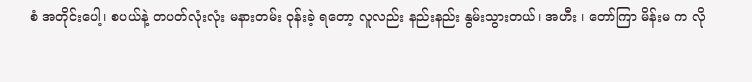စံ အတိုင်းပေါ့၊ စပယ်နဲ့ တပတ်လုံးလုံး မနားတမ်း ဝုန်းခဲ့ ရတော့ လူလည်း နည်းနည်း နွမ်းသွားတယ်၊ အဟီး ၊ တော်ကြာ မိန်းမ က လို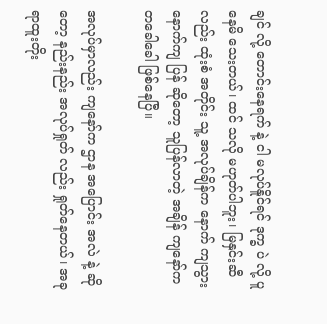ချင် လို့ တောင်းနေရက် နဲ့ ငါ မလုပ်နိူင်ရင် ဒုက္ခ ပဲ လို့ ပူနေမိ သေးတယ်၊ ထင် သလို မဟုတ်ပါဘူး၊ မြနှင်းဆီ လည်း ထုံးစံ အတိုင်း သူ့ အလုပ်ချိန်က နောက် ကျသွား နောက်ကျ ပြန် ဆိုတော့ သူပြန်လာတဲ့ အချိန် ကျနော်က တခေါခေါ ဖြစ်နေပြီ။

အလုပ်မှာလည်း ကျနော်က ဌာန အပြောင်း အလဲ နဲ့ ဆိုတော့ နည်းနည်း အလုပ်ရှုတ် လည်း ရှုတ်နေတယ်၊ အခု ရာထူးတိုး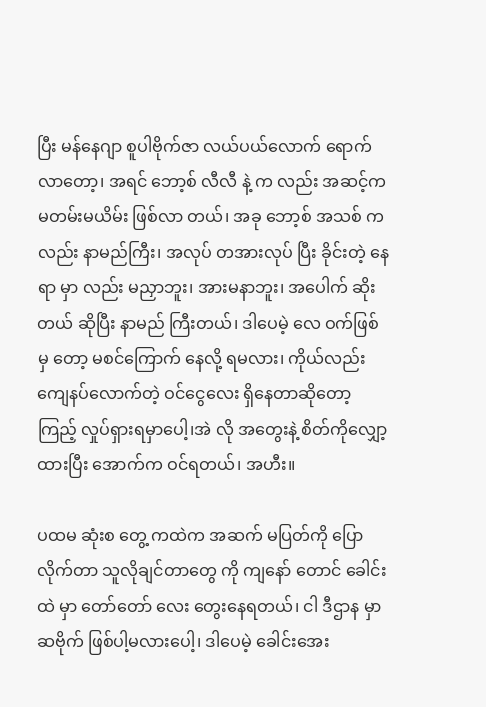ပြီး မန်နေဂျာ စူပါဗိုက်ဇာ လယ်ပယ်လောက် ရောက်လာတော့၊ အရင် ဘော့စ် လီလီ နဲ့ က လည်း အဆင့်က မတမ်းမယိမ်း ဖြစ်လာ တယ်၊ အခု ဘော့စ် အသစ် က လည်း နာမည်ကြီး၊ အလုပ် တအားလုပ် ပြီး ခိုင်းတဲ့ နေရာ မှာ လည်း မညှာဘူး၊ အားမနာဘူး၊ အပေါက် ဆိုး တယ် ဆိုပြီး နာမည် ကြီးတယ်၊ ဒါပေမဲ့ လေ ဝက်ဖြစ်မှ တော့ မစင်ကြောက် နေလို့ ရမလား၊ ကိုယ်လည်း ကျေနပ်လောက်တဲ့ ဝင်ငွေလေး ရှိနေတာဆိုတော့ ကြည့် လှုပ်ရှားရမှာပေါ့၊အဲ လို အတွေးနဲ့ စိတ်ကိုလျှော့ထားပြီး အောက်က ဝင်ရတယ်၊ အဟီး။

ပထမ ဆုံးစ တွေ့ ကထဲက အဆက် မပြတ်ကို ပြောလိုက်တာ သူလိုချင်တာတွေ ကို ကျနော် တောင် ခေါင်းထဲ မှာ တော်တော် လေး တွေးနေရတယ်၊ ငါ ဒီဌာန မှာ ဆဗိုက် ဖြစ်ပါ့မလားပေါ့၊ ဒါပေမဲ့ ခေါင်းအေး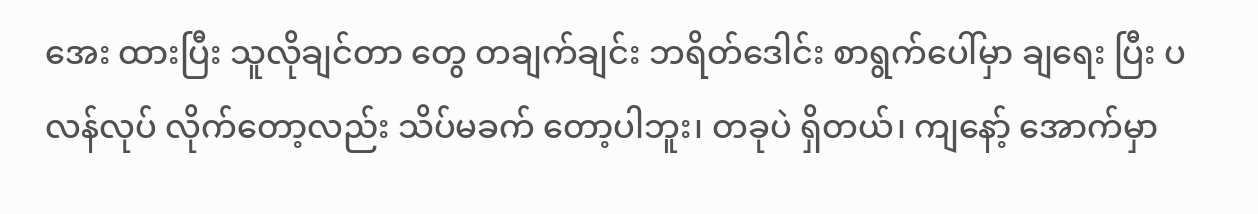အေး ထားပြီး သူလိုချင်တာ တွေ တချက်ချင်း ဘရိတ်ဒေါင်း စာရွက်ပေါ်မှာ ချရေး ပြီး ပလန်လုပ် လိုက်တော့လည်း သိပ်မခက် တော့ပါဘူး၊ တခုပဲ ရှိတယ်၊ ကျနော့် အောက်မှာ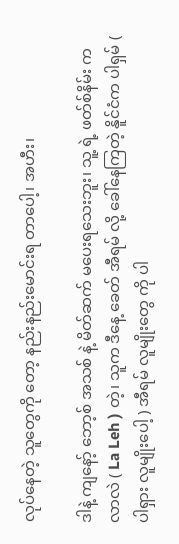လုပ်နေတဲ့ သူတွေကို တော့ နည်းနည်းမောင်းရ တာပေါ့၊ အဟီး၊

ဒါနဲ့ ကျနော့် ဘော့စ် အသစ် နဲ့ မိတ်ဆက် မပေးရသေးဘူး၊ သူ့ ရဲ့ ဖတ်စ်နိမ်း က လာလဲ ( La Leh ) တဲ့၊ သူက ဒီနေ့ ခေတ် အီရမ် လို့ ခေါ်နေကြတဲ့ နိူင်ငံက ပါရှမ် ( ပါရှား လူမျိုးပေါ့ ) အီရမ် လူမျိုးတွေ ကို ပါ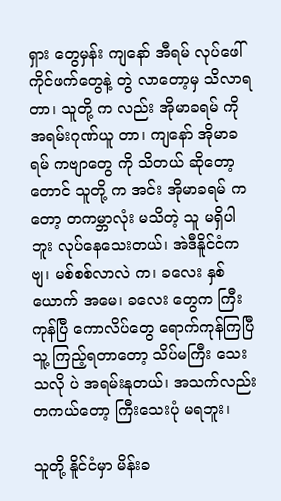ရှား တွေမှန်း ကျနော် အီရမ် လုပ်ဖေါ်ကိုင်ဖက်တွေနဲ့ တွဲ လာတော့မှ သိလာရတာ၊ သူတို့ က လည်း အိုမာခရမ် ကို အရမ်းဂုဏ်ယူ တာ၊ ကျနော် အိုမာခရမ် ကဗျာတွေ ကို သိတယ် ဆိုတော့တောင် သူတို့ က အင်း အိုမာခရမ် ကတော့ တကမ္ဘာလုံး မသိတဲ့ သူ မရှိပါဘူး လုပ်နေသေးတယ်၊ အဲဒီနိူင်ငံက ဗျ၊ မစ်စစ်လာလဲ က၊ ခလေး နှစ်ယောက် အမေ၊ ခလေး တွေက ကြီးကုန်ပြီ ကောလိပ်တွေ ရောက်ကုန်ကြပြီ သူ့ ကြည့်ရတာတော့ သိပ်မကြီး သေးသလို ပဲ အရမ်းနုတယ်၊ အသက်လည်း တကယ်တော့ ကြီးသေးပုံ မရဘူး၊

သူတို့ နိူင်ငံမှာ မိန်းခ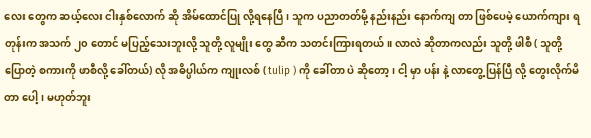လေး တွေက ဆယ့်လေး ငါးနှစ်လောက် ဆို အိမ်ထောင်ပြု လို့ရနေပြီ၊ သူက ပညာတတ်မို့ နည်းနည်း နောက်ကျ တာ ဖြစ်ပေမဲ့ ယောက်ကျား ရတုန်းက အသက် ၂၀ တောင် မပြည့်သေးဘူးလို့ သူတို့ လူမျိုး တွေ ဆီက သတင်းကြားရတယ်။ လာလဲ ဆိုတာကလည်း သူတို့ ဖါစီ ( သူတို့ ပြောတဲ့ စကားကို ဖာစီလို့ ခေါ်တယ်) လို အဓိပ္ပါယ်က ကျုးလစ် ( tulip ) ကို ခေါ်တာ ပဲ ဆိုတော့ ၊ ငါ့ မှာ ပန်း နဲ့ လာတွေ့ ပြန်ပြီ လို့ တွေးလိုက်မိတာ ပေါ့၊ မဟုတ်ဘူး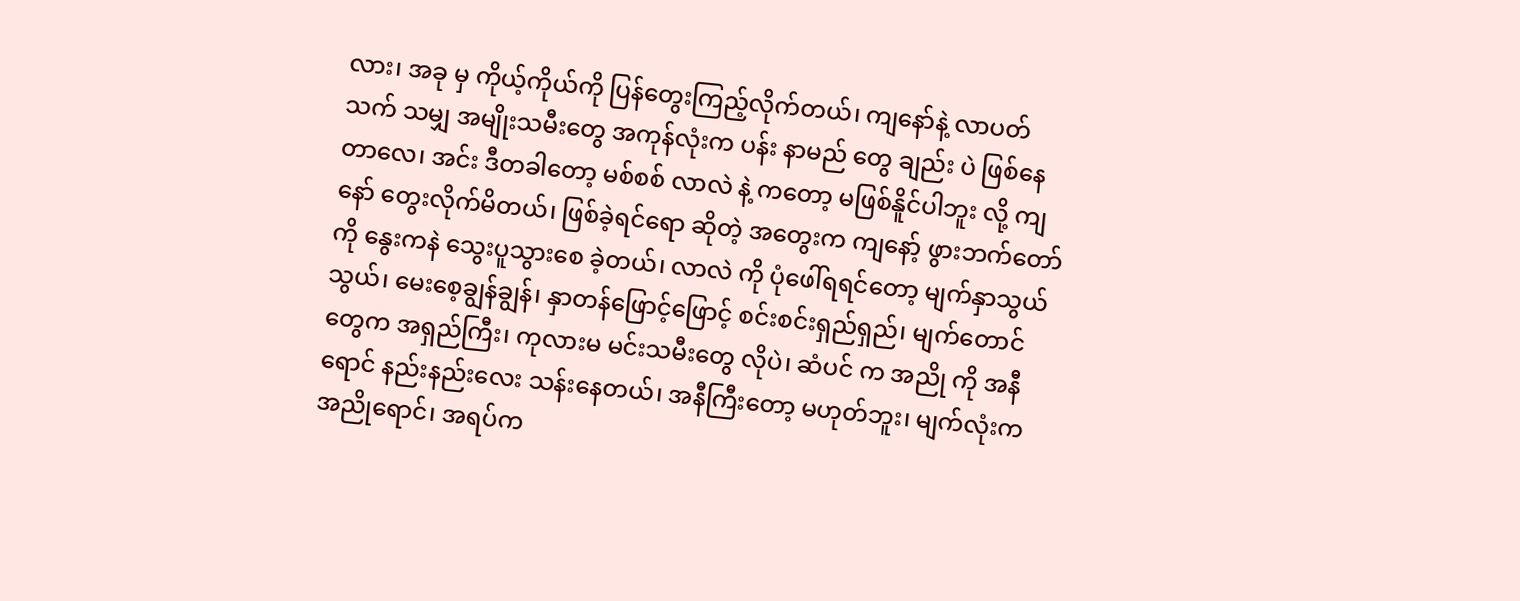လား၊ အခု မှ ကိုယ့်ကိုယ်ကို ပြန်တွေးကြည့်လိုက်တယ်၊ ကျနော်နဲ့ လာပတ်သက် သမျှ အမျိုးသမီးတွေ အကုန်လုံးက ပန်း နာမည် တွေ ချည်း ပဲ ဖြစ်နေတာလေ၊ အင်း ဒီတခါတော့ မစ်စစ် လာလဲ နဲ့ ကတော့ မဖြစ်နိူင်ပါဘူး လို့ ကျနော် တွေးလိုက်မိတယ်၊ ဖြစ်ခဲ့ရင်ရော ဆိုတဲ့ အတွေးက ကျနော့် ဖွားဘက်တော် ကို နွေးကနဲ သွေးပူသွားစေ ခဲ့တယ်၊ လာလဲ ကို ပုံဖေါ်ရရင်တော့ မျက်နှာသွယ်သွယ်၊ မေးစေ့ချွန်ချွန်၊ နှာတန်ဖြောင့်ဖြောင့် စင်းစင်းရှည်ရှည်၊ မျက်တောင်တွေက အရှည်ကြီး၊ ကုလားမ မင်းသမီးတွေ လိုပဲ၊ ဆံပင် က အညို ကို အနီရောင် နည်းနည်းလေး သန်းနေတယ်၊ အနီကြီးတော့ မဟုတ်ဘူး၊ မျက်လုံးက အညိုရောင်၊ အရပ်က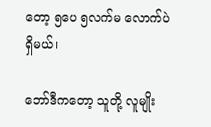တော့ ၅ပေ ၅လက်မ လောက်ပဲ ရှိမယ်၊

ဘော်ဒီကတော့ သူတို့ လူမျိုး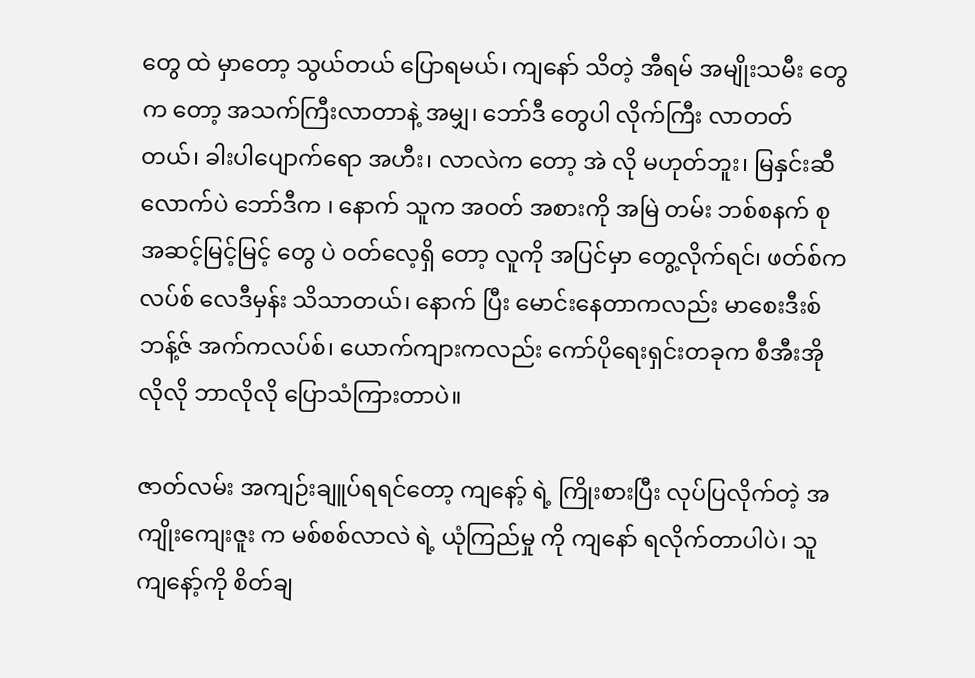တွေ ထဲ မှာတော့ သွယ်တယ် ပြောရမယ်၊ ကျနော် သိတဲ့ အီရမ် အမျိုးသမီး တွေက တော့ အသက်ကြီးလာတာနဲ့ အမျှ၊ ဘော်ဒီ တွေပါ လိုက်ကြီး လာတတ်တယ်၊ ခါးပါပျောက်ရော အဟီး၊ လာလဲက တော့ အဲ လို မဟုတ်ဘူး၊ မြနှင်းဆီ လောက်ပဲ ဘော်ဒီက ၊ နောက် သူက အဝတ် အစားကို အမြဲ တမ်း ဘစ်စနက် စု အဆင့်မြင့်မြင့် တွေ ပဲ ဝတ်လေ့ရှိ တော့ လူကို အပြင်မှာ တွေ့လိုက်ရင်၊ ဖတ်စ်ကလပ်စ် လေဒီမှန်း သိသာတယ်၊ နောက် ပြီး မောင်းနေတာကလည်း မာစေးဒီးစ် ဘန့်ဇ် အက်ကလပ်စ်၊ ယောက်ကျားကလည်း ကော်ပိုရေးရှင်းတခုက စီအီးအိုလိုလို ဘာလိုလို ပြောသံကြားတာပဲ။

ဇာတ်လမ်း အကျဉ်းချူပ်ရရင်တော့ ကျနော့် ရဲ့ ကြိုးစားပြီး လုပ်ပြလိုက်တဲ့ အကျိုးကျေးဇူး က မစ်စစ်လာလဲ ရဲ့ ယုံကြည်မှု ကို ကျနော် ရလိုက်တာပါပဲ၊ သူ ကျနော့်ကို စိတ်ချ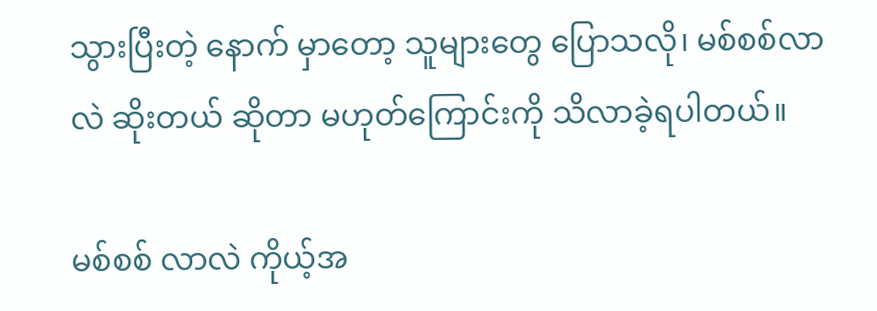သွားပြီးတဲ့ နောက် မှာတော့ သူများတွေ ပြောသလို၊ မစ်စစ်လာလဲ ဆိုးတယ် ဆိုတာ မဟုတ်ကြောင်းကို သိလာခဲ့ရပါတယ်။

မစ်စစ် လာလဲ ကိုယ့်အ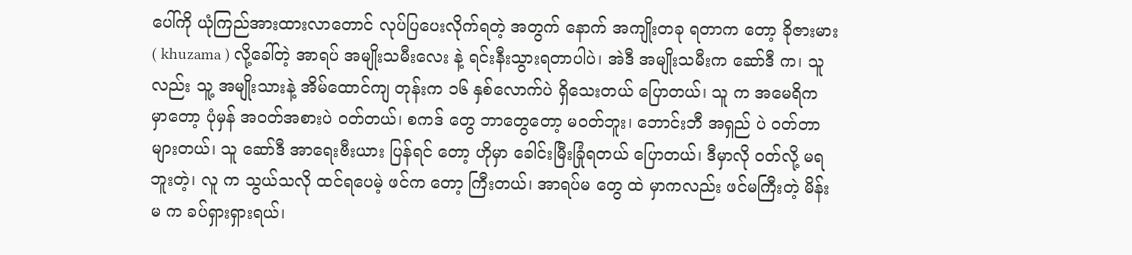ပေါ်ကို ယုံကြည်အားထားလာတောင် လုပ်ပြပေးလိုက်ရတဲ့ အတွက် နောက် အကျိုးတခု ရတာက တော့ ခိုဇားမား ( khuzama ) လို့ခေါ်တဲ့ အာရပ် အမျိုးသမီးလေး နဲ့ ရင်းနီးသွားရတာပါပဲ၊ အဲဒီ အမျိုးသမီးက ဆော်ဒီ က၊ သူ လည်း သူ့ အမျိုးသားနဲ့ အိမ်ထောင်ကျ တုန်းက ၁၆ နှစ်လောက်ပဲ ရှိသေးတယ် ပြောတယ်၊ သူ က အမေရိက မှာတော့ ပုံမှန် အဝတ်အစားပဲ ဝတ်တယ်၊ စကဒ် တွေ ဘာတွေတော့ မဝတ်ဘူး၊ ဘောင်းဘီ အရှည် ပဲ ဝတ်တာ များတယ်၊ သူ ဆော်ဒီ အာရေးဗီးယား ပြန်ရင် တော့ ဟိုမှာ ခေါင်းမြီးခြုံရတယ် ပြောတယ်၊ ဒီမှာလို ဝတ်လို့ မရဘူးတဲ့၊ လူ က သွယ်သလို ထင်ရပေမဲ့ ဖင်က တော့ ကြီးတယ်၊ အာရပ်မ တွေ ထဲ မှာကလည်း ဖင်မကြီးတဲ့ မိန်းမ က ခပ်ရှားရှားရယ်၊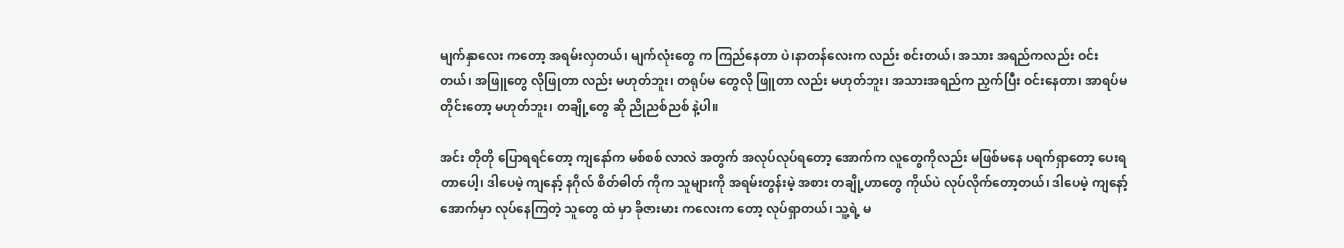မျက်နှာလေး ကတော့ အရမ်းလှတယ်၊ မျက်လုံးတွေ က ကြည်နေတာ ပဲ၊နာတန်လေးက လည်း စင်းတယ်၊ အသား အရည်ကလည်း ဝင်းတယ်၊ အဖြူတွေ လိုဖြုတာ လည်း မဟုတ်ဘူး၊ တရုပ်မ တွေလို ဖြူတာ လည်း မဟုတ်ဘူး၊ အသားအရည်က ညှက်ပြီး ဝင်းနေတာ၊ အာရပ်မ တိုင်းတော့ မဟုတ်ဘူး၊ တချို့တွေ ဆို ညိုညစ်ညစ် နဲ့ပါ။

အင်း တိုတို ပြောရရင်တော့ ကျနော်က မစ်စစ် လာလဲ အတွက် အလုပ်လုပ်ရတော့ အောက်က လူတွေကိုလည်း မဖြစ်မနေ ပရက်ရှာတော့ ပေးရတာပေါ့၊ ဒါပေမဲ့ ကျနော့် နဂိုလ် စိတ်ဓါတ် ကိုက သူများကို အရမ်းတွန်းမဲ့ အစား တချို့ဟာတွေ ကိုယ်ပဲ လုပ်လိုက်တော့တယ်၊ ဒါပေမဲ့ ကျနော့် အောက်မှာ လုပ်နေကြတဲ့ သူတွေ ထဲ မှာ ခိုဇားမား ကလေးက တော့ လုပ်ရှာတယ်၊ သူ့ရဲ့ မ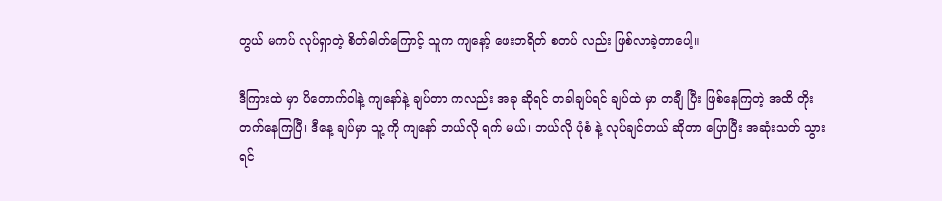တွယ် မကပ် လုပ်ရှာတဲ့ စိတ်ဓါတ်ကြောင့် သူက ကျနော့် ဖေးဘရိတ် စတပ် လည်း ဖြစ်လာခဲ့တာပေါ့။

ဒီကြားထဲ မှာ ပိတောက်ဝါနဲ့ ကျနော်နဲ့ ချပ်တာ ကလည်း အခု ဆိုရင် တခါချပ်ရင် ချပ်ထဲ မှာ တချီ ပြီး ဖြစ်နေကြတဲ့ အထိ တိုးတက်နေကြပြီ၊ ဒီနေ့ ချပ်မှာ သူ့ ကို ကျနော် ဘယ်လို ရက် မယ်၊ ဘယ်လို ပုံစံ နဲ့ လုပ်ချင်တယ် ဆိုတာ ပြောပြီး အဆုံးသတ် သွားရင်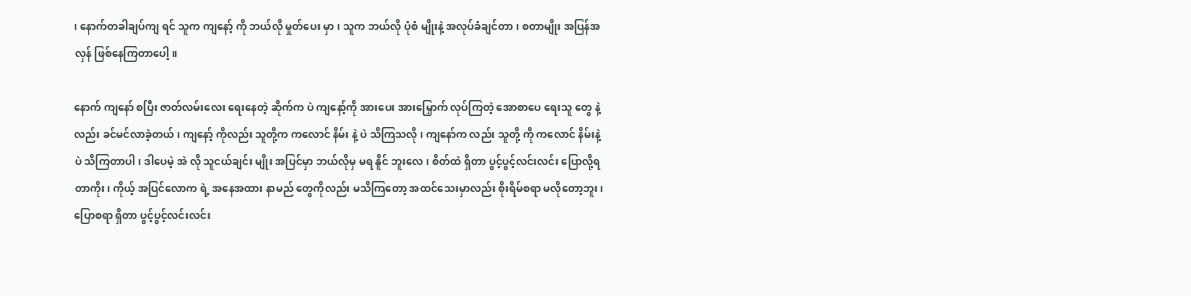၊ နောက်တခါချပ်ကျ ရင် သူက ကျနော့် ကို ဘယ်လို မှုတ်ပေး မှာ၊ သူက ဘယ်လို ပုံစံ မျိုးနဲ့ အလုပ်ခံချင်တာ၊ စတာမျိုး အပြန်အလှန် ဖြစ်နေကြတာပေါ့။

နောက် ကျနော် စပြီး ဇာတ်လမ်းလေး ရေးနေတဲ့ ဆိုက်က ပဲ ကျနော့်ကို အားပေး အားမြှောက် လုပ်ကြတဲ့ အောစာပေ ရေးသူ တွေ နဲ့ လည်း ခင်မင်လာခဲ့တယ်၊ ကျနော့် ကိုလည်း သူတို့က ကလောင် နိမ်း နဲ့ ပဲ သိကြသလို ၊ ကျနော်က လည်း သူတို့ ကို ကလောင် နိမ်းနဲ့ ပဲ သိကြတာပါ၊ ဒါပေမဲ့ အဲ လို သူငယ်ချင်း မျိုး အပြင်မှာ ဘယ်လိုမှ မရ နိူင် ဘူးလေ၊ စိတ်ထဲ ရှိတာ ပွင့်ပွင့်လင်းလင်း ပြောလို့ရတာကိုး၊ ကိုယ့် အပြင်လောက ရဲ့ အနေအထား နာမည် တွေကိုလည်း မသိကြတော့ အထင်သေးမှာလည်း စိုးရိမ်စရာ မလိုတော့ဘူး၊ ပြောစရာ ရှိတာ ပွင့်ပွင့်လင်းလင်း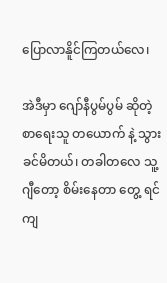ပြောလာနိူင်ကြတယ်လေ၊

အဲဒီမှာ ဂျော်နီပွမ်ပွမ် ဆိုတဲ့ စာရေးသူ တယောက် နဲ့ သွားခင်မိတယ်၊ တခါတလေ သူ့ ဂျီတော့ စိမ်းနေတာ တွေ့ ရင် ကျ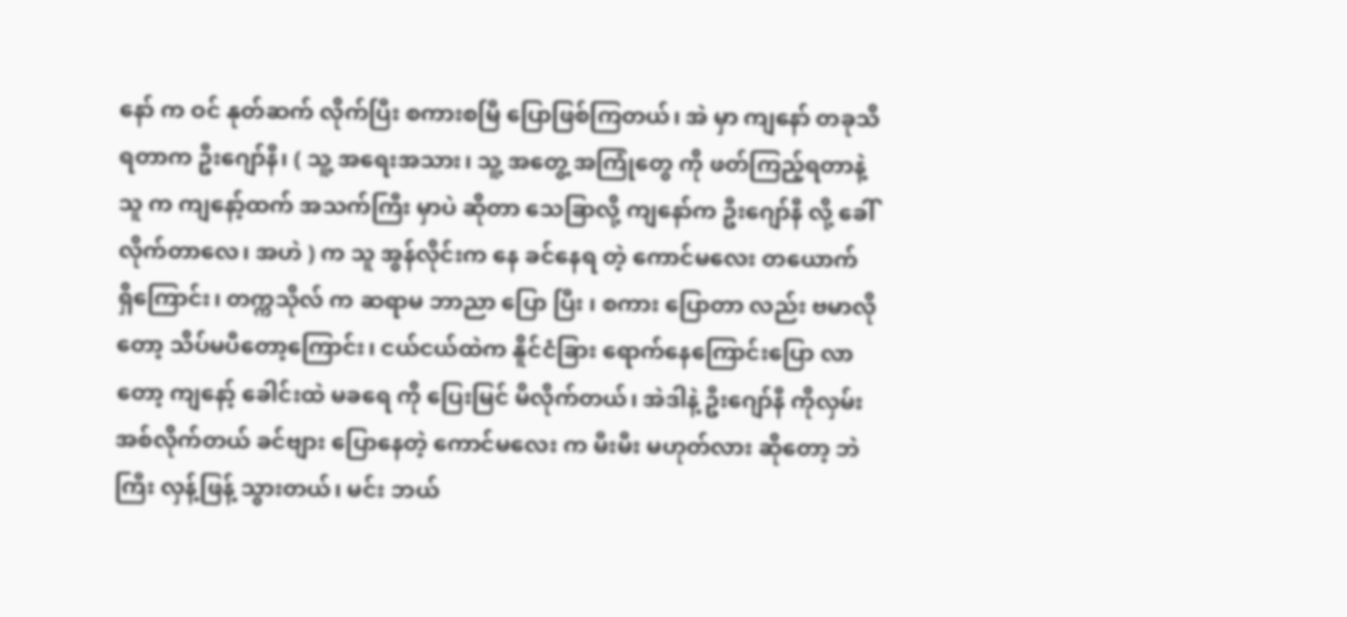နော် က ဝင် နုတ်ဆက် လိုက်ပြီး စကားစမြီ ပြောဖြစ်ကြတယ်၊ အဲ မှာ ကျနော် တခုသိရတာက ဦးဂျော်နီ၊ ( သူ့ အရေးအသား၊ သူ့ အတွေ့ အကြုံတွေ ကို ဖတ်ကြည့်ရတာနဲ့ သူ က ကျနော့်ထက် အသက်ကြီး မှာပဲ ဆိုတာ သေခြာလို့ ကျနော်က ဦးဂျော်နီ လို့ ခေါ်လိုက်တာလေ၊ အဟဲ ) က သူ အွန်လိုင်းက နေ ခင်နေရ တဲ့ ကောင်မလေး တယောက် ရှိကြောင်း၊ တက္ကသိုလ် က ဆရာမ ဘာညာ ပြော ပြီး ၊ စကား ပြောတာ လည်း ဗမာလိုတော့ သိပ်မပီတော့ကြောင်း၊ ငယ်ငယ်ထဲက နိူင်ငံခြား ရောက်နေကြောင်းပြော လာတော့ ကျနော့် ခေါင်းထဲ မခရေ ကို ပြေးမြင် မိလိုက်တယ်၊ အဲဒါနဲ့ ဦးဂျော်နီ ကိုလှမ်းအစ်လိုက်တယ် ခင်ဗျား ပြောနေတဲ့ ကောင်မလေး က မီးမီး မဟုတ်လား ဆိုတော့ ဘဲကြီး လှန့်ဖြန့် သွားတယ်၊ မင်း ဘယ်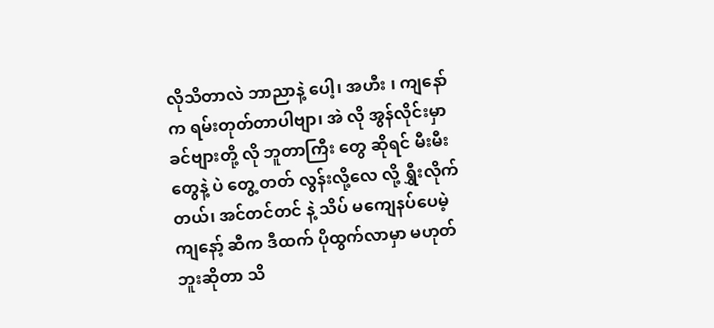လိုသိတာလဲ ဘာညာနဲ့ ပေါ့၊ အဟီး ၊ ကျနော်က ရမ်းတုတ်တာပါဗျာ၊ အဲ လို အွန်လိုင်းမှာ ခင်ဗျားတို့ လို ဘူတာကြီး တွေ ဆိုရင် မီးမီး တွေနဲ့ ပဲ တွေ့ တတ် လွန်းလို့လေ လို့ ရွှီးလိုက် တယ်၊ အင်တင်တင် နဲ့ သိပ် မကျေနပ်ပေမဲ့ ကျနော့် ဆီက ဒီထက် ပိုထွက်လာမှာ မဟုတ်ဘူးဆိုတာ သိ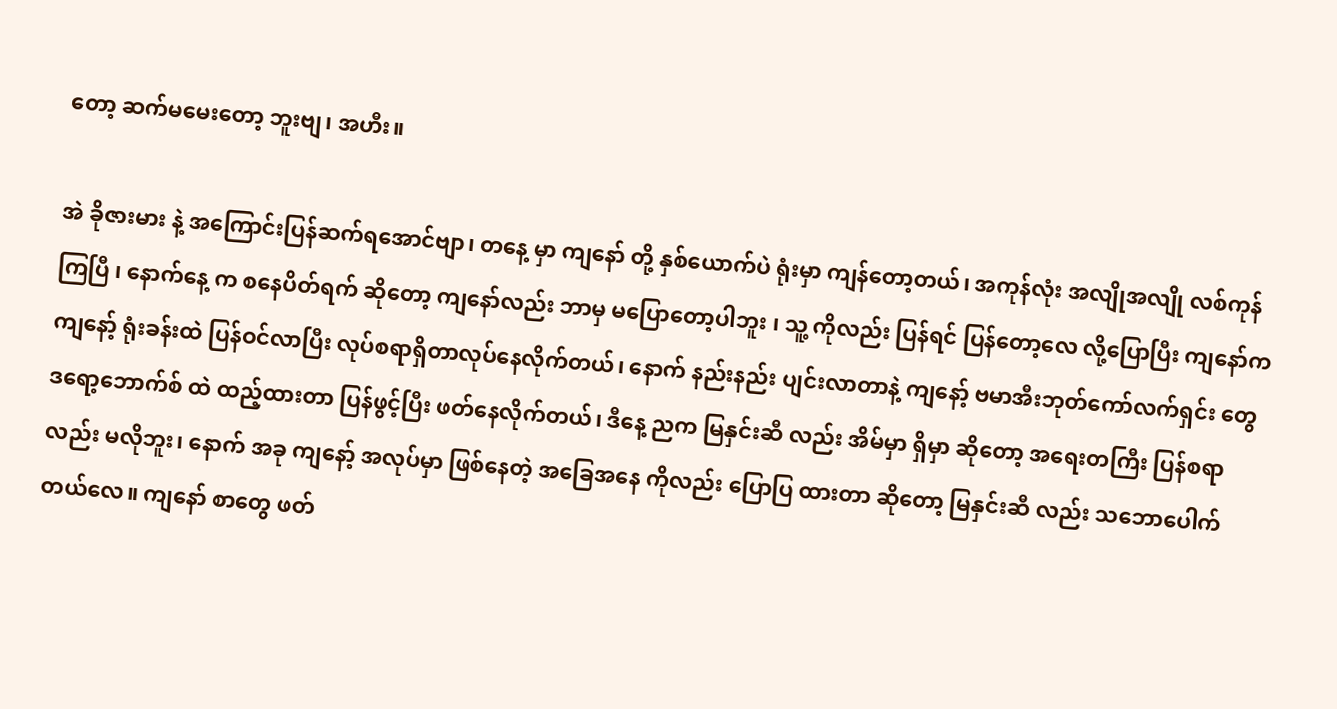တော့ ဆက်မမေးတော့ ဘူးဗျ၊ အဟီး။

အဲ ခိုဇားမား နဲ့ အကြောင်းပြန်ဆက်ရအောင်ဗျာ၊ တနေ့ မှာ ကျနော် တို့ နှစ်ယောက်ပဲ ရုံးမှာ ကျန်တော့တယ်၊ အကုန်လုံး အလျိုအလျို လစ်ကုန်ကြပြီ ၊ နောက်နေ့ က စနေပိတ်ရက် ဆိုတော့ ကျနော်လည်း ဘာမှ မပြောတော့ပါဘူး ၊ သူ့ ကိုလည်း ပြန်ရင် ပြန်တော့လေ လို့ပြောပြီး ကျနော်က ကျနော့် ရုံးခန်းထဲ ပြန်ဝင်လာပြီး လုပ်စရာရှိတာလုပ်နေလိုက်တယ်၊ နောက် နည်းနည်း ပျင်းလာတာနဲ့ ကျနော့် ဗမာအီးဘုတ်ကော်လက်ရှင်း တွေ ဒရော့ဘောက်စ် ထဲ ထည့်ထားတာ ပြန်ဖွင့်ပြီး ဖတ်နေလိုက်တယ်၊ ဒီနေ့ ညက မြနှင်းဆီ လည်း အိမ်မှာ ရှိမှာ ဆိုတော့ အရေးတကြီး ပြန်စရာ လည်း မလိုဘူး၊ နောက် အခု ကျနော့် အလုပ်မှာ ဖြစ်နေတဲ့ အခြေအနေ ကိုလည်း ပြောပြ ထားတာ ဆိုတော့ မြနှင်းဆီ လည်း သဘောပေါက်တယ်လေ။ ကျနော် စာတွေ ဖတ်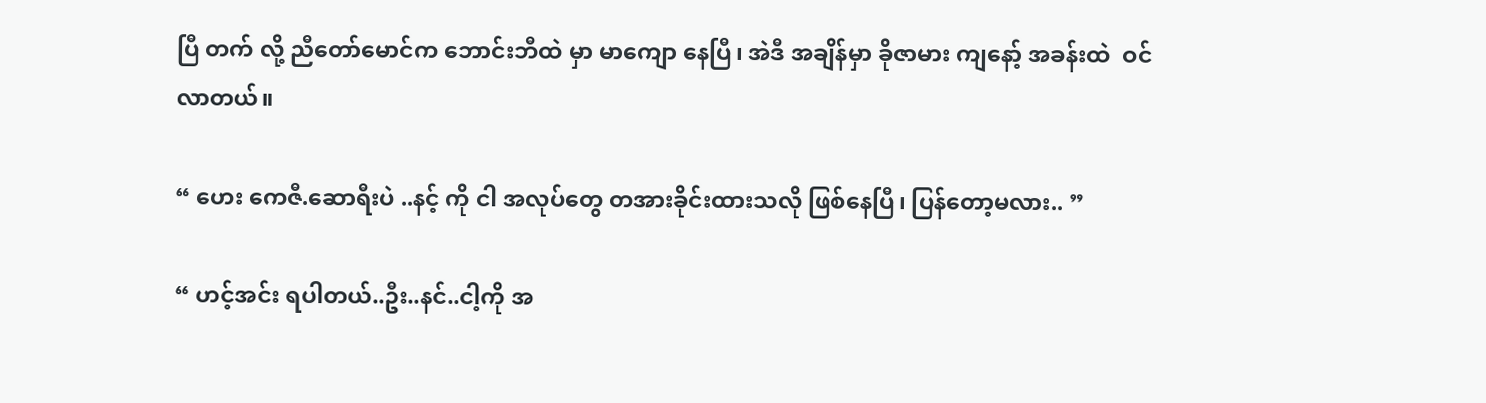ပြီ တက် လို့ ညီတော်မောင်က ဘောင်းဘီထဲ မှာ မာကျော နေပြီ၊ အဲဒီ အချိန်မှာ ခိုဇာမား ကျနော့် အခန်းထဲ  ဝင်လာတယ်။

“ ဟေး ကေဇီ.ဆောရီးပဲ ..နင့် ကို ငါ အလုပ်တွေ တအားခိုင်းထားသလို ဖြစ်နေပြီ၊ ပြန်တော့မလား.. ”

“ ဟင့်အင်း ရပါတယ်..ဦး..နင်..ငါ့ကို အ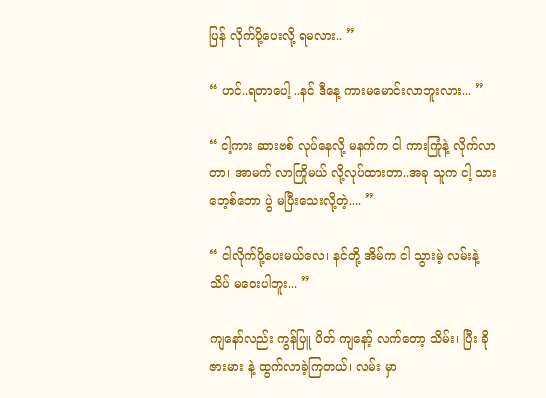ပြန် လိုက်ပို့ပေးလို့ ရမလား.. ”

“ ဟင်..ရတာပေါ့ ..နင် ဒီနေ့ ကားမမောင်းလာဘူးလား... ”

“ ငါ့ကား ဆားဗစ် လုပ်နေလို့ မနက်က ငါ ကားကြုံနဲ့ လိုက်လာတာ၊ အာမက် လာကြိုမယ် လို့လုပ်ထားတာ..အခု သူက ငါ့ သား ဘေ့စ်ဘော ပွဲ မပြီးသေးလို့တဲ့.... ”

“ ငါလိုက်ပို့ပေးမယ်လေ၊ နင်တို့ အိမ်က ငါ သွားမဲ့ လမ်းနဲ့ သိပ် မဝေးပါဘူး... ”

ကျနော်လည်း ကွန်ပြူ ပိတ် ကျနော့် လက်တော့ သိမ်း၊ ပြီး ခိုဇားမား နဲ့ ထွက်လာခဲ့ကြတယ်၊ လမ်း မှာ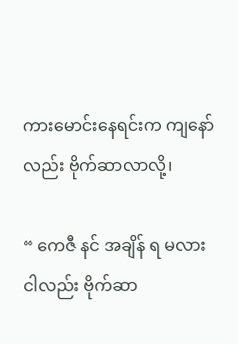ကားမောင်းနေရင်းက ကျနော် လည်း ဗိုက်ဆာလာလို့၊

“ ကေဇီ နင် အချိန် ရ မလား ငါလည်း ဗိုက်ဆာ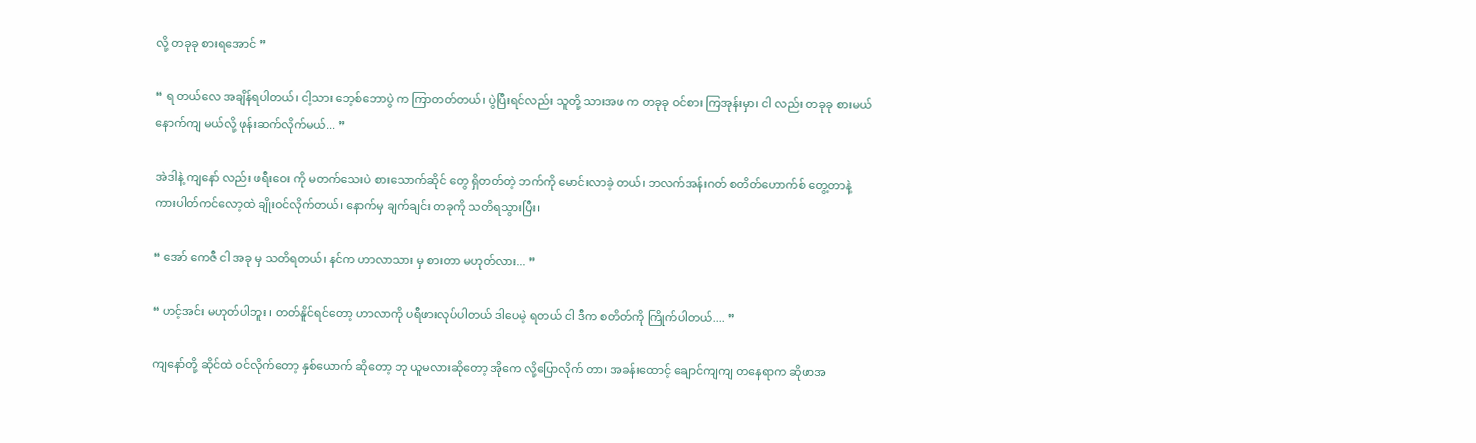လို့ တခုခု စားရအောင် ”

“ ရ တယ်လေ အချိန်ရပါတယ်၊ ငါ့သား ဘေ့စ်ဘောပွဲ က ကြာတတ်တယ်၊ ပွဲပြီးရင်လည်း သူတို့ သားအဖ က တခုခု ဝင်စား ကြအုန်းမှာ၊ ငါ လည်း တခုခု စားမယ် နောက်ကျ မယ်လို့ ဖုန်းဆက်လိုက်မယ်... ”

အဲဒါနဲ့ ကျနော် လည်း ဖရီးဝေး ကို မတက်သေးပဲ စားသောက်ဆိုင် တွေ ရှိတတ်တဲ့ ဘက်ကို မောင်းလာခဲ့ တယ်၊ ဘလက်အန်းဂတ် စတိတ်ဟောက်စ် တွေ့တာနဲ့ ကားပါတ်ကင်လော့ထဲ ချိုးဝင်လိုက်တယ်၊ နောက်မှ ချက်ချင်း တခုကို သတိရသွားပြီး၊

“ အော် ကေဇီ ငါ အခု မှ သတိရတယ်၊ နင်က ဟာလာသား မှ စားတာ မဟုတ်လား... ”

“ ဟင့်အင်း မဟုတ်ပါဘူး ၊ တတ်နိူင်ရင်တော့ ဟာလာကို ပရီဖားလုပ်ပါတယ် ဒါပေမဲ့ ရတယ် ငါ ဒီက စတိတ်ကို ကြိုက်ပါတယ်.... ”

ကျနော်တို့ ဆိုင်ထဲ ဝင်လိုက်တော့ နှစ်ယောက် ဆိုတော့ ဘု ယူမလားဆိုတော့ အိုကေ လို့ပြောလိုက် တာ၊ အခန်းထောင့် ချောင်ကျကျ တနေရာက ဆိုဖာအ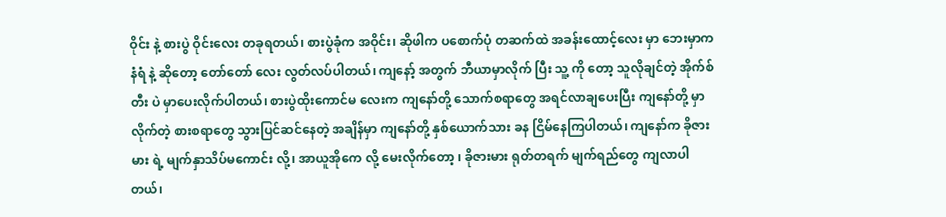ဝိုင်း နဲ့ စားပွဲ ဝိုင်းလေး တခုရတယ်၊ စားပွဲခုံက အဝိုင်း၊ ဆိုဖါက ပစောက်ပုံ တဆက်ထဲ အခန်းထောင့်လေး မှာ ဘေးမှာက နံရံ နဲ့ ဆိုတော့ တော်တော် လေး လွတ်လပ်ပါတယ်၊ ကျနော့် အတွက် ဘီယာမှာလိုက် ပြီး သူ့ ကို တော့ သူလိုချင်တဲ့ အိုက်စ်တီး ပဲ မှာပေးလိုက်ပါတယ်၊ စားပွဲထိုးကောင်မ လေးက ကျနော်တို့ သောက်စရာတွေ အရင်လာချပေးပြီး ကျနော်တို့ မှာလိုက်တဲ့ စားစရာတွေ သွားပြင်ဆင်နေတဲ့ အချိန်မှာ ကျနော်တို့ နှစ်ယောက်သား ခန ငြိမ်နေကြပါတယ်၊ ကျနော်က ခိုဇားမား ရဲ့ မျက်နှာသိပ်မကောင်း လို့၊ အာယူအိုကေ လို့ မေးလိုက်တော့ ၊ ခိုဇားမား ရုတ်တရက် မျက်ရည်တွေ ကျလာပါတယ်၊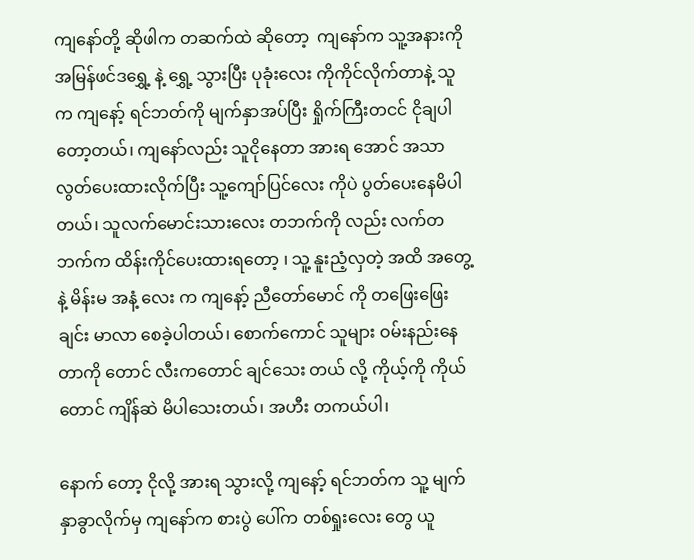ကျနော်တို့ ဆိုဖါက တဆက်ထဲ ဆိုတော့  ကျနော်က သူ့အနားကို အမြန်ဖင်ဒရွှေ့ နဲ့ ရွှေ့ သွားပြီး ပုခုံးလေး ကိုကိုင်လိုက်တာနဲ့ သူက ကျနော့် ရင်ဘတ်ကို မျက်နှာအပ်ပြီး ရှိုက်ကြီးတငင် ငိုချပါ တော့တယ်၊ ကျနော်လည်း သူငိုနေတာ အားရ အောင် အသာ လွတ်ပေးထားလိုက်ပြီး သူ့ကျော်ပြင်လေး ကိုပဲ ပွတ်ပေးနေမိပါတယ်၊ သူလက်မောင်းသားလေး တဘက်ကို လည်း လက်တဘက်က ထိန်းကိုင်ပေးထားရတော့ ၊ သူ့ နူးညံ့လှတဲ့ အထိ အတွေ့နဲ့ မိန်းမ အနံ့ လေး က ကျနော့် ညီတော်မောင် ကို တဖြေးဖြေး ချင်း မာလာ စေခဲ့ပါတယ်၊ စောက်ကောင် သူများ ဝမ်းနည်းနေ တာကို တောင် လီးကတောင် ချင်သေး တယ် လို့ ကိုယ့်ကို ကိုယ်တောင် ကျိန်ဆဲ မိပါသေးတယ်၊ အဟီး တကယ်ပါ၊

နောက် တော့ ငိုလို့ အားရ သွားလို့ ကျနော့် ရင်ဘတ်က သူ့ မျက်နှာခွာလိုက်မှ ကျနော်က စားပွဲ ပေါ်က တစ်ရှုးလေး တွေ ယူ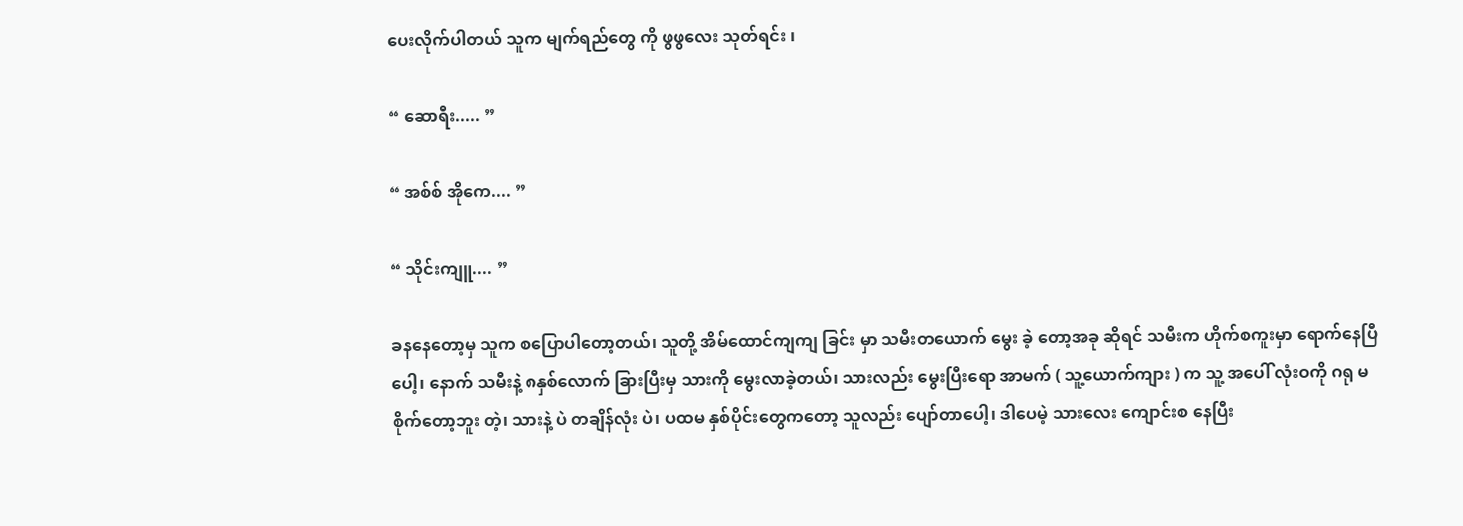ပေးလိုက်ပါတယ် သူက မျက်ရည်တွေ ကို ဖွဖွလေး သုတ်ရင်း ၊

“ ဆောရီး..... ”

“ အစ်စ် အိုကေ.... ”

“ သိုင်းကျူ.... ”

ခနနေတော့မှ သူက စပြောပါတော့တယ်၊ သူတို့ အိမ်ထောင်ကျကျ ခြင်း မှာ သမီးတယောက် မွေး ခဲ့ တော့အခု ဆိုရင် သမီးက ဟိုက်စကူးမှာ ရောက်နေပြီပေါ့၊ နောက် သမီးနဲ့ ၈နှစ်လောက် ခြားပြီးမှ သားကို မွေးလာခဲ့တယ်၊ သားလည်း မွေးပြီးရော အာမက် ( သူ့ယောက်ကျား ) က သူ့ အပေါ် လုံးဝကို ဂရု မစိုက်တော့ဘူး တဲ့၊ သားနဲ့ ပဲ တချိန်လုံး ပဲ၊ ပထမ နှစ်ပိုင်းတွေကတော့ သူလည်း ပျော်တာပေါ့၊ ဒါပေမဲ့ သားလေး ကျောင်းစ နေပြီး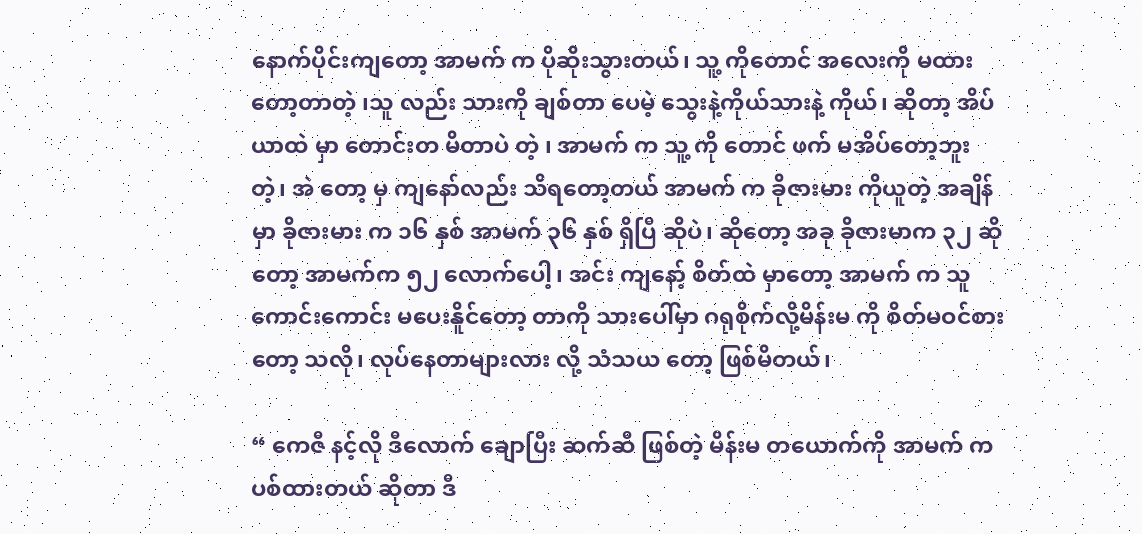နောက်ပိုင်းကျတော့ အာမက် က ပိုဆိုးသွားတယ်၊ သူ့ ကိုတောင် အလေးကို မထားတော့တာတဲ့ ၊သူ လည်း သားကို ချစ်တာ ပေမဲ့ သွေးနဲ့ကိုယ်သားနဲ့ ကိုယ်၊ ဆိုတာ့ အိပ်ယာထဲ မှာ တောင်းတ မိတာပဲ တဲ့ ၊ အာမက် က သူ့ ကို တောင် ဖက် မအိပ်တော့ဘူးတဲ့၊ အဲ တော့ မှ ကျနော်လည်း သိရတော့တယ် အာမက် က ခိုဇားမား ကိုယူတဲ့ အချိန်မှာ ခိုဇားမား က ၁၆ နှစ် အာမက် ၃၆ နှစ် ရှိပြီ ဆိုပဲ၊ ဆိုတော့ အခု ခိုဇားမာက ၃၂ ဆိုတော့ အာမက်က ၅၂ လောက်ပေါ့၊ အင်း ကျနော့် စိတ်ထဲ မှာတော့ အာမက် က သူ ကောင်းကောင်း မပေးနိူင်တော့ တာကို သားပေါ်မှာ ဂရုစိုက်လို့မိန်းမ ကို စိတ်မဝင်စားတော့ သလို၊ လုပ်နေတာများလား လို့ သံသယ တော့ ဖြစ်မိတယ်၊

“ ကေဇီ နင့်လို ဒီလောက် ချောပြီး ဆက်ဆီ ဖြစ်တဲ့ မိန်းမ တယောက်ကို အာမက် က ပစ်ထားတယ် ဆိုတာ ဒီ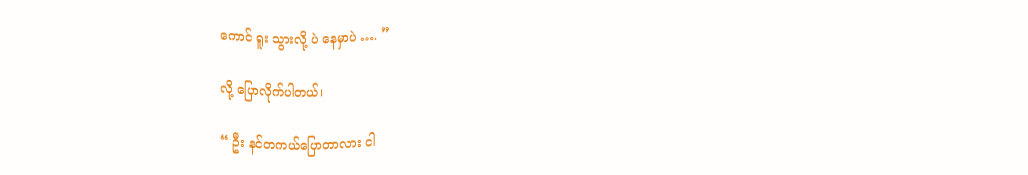ကောင် ရူး သွားလို့ ပဲ နေမှာပဲ …. ”

လို့ ပြောလိုက်ပါတယ်၊

“ ဦး နင်တကယ်ပြောတာလား ငါ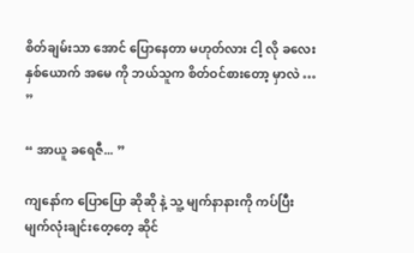စိတ်ချမ်းသာ အောင် ပြောနေတာ မဟုတ်လား ငါ့ လို ခလေး နှစ်ယောက် အမေ ကို ဘယ်သူက စိတ်ဝင်စားတော့ မှာလဲ … ”

“ အာယူ ခရေဇီ... ”

ကျနော်က ပြောပြော ဆိုဆို နဲ့ သူ့ မျက်နာနားကို ကပ်ပြီး မျက်လုံးချင်းတေ့တေ့ ဆိုင်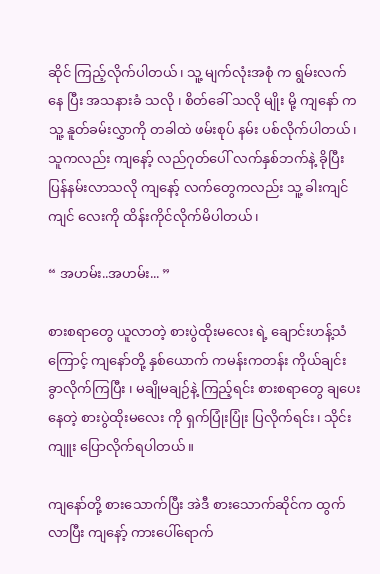ဆိုင် ကြည့်လိုက်ပါတယ်၊ သူ့ မျက်လုံးအစုံ က ရွမ်းလက် နေ ပြီး အသနားခံ သလို ၊ စိတ်ခေါ် သလို မျိုး မို့ ကျနော် က သူ့ နူတ်ခမ်းလွှာကို တခါထဲ ဖမ်းစုပ် နမ်း ပစ်လိုက်ပါတယ်၊ သူကလည်း ကျနော့် လည်ဂုတ်ပေါ် လက်နှစ်ဘက်နဲ့ ခိုပြီး ပြန်နမ်းလာသလို ကျနော့် လက်တွေကလည်း သူ့ ခါးကျင်ကျင် လေးကို ထိန်းကိုင်လိုက်မိပါတယ်၊

“ အဟမ်း..အဟမ်း... ”

စားစရာတွေ ယူလာတဲ့ စားပွဲထိုးမလေး ရဲ့ ချောင်းဟန့်သံကြောင့် ကျနော်တို့ နှစ်ယောက် ကမန်းကတန်း ကိုယ်ချင်း ခွာလိုက်ကြပြီး ၊ မချိုမချဉ်နဲ့ ကြည့်ရင်း စားစရာတွေ ချပေးနေတဲ့ စားပွဲထိုးမလေး ကို ရှက်ပြုံးပြုံး ပြလိုက်ရင်း၊ သိုင်းကျူး ပြောလိုက်ရပါတယ်။

ကျနော်တို့ စားသောက်ပြီး အဲဒီ စားသောက်ဆိုင်က ထွက်လာပြီး ကျနော့် ကားပေါ်ရောက်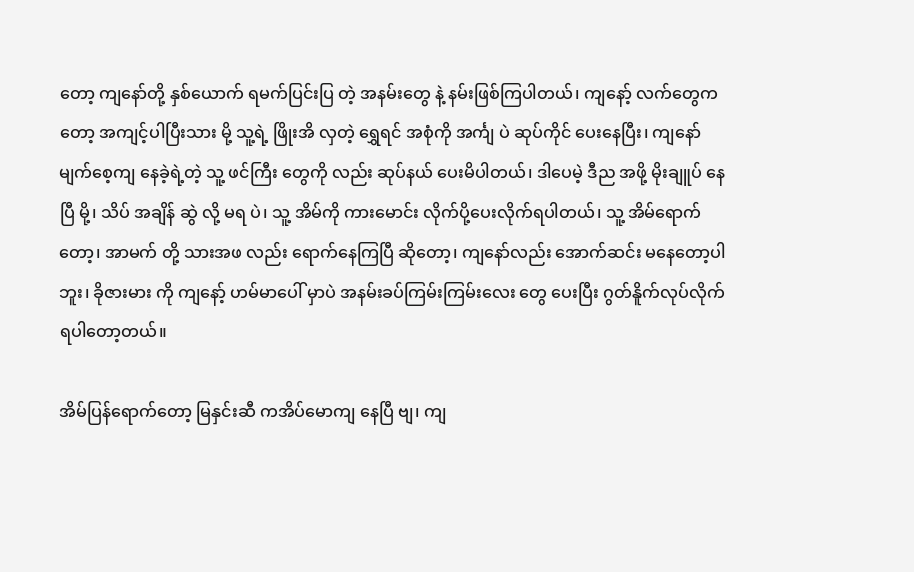တော့ ကျနော်တို့ နှစ်ယောက် ရမက်ပြင်းပြ တဲ့ အနမ်းတွေ နဲ့ နမ်းဖြစ်ကြပါတယ်၊ ကျနော့် လက်တွေကတော့ အကျင့်ပါပြီးသား မို့ သူ့ရဲ့ ဖြိုးအိ လှတဲ့ ရွှေရင် အစုံကို အင်္ကျ ပဲ ဆုပ်ကိုင် ပေးနေပြီး၊ ကျနော် မျက်စေ့ကျ နေခဲ့ရဲ့တဲ့ သူ့ ဖင်ကြီး တွေကို လည်း ဆုပ်နယ် ပေးမိပါတယ်၊ ဒါပေမဲ့ ဒီည အဖို့ မိုးချူပ် နေပြီ မို့၊ သိပ် အချိန် ဆွဲ လို့ မရ ပဲ၊ သူ့ အိမ်ကို ကားမောင်း လိုက်ပို့ပေးလိုက်ရပါတယ်၊ သူ့ အိမ်ရောက်တော့၊ အာမက် တို့ သားအဖ လည်း ရောက်နေကြပြီ ဆိုတော့၊ ကျနော်လည်း အောက်ဆင်း မနေတော့ပါဘူး၊ ခိုဇားမား ကို ကျနော့် ဟမ်မာပေါ် မှာပဲ အနမ်းခပ်ကြမ်းကြမ်းလေး တွေ ပေးပြီး ဂွတ်နိူက်လုပ်လိုက်ရပါတော့တယ်။

အိမ်ပြန်ရောက်တော့ မြနှင်းဆီ ကအိပ်မောကျ နေပြီ ဗျ၊ ကျ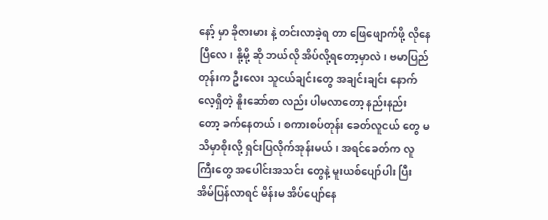နော့် မှာ ခိုဇားမား နဲ့ တင်းလာခဲ့ရ တာ ဖြေဖျောက်ဖို့ လိုနေပြီလေ၊ နို့မို့ ဆို ဘယ်လို အိပ်လို့ရတော့မှာလဲ၊ ဗမာပြည် တုန်းက ဦးလေး သူငယ်ချင်းတွေ အချင်းချင်း နောက်လေ့ရှိတဲ့ နိူးဆော်စာ လည်း ပါမလာတော့ နည်းနည်း တော့ ခက်နေတယ်၊ စကားစပ်တုန်း ခေတ်လူငယ် တွေ မသိမှာစိုးလို့ ရှင်းပြလိုက်အုန်းမယ်၊ အရင်ခေတ်က လူကြီးတွေ အပေါင်းအသင်း တွေနဲ့ မူးယစ်ပျော်ပါး ပြီး အိမ်ပြန်လာရင် မိန်းမ အိပ်ပျော်နေ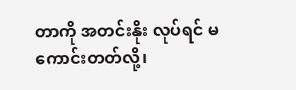တာကို အတင်းနိုး လုပ်ရင် မကောင်းတတ်လို့၊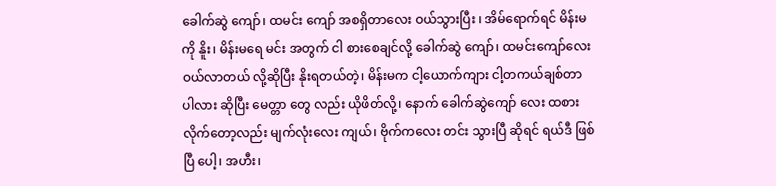ခေါက်ဆွဲ ကျော်၊ ထမင်း ကျော် အစရှိတာလေး ဝယ်သွားပြီး ၊ အိမ်ရောက်ရင် မိန်းမ ကို နိူး၊ မိန်းမရေ မင်း အတွက် ငါ စားစေချင်လို့ ခေါက်ဆွဲ ကျော်၊ ထမင်းကျော်လေး ဝယ်လာတယ် လို့ဆိုပြီး နိုးရတယ်တဲ့၊ မိန်းမက ငါ့ယောက်ကျား ငါ့တကယ်ချစ်တာ ပါလား ဆိုပြီး မေတ္တာ တွေ လည်း ယိုဖိတ်လို့၊ နောက် ခေါက်ဆွဲကျော် လေး ထစား လိုက်တော့လည်း မျက်လုံးလေး ကျယ်၊ ဗိုက်ကလေး တင်း သွားပြီ ဆိုရင် ရယ်ဒီ ဖြစ်ပြီ ပေါ့၊ အဟီး၊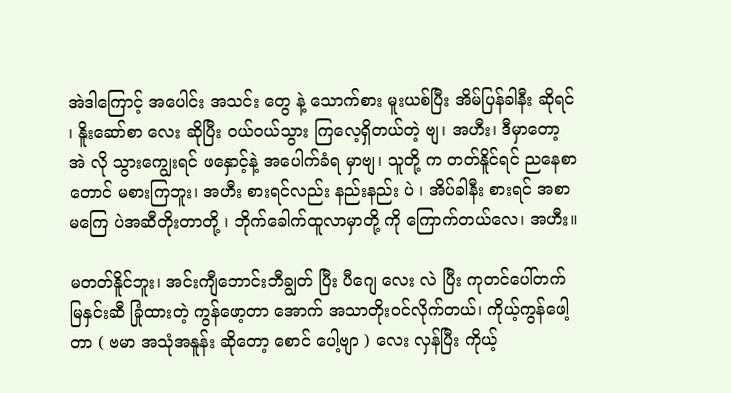အဲဒါကြောင့် အပေါင်း အသင်း တွေ နဲ့ သောက်စား မူးယစ်ပြီး အိမ်ပြန်ခါနီး ဆိုရင် ၊ နိူးဆော်စာ လေး ဆိုပြီး ဝယ်ဝယ်သွား ကြလေ့ရှိတယ်တဲ့ ဗျ၊ အဟီး၊ ဒီမှာတော့ အဲ လို သွားကျွေးရင် ဖနှောင့်နဲ့ အပေါက်ခံရ မှာဗျ၊ သူတို့ က တတ်နိူင်ရင် ညနေစာတောင် မစားကြဘူး၊ အဟီး စားရင်လည်း နည်းနည်း ပဲ ၊ အိပ်ခါနီး စားရင် အစာမကြေ ပဲအဆီတိုးတာတို့ ၊ ဘိုက်ခေါက်ထူလာမှာတို့ ကို ကြောက်တယ်လေ၊ အဟီး။

မတတ်နိူင်ဘူး၊ အင်းကျီဘောင်းဘီချွတ် ပြီး ပီဂျေ လေး လဲ ပြီး ကုတင်ပေါ်တက် မြနှင်းဆီ ခြုံထားတဲ့ ကွန်ဖော့တာ အောက် အသာတိုးဝင်လိုက်တယ်၊ ကိုယ့်ကွန်ဖေါ့တာ ( ဗမာ အသုံအနူန်း ဆိုတော့ စောင် ပေါ့ဗျာ ) လေး လှန်ပြီး ကိုယ့်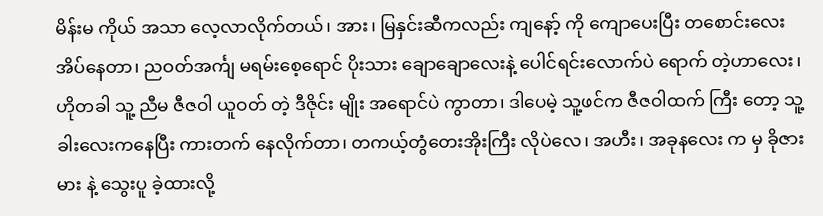မိန်းမ ကိုယ် အသာ လေ့လာလိုက်တယ်၊ အား၊ မြနှင်းဆီကလည်း ကျနော့် ကို ကျောပေးပြီး တစောင်းလေး အိပ်နေတာ၊ ညဝတ်အင်္ကျ မရမ်းစေ့ရောင် ပိုးသား ချောချောလေးနဲ့ ပေါင်ရင်းလောက်ပဲ ရောက် တဲ့ဟာလေး၊ ဟိုတခါ သူ့ ညီမ ဇီဇဝါ ယူဝတ် တဲ့ ဒီဇိုင်း မျိုး အရောင်ပဲ ကွာတာ၊ ဒါပေမဲ့ သူ့ဖင်က ဇီဇဝါထက် ကြီး တော့ သူ့ခါးလေးကနေပြီး ကားတက် နေလိုက်တာ၊ တကယ့်တွံတေးအိုးကြီး လိုပဲလေ၊ အဟီး၊ အခုနလေး က မှ ခိုဇားမား နဲ့ သွေးပူ ခဲ့ထားလို့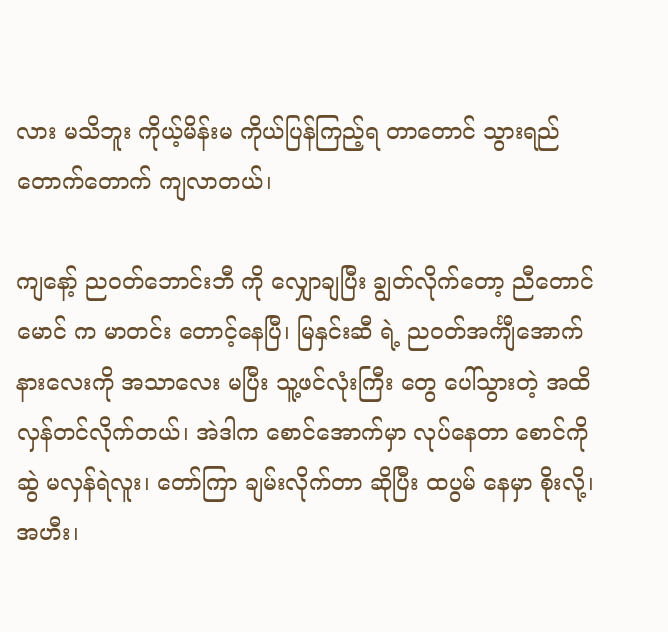လား မသိဘူး ကိုယ့်မိန်းမ ကိုယ်ပြန်ကြည့်ရ တာတောင် သွားရည် တောက်တောက် ကျလာတယ်၊

ကျနော့် ညဝတ်ဘောင်းဘီ ကို လျှောချပြီး ချွတ်လိုက်တော့ ညီတောင် မောင် က မာတင်း တောင့်နေပြီ၊ မြနှင်းဆီ ရဲ့ ညဝတ်အင်္ကျီအောက်နားလေးကို အသာလေး မပြီး သူ့ဖင်လုံးကြီး တွေ ပေါ်သွားတဲ့ အထိ လှန်တင်လိုက်တယ်၊ အဲဒါက စောင်အောက်မှာ လုပ်နေတာ စောင်ကို ဆွဲ မလှန်ရဲလူး၊ တော်ကြာ ချမ်းလိုက်တာ ဆိုပြီး ထပွမ် နေမှာ စိုးလို့၊ အဟီး၊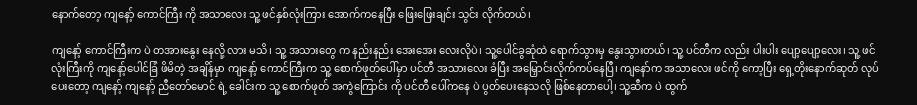နောက်တော့ ကျနော့် ကောင်ကြီး ကို အသာလေး သူ့ ဖင်နှစ်လုံးကြား အောက်ကနေပြီး ဖြေးဖြေးချင်း သွင်း လိုက်တယ်၊

ကျနော့် ကောင်ကြီးက ပဲ တအားနွေး နေလို့ လား မသိ၊ သူ့ အသားတွေ က နည်းနည်း အေးအေး လေးလိုပဲ၊ သူ့ပေါင်ခွဆုံထဲ ရောက်သွားမှ နွေးသွားတယ်၊ သူ့ ပင်တီက လည်း ပါးပါး ပျော့ပျော့လေး၊ သူ့ ဖင်လုံးကြီးကို ကျနော့်ပေါင်ခြံ ဖိမိတဲ့ အချိန်မှာ ကျနော့် ကောင်ကြီးက သူ့ စောက်ဖုတ်ပေါ်မှာ ပင်တီ အသားလေး ခံပြီး အမြှောင်းလိုက်ကပ်နေပြီ၊ ကျနော်က အသာလေး ဖင်ကို ကော့ပြီး ရှေ့တိုးနောက်ဆုတ် လုပ်ပေးတော့ ကျနော့် ကျနော့် ညီတော်မောင် ရဲ့ ခေါင်းက သူ့ စောက်ဖုတ် အကွဲကြောင်း ကို ပင်တီ ပေါ်ကနေ ပဲ ပွတ်ပေးနေသလို ဖြစ်နေတာပေါ့၊ သူ့ဆီက ပဲ ထွက်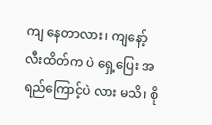ကျ နေတာလား၊ ကျနော့် လီးထိတ်က ပဲ ရှေ့ပြေး အရည်ကြောင့်ပဲ လား မသိ၊ စို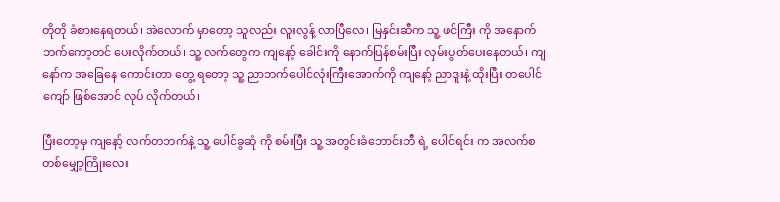တိုတို ခံစားနေရတယ်၊ အဲလောက် မှာတော့ သူလည်း လူးလွန့် လာပြီလေ၊ မြနှင်းဆီက သူ့ ဖင်ကြီး ကို အနောက်ဘက်ကော့တင် ပေးလိုက်တယ်၊ သူ့ လက်တွေက ကျနော့် ခေါင်းကို နောက်ပြန်စမ်းပြီး လှမ်းပွတ်ပေးနေတယ်၊ ကျနော်က အခြေနေ ကောင်းတာ တွေ့ ရတော့ သူ့ ညာဘက်ပေါင်လုံးကြီးအောက်ကို ကျနော့် ညာဒူးနဲ့ ထိုးပြီး တပေါင်ကျော် ဖြစ်အောင် လုပ် လိုက်တယ်၊

ပြီးတော့မှ ကျနော့် လက်တဘက်နဲ့ သူ့ ပေါင်ခွဆုံ ကို စမ်းပြီး သူ့ အတွင်းခံဘောင်းဘီ ရဲ့ ပေါင်ရင်း က အလက်စတစ်မျှော့ကြိုးလေး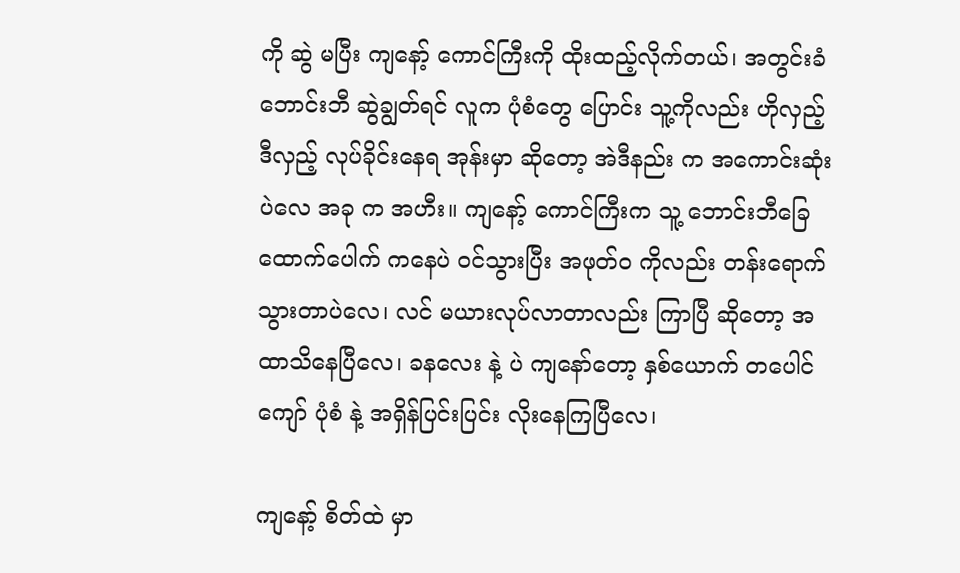ကို ဆွဲ မပြီး ကျနော့် ကောင်ကြီးကို ထိုးထည့်လိုက်တယ်၊ အတွင်းခံ ဘောင်းဘီ ဆွဲချွတ်ရင် လူက ပုံစံတွေ ပြောင်း သူ့ကိုလည်း ဟိုလှည့်ဒီလှည့် လုပ်ခိုင်းနေရ အုန်းမှာ ဆိုတော့ အဲဒီနည်း က အကောင်းဆုံးပဲလေ အခု က အဟီး။ ကျနော့် ကောင်ကြီးက သူ့ ဘောင်းဘီခြေထောက်ပေါက် ကနေပဲ ဝင်သွားပြီး အဖုတ်ဝ ကိုလည်း တန်းရောက် သွားတာပဲလေ၊ လင် မယားလုပ်လာတာလည်း ကြာပြီ ဆိုတော့ အထာသိနေပြီလေ၊ ခနလေး နဲ့ ပဲ ကျနော်တော့ နှစ်ယောက် တပေါင်ကျော် ပုံစံ နဲ့ အရှိန်ပြင်းပြင်း လိုးနေကြပြီလေ၊

ကျနော့် စိတ်ထဲ မှာ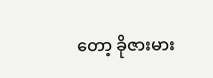တော့ ခိုဇားမား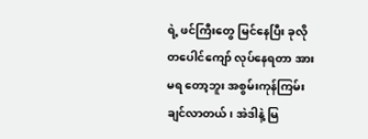ရဲ့ ဖင်ကြီးတွေ မြင်နေပြီး ခုလို တပေါင်ကျော် လုပ်နေရတာ အားမရ တော့ဘူး အစွမ်းကုန်ကြမ်းချင်လာတယ်၊ အဲဒါနဲ့ မြ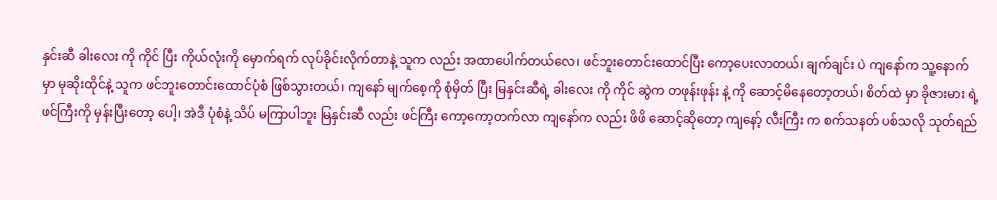နှင်းဆီ ခါးလေး ကို ကိုင် ပြီး ကိုယ်လုံးကို မှောက်ရက် လုပ်ခိုင်းလိုက်တာနဲ့ သူက လည်း အထာပေါက်တယ်လေ၊ ဖင်ဘူးတောင်းထောင်ပြီး ကော့ပေးလာတယ်၊ ချက်ချင်း ပဲ ကျနော်က သူ့နောက် မှာ မုဆိုးထိုင်နဲ့ သူက ဖင်ဘူးတောင်းထောင်ပုံစံ ဖြစ်သွားတယ်၊ ကျနော် မျက်စေ့ကို စုံမှိတ် ပြီး မြနှင်းဆီရဲ့ ခါးလေး ကို ကိုင် ဆွဲက တဖုန်းဖုန်း နဲ့ ကို ဆောင့်မိနေတော့တယ်၊ စိတ်ထဲ မှာ ခိုဇားမား ရဲ့ ဖင်ကြီးကို မှန်းပြီးတော့ ပေါ့၊ အဲဒီ ပုံစံနဲ့ သိပ် မကြာပါဘူး မြနှင်းဆီ လည်း ဖင်ကြီး ကော့ကော့တက်လာ ကျနော်က လည်း ဖိဖိ ဆောင့်ဆိုတော့ ကျနော့် လီးကြီး က စက်သနတ် ပစ်သလို သုတ်ရည်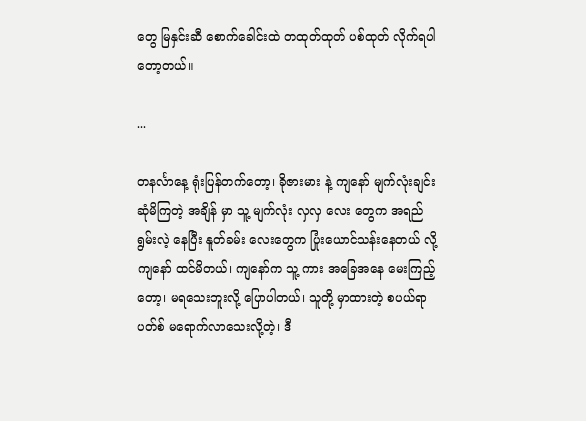တွေ မြနှင်းဆီ စောက်ခေါင်းထဲ တထုတ်ထုတ် ပစ်ထုတ် လိုက်ရပါတော့တယ်။

...

တနင်္လာနေ့ ရုံးပြန်တက်တော့၊ ခိုဇားမား နဲ့ ကျနော် မျက်လုံးချင်း ဆုံမိကြတဲ့ အချိန် မှာ သူ့ မျက်လုံး လှလှ လေး တွေက အရည် ရွမ်းလဲ့ နေပြီး နူတ်ခမ်း လေးတွေက ပြုံးယောင်သန်းနေတယ် လို့ ကျနော် ထင်မိတယ်၊ ကျနော်က သူ့ ကား အခြေအနေ မေးကြည့်တော့၊ မရသေးဘူးလို့ ပြောပါတယ်၊ သူတို့ မှာထားတဲ့ စပယ်ရာပတ်စ် မရောက်လာသေးလို့တဲ့၊ ဒီ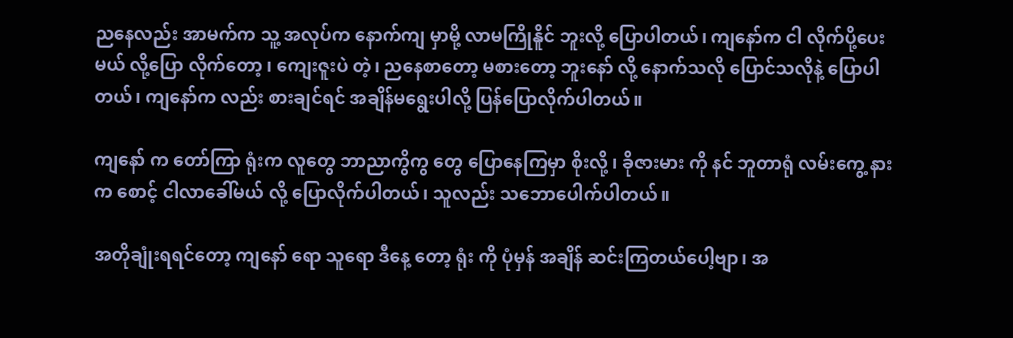ညနေလည်း အာမက်က သူ့ အလုပ်က နောက်ကျ မှာမို့ လာမကြိုနိူင် ဘူးလို့ ပြောပါတယ်၊ ကျနော်က ငါ လိုက်ပို့ပေးမယ် လို့ပြော လိုက်တော့ ၊ ကျေးဇူးပဲ တဲ့၊ ညနေစာတော့ မစားတော့ ဘူးနော် လို့ နောက်သလို ပြောင်သလိုနဲ့ ပြောပါတယ်၊ ကျနော်က လည်း စားချင်ရင် အချိန်မရွေးပါလို့ ပြန်ပြောလိုက်ပါတယ်။

ကျနော် က တော်ကြာ ရုံးက လူတွေ ဘာညာကွိကွ တွေ ပြောနေကြမှာ စိုးလို့ ၊ ခိုဇားမား ကို နင် ဘူတာရုံ လမ်းကွေ့ နားက စောင့် ငါလာခေါ်မယ် လို့ ပြောလိုက်ပါတယ်၊ သူလည်း သဘောပေါက်ပါတယ်။

အတိုချုံးရရင်တော့ ကျနော် ရော သူရော ဒီနေ့ တော့ ရုံး ကို ပုံမှန် အချိန် ဆင်းကြတယ်ပေါ့ဗျာ၊ အ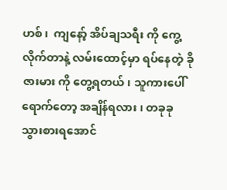ဟစ်၊  ကျနော့် အိပ်ချသရီး ကို ကွေ့လိုက်တာနဲ့ လမ်းထောင့်မှာ ရပ်နေတဲ့ ခိုဇားမား ကို တွေ့ရတယ်၊ သူကားပေါ် ရောက်တော့ အချိန်ရလား၊ တခုခု သွားစားရအောင်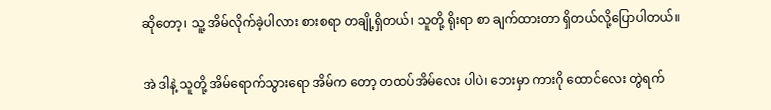ဆိုတော့၊ သူ့ အိမ်လိုက်ခဲ့ပါလား စားစရာ တချို့ရှိတယ်၊ သူတို့ ရိုးရာ စာ ချက်ထားတာ ရှိတယ်လို့ပြောပါတယ်။

အဲ ဒါနဲ့ သူတို့ အိမ်ရောက်သွားရော အိမ်က တော့ တထပ်အိမ်လေး ပါပဲ၊ ဘေးမှာ ကားဂို ထောင်လေး တွဲရက်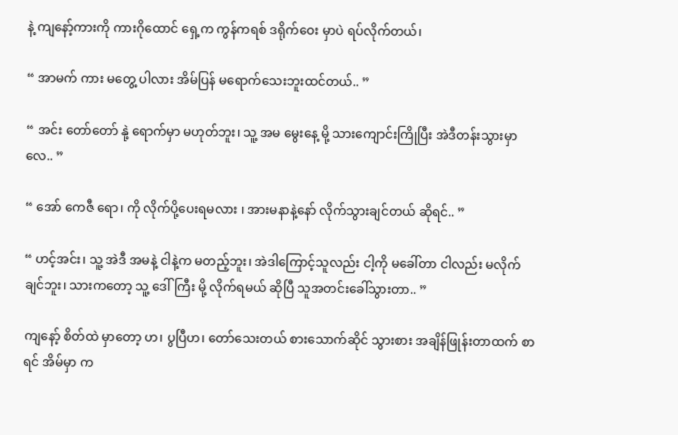နဲ့ ကျနော့်ကားကို ကားဂိုထောင် ရှေ့က ကွန်ကရစ် ဒရိုက်ဝေး မှာပဲ ရပ်လိုက်တယ်၊

“ အာမက် ကား မတွေ့ ပါလား အိမ်ပြန် မရောက်သေးဘူးထင်တယ်.. ”

“ အင်း တော်တော် နုဲ့ ရောက်မှာ မဟုတ်ဘူး၊ သူ့ အမ မွေးနေ့ မို့ သားကျောင်းကြိုပြီး အဲဒီတန်းသွားမှာလေ.. ”

“ အော် ကေဇီ ရော၊ ကို လိုက်ပို့ပေးရမလား ၊ အားမနာနဲ့နော် လိုက်သွားချင်တယ် ဆိုရင်.. ”

“ ဟင့်အင်း၊ သူ့ အဲဒီ အမနဲ့ ငါနဲ့က မတည့်ဘူး၊ အဲဒါကြောင့်သူလည်း ငါ့ကို မခေါ်တာ ငါလည်း မလိုက်ချင်ဘူး၊ သားကတော့ သူ့ ဒေါ်ကြီး မို့ လိုက်ရမယ် ဆိုပြီ သူအတင်းခေါ်သွားတာ.. ”

ကျနော့် စိတ်ထဲ မှာတော့ ဟ၊ ပွပြီဟ၊ တော်သေးတယ် စားသောက်ဆိုင် သွားစား အချိန်ဖြုန်းတာထက် စာရင် အိမ်မှာ က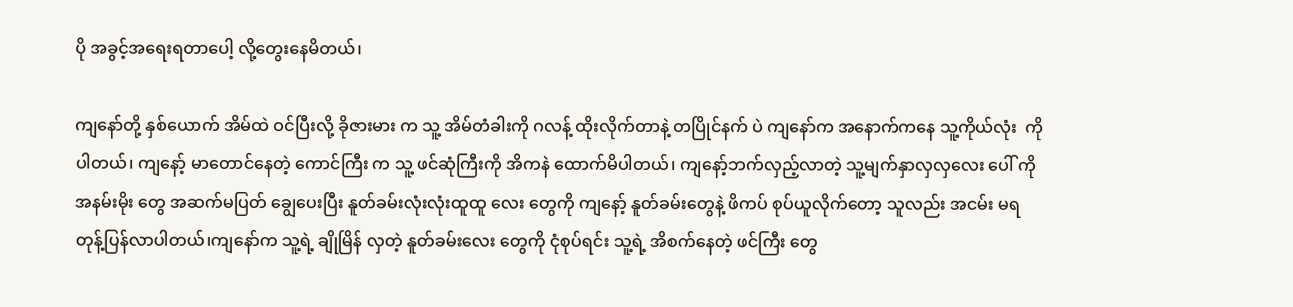ပို အခွင့်အရေးရတာပေါ့ လို့တွေးနေမိတယ်၊

ကျနော်တို့ နှစ်ယောက် အိမ်ထဲ ဝင်ပြီးလို့ ခိုဇားမား က သူ့ အိမ်တံခါးကို ဂလန့် ထိုးလိုက်တာနဲ့ တပြိုင်နက် ပဲ ကျနော်က အနောက်ကနေ သူ့ကိုယ်လုံး  ကို ပါတယ်၊ ကျနော့် မာတောင်နေတဲ့ ကောင်ကြီး က သူ့ ဖင်ဆုံကြီးကို အိကနဲ ထောက်မိပါတယ်၊ ကျနော့်ဘက်လှည့်လာတဲ့ သူ့မျက်နှာလှလှလေး ပေါ် ကို အနမ်းမိုး တွေ အဆက်မပြတ် ချွေပေးပြီး နူတ်ခမ်းလုံးလုံးထူထူ လေး တွေကို ကျနော့် နူတ်ခမ်းတွေနဲ့ ဖိကပ် စုပ်ယူလိုက်တော့ သူလည်း အငမ်း မရ တုန့်ပြန်လာပါတယ်၊ကျနော်က သူ့ရဲ့ ချိုမြိန် လှတဲ့ နူတ်ခမ်းလေး တွေကို ငုံစုပ်ရင်း သူ့ရဲ့ အိစက်နေတဲ့ ဖင်ကြီး တွေ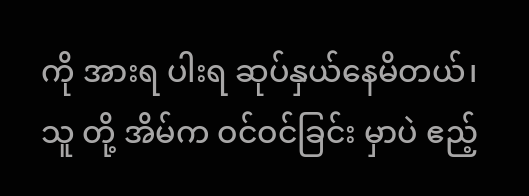ကို အားရ ပါးရ ဆုပ်နှယ်နေမိတယ်၊ သူ တို့ အိမ်က ဝင်ဝင်ခြင်း မှာပဲ ဧည့်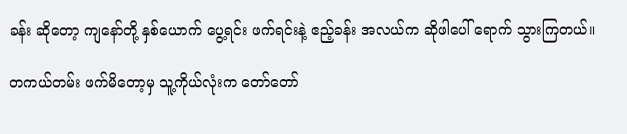ခန်း ဆိုတော့ ကျနော်တို့ နှစ်ယောက် ပွေ့ရင်း ဖက်ရင်းနဲ့ ဧည့်ခန်း အလယ်က ဆိုဖါပေါ် ရောက် သွားကြတယ်။

တကယ်တမ်း ဖက်မိတော့မှ သူ့ကိုယ်လုံးက တော်တော်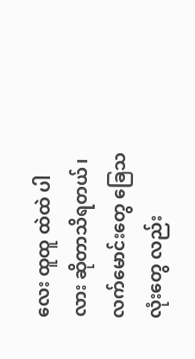လေး ထူထူ ထဲထဲ ပါလား ဆိုတာသိရတယ်၊ လက်မောင်းတွေ ခြေသလုံးတွေ လည်း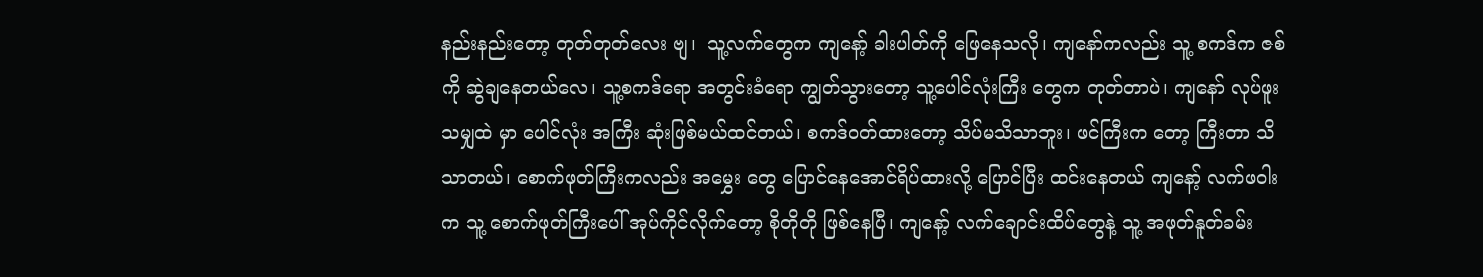နည်းနည်းတော့ တုတ်တုတ်လေး ဗျ၊  သူ့လက်တွေက ကျနော့် ခါးပါတ်ကို ဖြေနေသလို၊ ကျနော်ကလည်း သူ့ စကဒ်က ဇစ်ကို ဆွဲချနေတယ်လေ၊ သူ့စကဒ်ရော အတွင်းခံရော ကျွတ်သွားတော့ သူ့ပေါင်လုံးကြီး တွေက တုတ်တာပဲ၊ ကျနော် လုပ်ဖူးသမျှထဲ မှာ ပေါင်လုံး အကြီး ဆုံးဖြစ်မယ်ထင်တယ်၊ စကဒ်ဝတ်ထားတော့ သိပ်မသိသာဘူး၊ ဖင်ကြီးက တော့ ကြီးတာ သိသာတယ်၊ စောက်ဖုတ်ကြီးကလည်း အမွှေး တွေ ပြောင်နေအောင်ရိပ်ထားလို့ ပြောင်ပြီး ထင်းနေတယ် ကျနော့် လက်ဖဝါးက သူ့ စောက်ဖုတ်ကြီးပေါ် အုပ်ကိုင်လိုက်တော့ စိုတိုတို ဖြစ်နေပြီ၊ ကျနော့် လက်ချောင်းထိပ်တွေနဲ့ သူ့ အဖုတ်နူတ်ခမ်း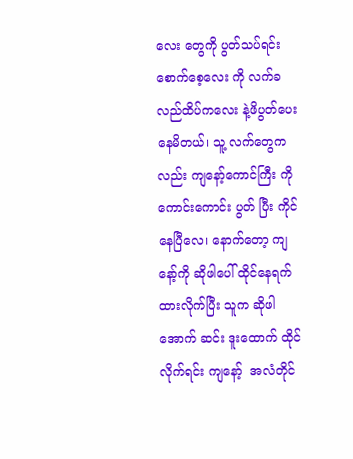လေး တွေကို ပွတ်သပ်ရင်း စောက်စေ့လေး ကို လက်ခလည်ထိပ်ကလေး နဲ့ဖိပွတ်ပေးနေမိတယ်၊ သူ့ လက်တွေက လည်း ကျနော့်ကောင်ကြီး ကို ကောင်းကောင်း ပွတ် ပြီး ကိုင်နေပြီလေ၊ နောက်တော့ ကျနော့်ကို ဆိုဖါပေါ် ထိုင်နေရက်ထားလိုက်ပြီး သူက ဆိုဖါအောက် ဆင်း ဒူးထောက် ထိုင်လိုက်ရင်း ကျနော့်  အလံတိုင်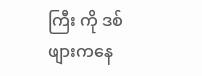ကြီး ကို ဒစ်ဖျားကနေ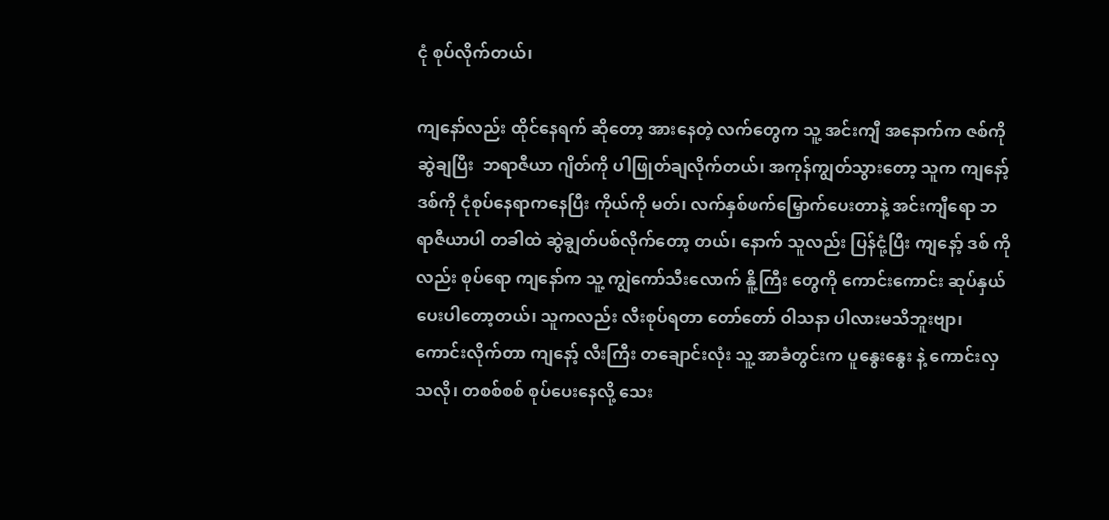ငုံ စုပ်လိုက်တယ်၊

ကျနော်လည်း ထိုင်နေရက် ဆိုတော့ အားနေတဲ့ လက်တွေက သူ့ အင်းကျီ အနောက်က ဇစ်ကို ဆွဲချပြီး  ဘရာဇီယာ ဂျိတ်ကို ပါဖြုတ်ချလိုက်တယ်၊ အကုန်ကျွတ်သွားတော့ သူက ကျနော့် ဒစ်ကို ငုံစုပ်နေရာကနေပြီး ကိုယ်ကို မတ်၊ လက်နှစ်ဖက်မြှောက်ပေးတာနဲ့ အင်းကျီရော ဘရာဇီယာပါ တခါထဲ ဆွဲချွတ်ပစ်လိုက်တော့ တယ်၊ နောက် သူလည်း ပြန်ငုံ့ပြီး ကျနော့် ဒစ် ကို လည်း စုပ်ရော ကျနော်က သူ့ ကျွဲကော်သီးလောက် နိူ့ကြီး တွေကို ကောင်းကောင်း ဆုပ်နှယ်ပေးပါတော့တယ်၊ သူကလည်း လီးစုပ်ရတာ တော်တော် ဝါသနာ ပါလားမသိဘူးဗျာ၊ ကောင်းလိုက်တာ ကျနော့် လီးကြီး တချောင်းလုံး သူ့ အာခံတွင်းက ပူနွေးနွေး နဲ့ ကောင်းလှ သလို၊ တစစ်စစ် စုပ်ပေးနေလို့ သေး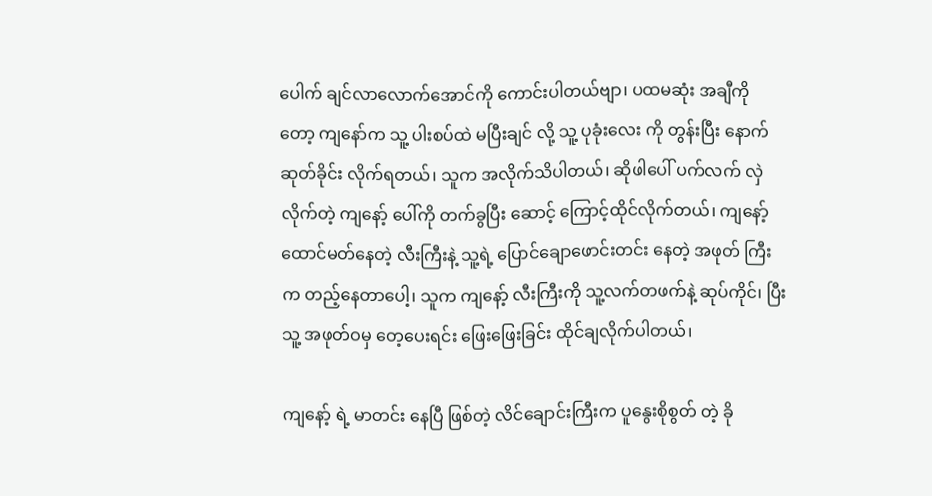ပေါက် ချင်လာလောက်အောင်ကို ကောင်းပါတယ်ဗျာ၊ ပထမဆုံး အချီကိုတော့ ကျနော်က သူ့ ပါးစပ်ထဲ မပြီးချင် လို့ သူ့ ပုခုံးလေး ကို တွန်းပြီး နောက်ဆုတ်ခိုင်း လိုက်ရတယ်၊ သူက အလိုက်သိပါတယ်၊ ဆိုဖါပေါ် ပက်လက် လှဲလိုက်တဲ့ ကျနော့် ပေါ်ကို တက်ခွပြီး ဆောင့် ကြောင့်ထိုင်လိုက်တယ်၊ ကျနော့် ထောင်မတ်နေတဲ့ လီးကြီးနဲ့ သူ့ရဲ့ ပြောင်ချောဖောင်းတင်း နေတဲ့ အဖုတ် ကြီးက တည့်နေတာပေါ့၊ သူက ကျနော့် လီးကြီးကို သူ့လက်တဖက်နဲ့ ဆုပ်ကိုင်၊ ပြီး သူ့ အဖုတ်ဝမှ တေ့ပေးရင်း ဖြေးဖြေးခြင်း ထိုင်ချလိုက်ပါတယ်၊

ကျနော့် ရဲ့ မာတင်း နေပြီ ဖြစ်တဲ့ လိင်ချောင်းကြီးက ပူနွေးစိုစွတ် တဲ့ ခို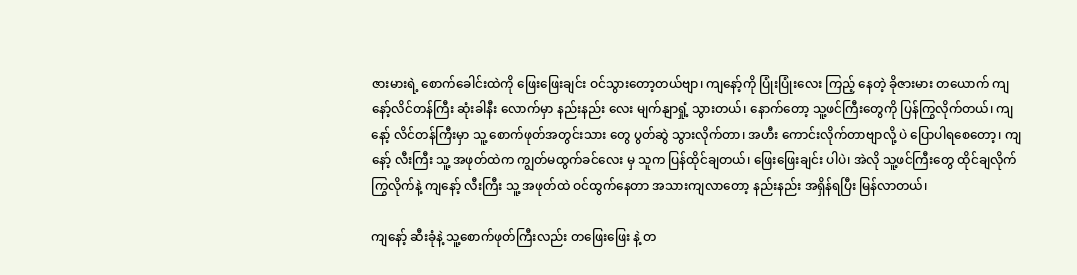ဇားမားရဲ့ စောက်ခေါင်းထဲကို ဖြေးဖြေးချင်း ဝင်သွားတော့တယ်ဗျာ၊ ကျနော့်ကို ပြုံးပြုံးလေး ကြည့် နေတဲ့ ခိုဇားမား တယောက် ကျနော့်လိင်တန်ကြီး ဆုံးခါနီး လောက်မှာ နည်းနည်း လေး မျက်နျာရှုံ့ သွားတယ်၊ နောက်တော့ သူ့ဖင်ကြီးတွေကို ပြန်ကြွလိုက်တယ်၊ ကျနော့် လိင်တန်ကြီးမှာ သူ့ စောက်ဖုတ်အတွင်းသား တွေ ပွတ်ဆွဲ သွားလိုက်တာ၊ အဟီး ကောင်းလိုက်တာဗျာလို့ ပဲ ပြောပါရစေတော့၊ ကျနော့် လီးကြီး သူ့ အဖုတ်ထဲက ကျွတ်မထွက်ခင်လေး မှ သူက ပြန်ထိုင်ချတယ်၊ ဖြေးဖြေးချင်း ပါပဲ၊ အဲလို သူ့ဖင်ကြီးတွေ ထိုင်ချလိုက် ကြွလိုက်နဲ့ ကျနော့် လီးကြီး သူ့ အဖုတ်ထဲ ဝင်ထွက်နေတာ အသားကျလာတော့ နည်းနည်း အရှိန်ရပြီး မြန်လာတယ်၊

ကျနော့် ဆီးခုံနဲ့ သူ့စောက်ဖုတ်ကြီးလည်း တဖြေးဖြေး နဲ့ တ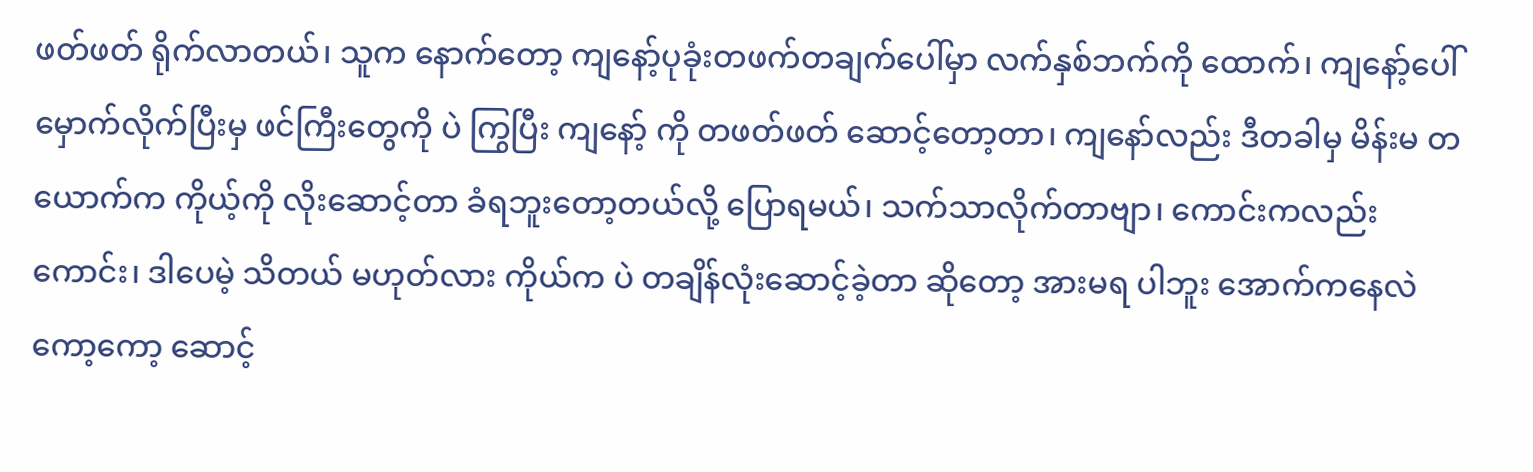ဖတ်ဖတ် ရိုက်လာတယ်၊ သူက နောက်တော့ ကျနော့်ပုခုံးတဖက်တချက်ပေါ်မှာ လက်နှစ်ဘက်ကို ထောက်၊ ကျနော့်ပေါ် မှောက်လိုက်ပြီးမှ ဖင်ကြီးတွေကို ပဲ ကြွပြီး ကျနော့် ကို တဖတ်ဖတ် ဆောင့်တော့တာ၊ ကျနော်လည်း ဒီတခါမှ မိန်းမ တယောက်က ကိုယ့်ကို လိုးဆောင့်တာ ခံရဘူးတော့တယ်လို့ ပြောရမယ်၊ သက်သာလိုက်တာဗျာ၊ ကောင်းကလည်း ကောင်း၊ ဒါပေမဲ့ သိတယ် မဟုတ်လား ကိုယ်က ပဲ တချိန်လုံးဆောင့်ခဲ့တာ ဆိုတော့ အားမရ ပါဘူး အောက်ကနေလဲ ကော့ကော့ ဆောင့်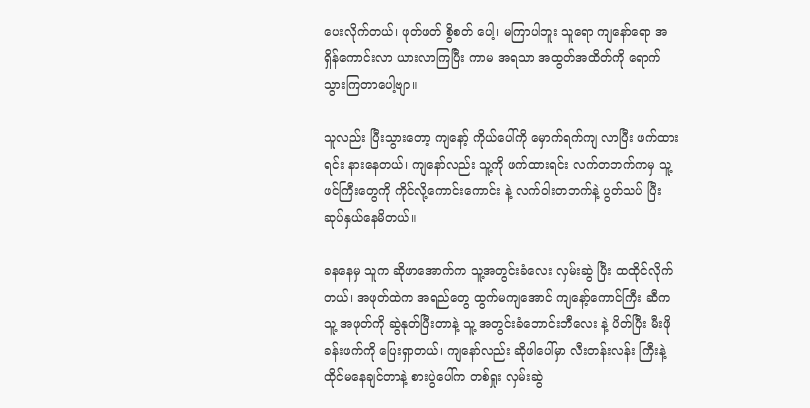ပေးလိုက်တယ်၊ ဖုတ်ဖတ် စွိစတ် ပေါ့၊ မကြာပါဘူး သူရော ကျနော်ရော အရှိန်ကောင်းလာ ယားလာကြပြီး ကာမ အရသာ အထွတ်အထိတ်ကို ရောက်သွားကြတာပေါ့ဗျာ။

သူလည်း ပြီးသွားတော့ ကျနော့် ကိုယ်ပေါ်ကို မှောက်ရက်ကျ လာပြီး ဖက်ထားရင်း နားနေတယ်၊ ကျနော်လည်း သူ့ကို ဖက်ထားရင်း လက်တဘက်ကမှ သူ့ဖင်ကြီးတွေကို ကိုင်လို့ကောင်းကောင်း နဲ့ လက်ဝါးတဘက်နဲ့ ပွတ်သပ် ပြီး ဆုပ်နှယ်နေမိတယ်။

ခနနေမှ သူက ဆိုဖာအောက်က သူ့အတွင်းခံလေး လှမ်းဆွဲ ပြီး ထထိုင်လိုက်တယ်၊ အဖုတ်ထဲက အရည်တွေ ထွက်မကျအောင် ကျနော့်ကောင်ကြီး ဆီက သူ့ အဖုတ်ကို ဆွဲနုတ်ပြီးတာနဲ့ သူ့ အတွင်းခံဘောင်းဘီလေး နဲ့ ပိတ်ပြီး မီးဖိုခန်းဖက်ကို ပြေးရှာတယ်၊ ကျနော်လည်း ဆိုဖါပေါ်မှာ လီးတန်းလန်း ကြီးနဲ့ ထိုင်မနေချင်တာနဲ့ စားပွဲပေါ်က တစ်ရှုး လှမ်းဆွဲ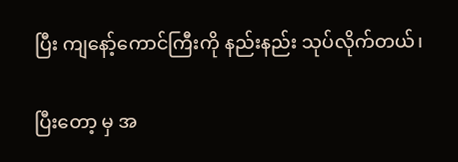ပြီး ကျနော့်ကောင်ကြီးကို နည်းနည်း သုပ်လိုက်တယ်၊

ပြီးတော့ မှ အ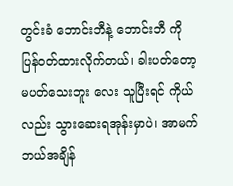တွင်းခံ ဘောင်းဘီနဲ့ ဘောင်းဘီ ကို ပြန်ဝတ်ထားလိုက်တယ်၊ ခါးပတ်တော့ မပတ်သေးဘူး လေး သူပြီးရင် ကိုယ်လည်း သွားဆေးရအုန်းမှာပဲ၊ အာမက် ဘယ်အချိန်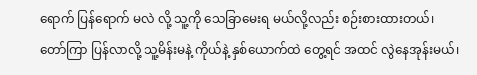ရောက် ပြန်ရောက် မလဲ လို့ သူ့ကို သေခြာမေးရ မယ်လို့လည်း စဉ်းစားထားတယ်၊ တော်ကြာ ပြန်လာလို့ သူ့မိန်းမနဲ့ ကိုယ်နဲ့ နှစ်ယောက်ထဲ တွေ့ရင် အထင် လွဲနေအုန်းမယ်၊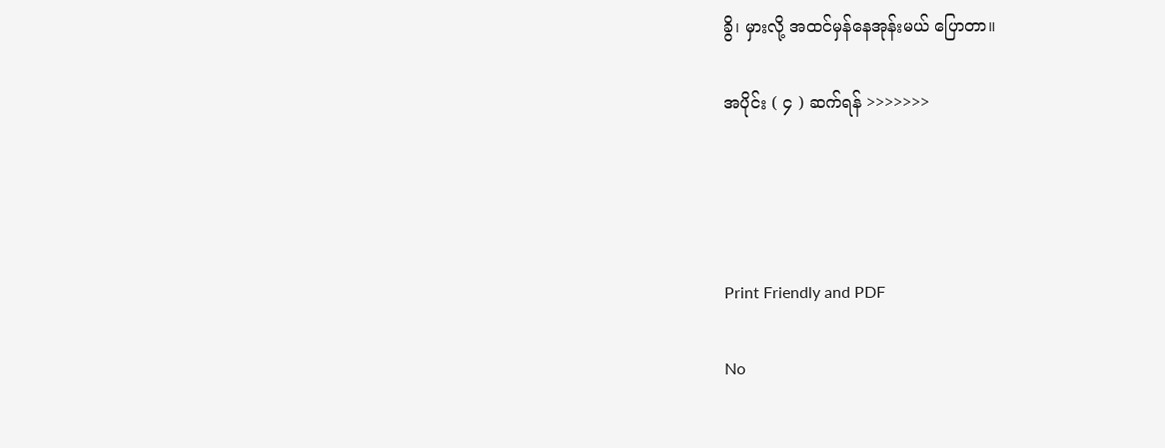ခွိ၊ မှားလို့ အထင်မှန်နေအုန်းမယ် ပြောတာ။

အပိုင်း ( ၄ ) ဆက်ရန် >>>>>>>




Print Friendly and PDF

No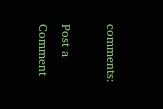comments:

Post a Comment